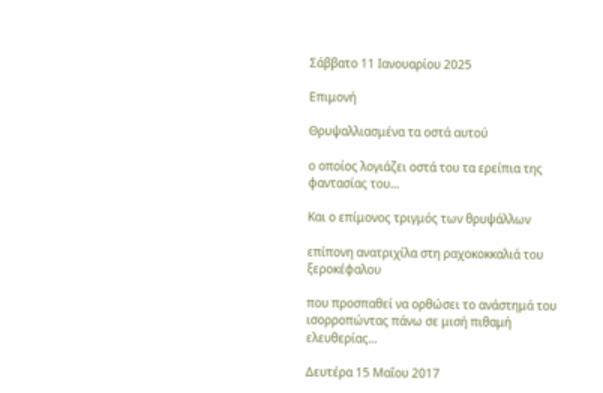Σάββατο 11 Ιανουαρίου 2025

Επιμονή

Θρυψαλλιασμένα τα οστά αυτού

ο οποίος λογιάζει οστά του τα ερείπια της φαντασίας του...

Και ο επίμονος τριγμός των θρυψάλλων

επίπονη ανατριχίλα στη ραχοκοκκαλιά του ξεροκέφαλου

που προσπαθεί να ορθώσει το ανάστημά του ισορροπώντας πάνω σε μισή πιθαμή ελευθερίας...

Δευτέρα 15 Μαΐου 2017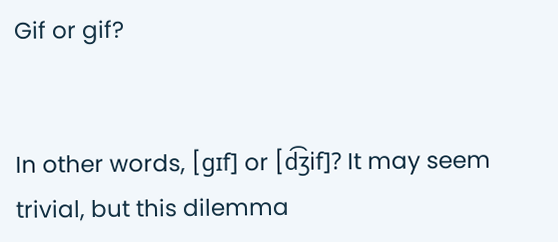Gif or gif?


In other words, [gɪf] or [d͡ʒif]? It may seem trivial, but this dilemma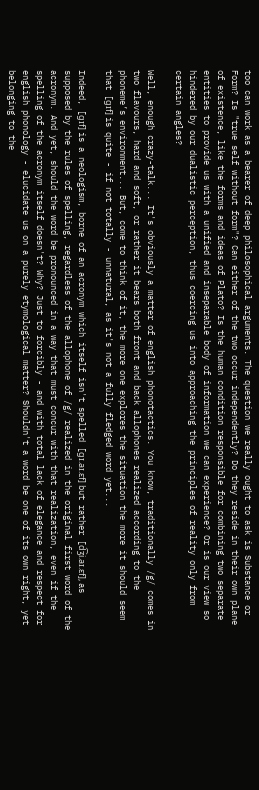too can work as a bearer of deep philosophical arguments. The question we really ought to ask is Substance or Form? Is "true self without form"? Can either of the two occur independently? Do they reside in their own plane of existence, like the forms and ideas of Plato? Is the human condition responsible for combining two separate entities to provide us with a unified and inseparable body of information we can experience? Or is our view so hindered by our dualistic perception, thus coercing us into approaching the principles of reality only from certain angles?

Well, enough crazy-talk... It's obviously a matter of english phonotactics. You know, traditionally /g/ comes in two flavours, hard and soft, or rather it bears both front and back allophones realized according to the phoneme’s environment... But, come to think of it, the more one explores the situation the more it should seem that [gɪf] is quite - if not totally - unnatural, as it's not a fully fledged word yet...

Indeed, [gɪf] is a neologism, borne of an acronym which itself isn't spelled [gɪ.aɪ.ɛf] but rather [d͡ʒi.aɪ.ɛf], as supposed by the rules of spelling, regardless of the allophone of /g/ realized in the original first word of the acronym. And yet, should the word be pronounced in a way that must concur with that realization, even if the spelling of the acronym itself doesn't? Why? Just to forcibly - and with total lack of elegance and respect for english phonology - elucidate us on a purely etymological matter? Shouldn't a word be one of its own right, yet belonging to the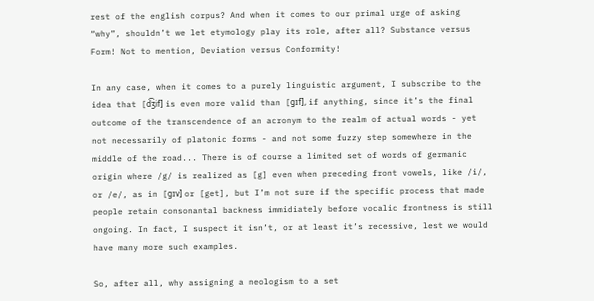rest of the english corpus? And when it comes to our primal urge of asking “why”, shouldn’t we let etymology play its role, after all? Substance versus Form! Not to mention, Deviation versus Conformity!

In any case, when it comes to a purely linguistic argument, I subscribe to the idea that [d͡ʒif] is even more valid than [gɪf], if anything, since it’s the final outcome of the transcendence of an acronym to the realm of actual words - yet not necessarily of platonic forms - and not some fuzzy step somewhere in the middle of the road... There is of course a limited set of words of germanic origin where /g/ is realized as [g] even when preceding front vowels, like /i/, or /e/, as in [gɪv] or [get], but I’m not sure if the specific process that made people retain consonantal backness immidiately before vocalic frontness is still ongoing. In fact, I suspect it isn’t, or at least it’s recessive, lest we would have many more such examples.

So, after all, why assigning a neologism to a set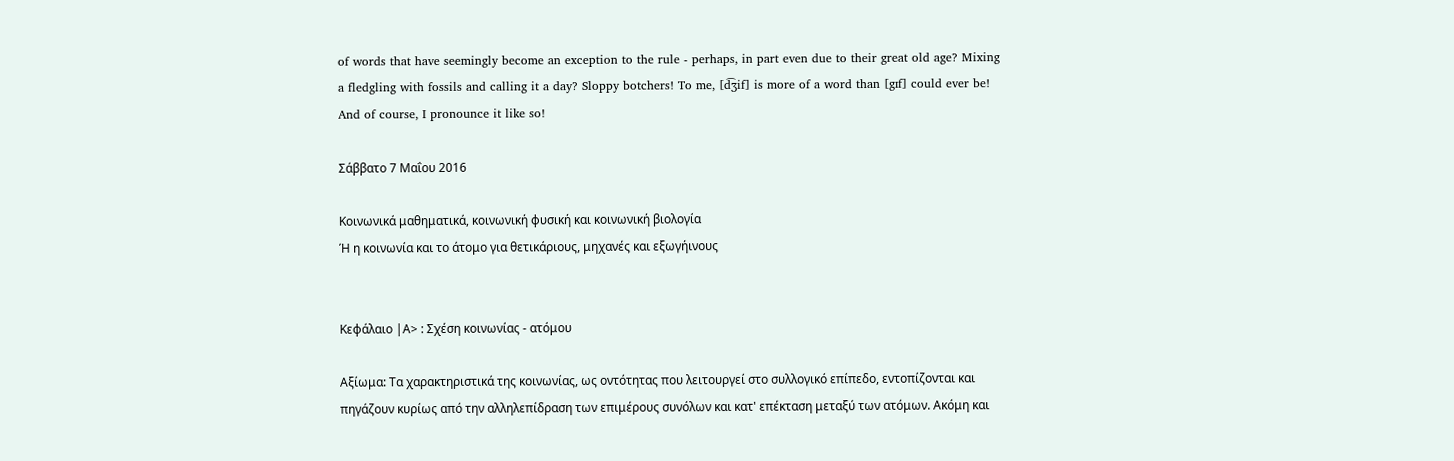of words that have seemingly become an exception to the rule - perhaps, in part even due to their great old age? Mixing a fledgling with fossils and calling it a day? Sloppy botchers! To me, [d͡ʒif] is more of a word than [gɪf] could ever be! And of course, I pronounce it like so!

Σάββατο 7 Μαΐου 2016

Κοινωνικά μαθηματικά, κοινωνική φυσική και κοινωνική βιολογία
Ή η κοινωνία και το άτομο για θετικάριους, μηχανές και εξωγήινους


Κεφάλαιο |Α> : Σχέση κοινωνίας - ατόμου

Αξίωμα: Τα χαρακτηριστικά της κοινωνίας, ως οντότητας που λειτουργεί στο συλλογικό επίπεδο, εντοπίζονται και πηγάζουν κυρίως από την αλληλεπίδραση των επιμέρους συνόλων και κατ' επέκταση μεταξύ των ατόμων. Ακόμη και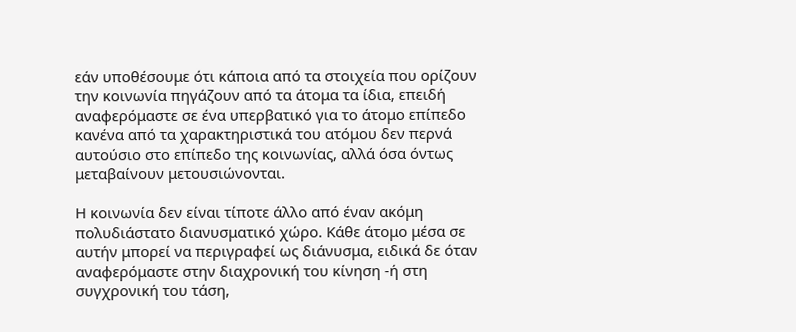εάν υποθέσουμε ότι κάποια από τα στοιχεία που ορίζουν την κοινωνία πηγάζουν από τα άτομα τα ίδια, επειδή αναφερόμαστε σε ένα υπερβατικό για το άτομο επίπεδο κανένα από τα χαρακτηριστικά του ατόμου δεν περνά αυτούσιο στο επίπεδο της κοινωνίας, αλλά όσα όντως μεταβαίνουν μετουσιώνονται.

Η κοινωνία δεν είναι τίποτε άλλο από έναν ακόμη πολυδιάστατο διανυσματικό χώρο. Κάθε άτομο μέσα σε αυτήν μπορεί να περιγραφεί ως διάνυσμα, ειδικά δε όταν αναφερόμαστε στην διαχρονική του κίνηση -ή στη συγχρονική του τάση,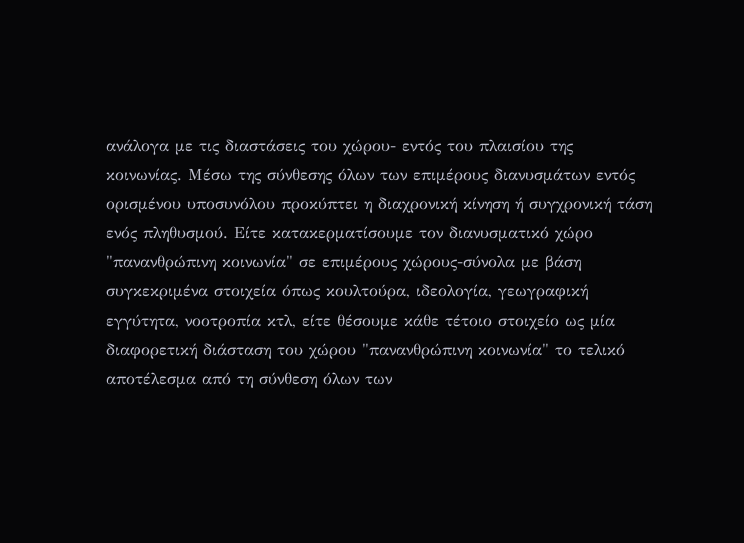ανάλογα με τις διαστάσεις του χώρου- εντός του πλαισίου της κοινωνίας. Μέσω της σύνθεσης όλων των επιμέρους διανυσμάτων εντός ορισμένου υποσυνόλου προκύπτει η διαχρονική κίνηση ή συγχρονική τάση ενός πληθυσμού. Είτε κατακερματίσουμε τον διανυσματικό χώρο "πανανθρώπινη κοινωνία" σε επιμέρους χώρους-σύνολα με βάση συγκεκριμένα στοιχεία όπως κουλτούρα, ιδεολογία, γεωγραφική εγγύτητα, νοοτροπία κτλ, είτε θέσουμε κάθε τέτοιο στοιχείο ως μία διαφορετική διάσταση του χώρου "πανανθρώπινη κοινωνία" το τελικό αποτέλεσμα από τη σύνθεση όλων των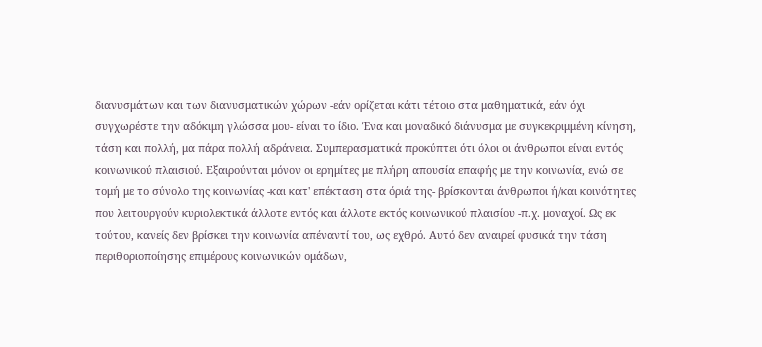διανυσμάτων και των διανυσματικών χώρων -εάν ορίζεται κάτι τέτοιο στα μαθηματικά, εάν όχι συγχωρέστε την αδόκιμη γλώσσα μου- είναι το ίδιο. Ένα και μοναδικό διάνυσμα με συγκεκριμμένη κίνηση, τάση και πολλή, μα πάρα πολλή αδράνεια. Συμπερασματικά προκύπτει ότι όλοι οι άνθρωποι είναι εντός κοινωνικού πλαισιού. Εξαιρούνται μόνον οι ερημίτες με πλήρη απουσία επαφής με την κοινωνία, ενώ σε τομή με το σύνολο της κοινωνίας -και κατ' επέκταση στα όριά της- βρίσκονται άνθρωποι ή/και κοινότητες που λειτουργούν κυριολεκτικά άλλοτε εντός και άλλοτε εκτός κοινωνικού πλαισίου -π.χ. μοναχοί. Ως εκ τούτου, κανείς δεν βρίσκει την κοινωνία απέναντί του, ως εχθρό. Αυτό δεν αναιρεί φυσικά την τάση περιθοριοποίησης επιμέρους κοινωνικών ομάδων,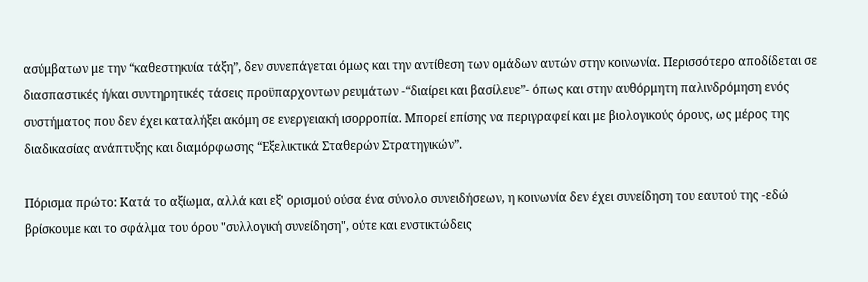ασύμβατων με την “καθεστηκυία τάξη”, δεν συνεπάγεται όμως και την αντίθεση των ομάδων αυτών στην κοινωνία. Περισσότερο αποδίδεται σε διασπαστικές ή/και συντηρητικές τάσεις προϋπαρχοντων ρευμάτων -“διαίρει και βασίλευε”- όπως και στην αυθόρμητη παλινδρόμηση ενός συστήματος που δεν έχει καταλήξει ακόμη σε ενεργειακή ισορροπία. Μπορεί επίσης να περιγραφεί και με βιολογικούς όρους, ως μέρος της διαδικασίας ανάπτυξης και διαμόρφωσης “Εξελικτικά Σταθερών Στρατηγικών”.

Πόρισμα πρώτο: Κατά το αξίωμα, αλλά και εξ' ορισμού ούσα ένα σύνολο συνειδήσεων, η κοινωνία δεν έχει συνείδηση του εαυτού της -εδώ βρίσκουμε και το σφάλμα του όρου "συλλογική συνείδηση", ούτε και ενστικτώδεις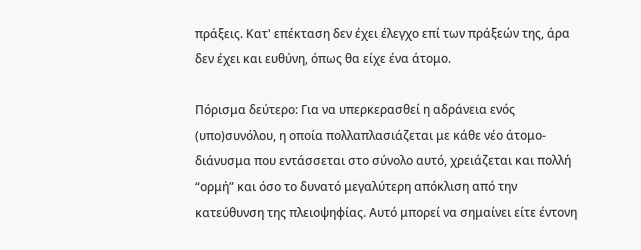πράξεις. Κατ' επέκταση δεν έχει έλεγχο επί των πράξεών της, άρα δεν έχει και ευθύνη, όπως θα είχε ένα άτομο.

Πόρισμα δεύτερο: Για να υπερκερασθεί η αδράνεια ενός (υπο)συνόλου, η οποία πολλαπλασιάζεται με κάθε νέο άτομο-διάνυσμα που εντάσσεται στο σύνολο αυτό, χρειάζεται και πολλή “ορμή” και όσο το δυνατό μεγαλύτερη απόκλιση από την κατεύθυνση της πλειοψηφίας. Αυτό μπορεί να σημαίνει είτε έντονη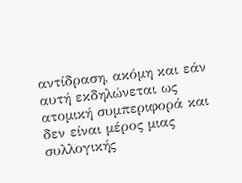αντίδραση, ακόμη και εάν αυτή εκδηλώνεται ως ατομική συμπεριφορά και δεν είναι μέρος μιας συλλογικής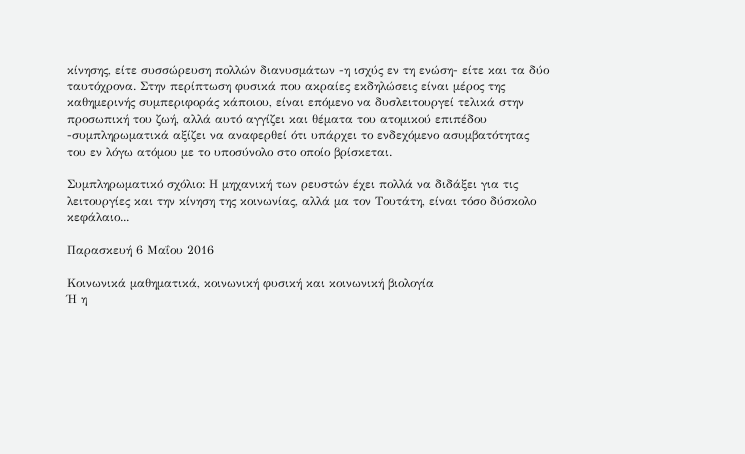κίνησης, είτε συσσώρευση πολλών διανυσμάτων -η ισχύς εν τη ενώση- είτε και τα δύο ταυτόχρονα. Στην περίπτωση φυσικά που ακραίες εκδηλώσεις είναι μέρος της καθημερινής συμπεριφοράς κάποιου, είναι επόμενο να δυσλειτουργεί τελικά στην προσωπική του ζωή, αλλά αυτό αγγίζει και θέματα του ατομικού επιπέδου -συμπληρωματικά αξίζει να αναφερθεί ότι υπάρχει το ενδεχόμενο ασυμβατότητας του εν λόγω ατόμου με το υποσύνολο στο οποίο βρίσκεται.

Συμπληρωματικό σχόλιο: Η μηχανική των ρευστών έχει πολλά να διδάξει για τις λειτουργίες και την κίνηση της κοινωνίας, αλλά μα τον Τουτάτη, είναι τόσο δύσκολο κεφάλαιο...

Παρασκευή 6 Μαΐου 2016

Κοινωνικά μαθηματικά, κοινωνική φυσική και κοινωνική βιολογία
Ή η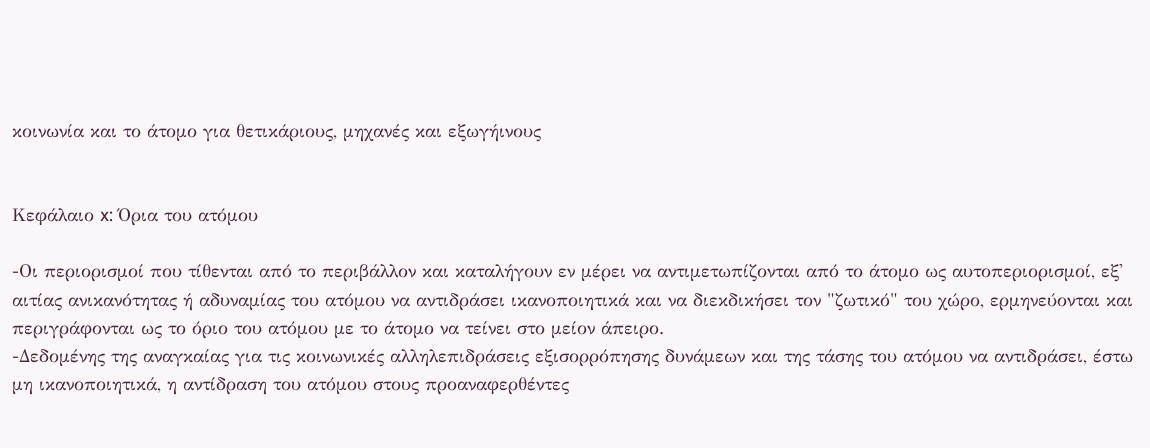κοινωνία και το άτομο για θετικάριους, μηχανές και εξωγήινους


Κεφάλαιο x: Όρια του ατόμου

-Οι περιορισμοί που τίθενται από το περιβάλλον και καταλήγουν εν μέρει να αντιμετωπίζονται από το άτομο ως αυτοπεριορισμοί, εξ' αιτίας ανικανότητας ή αδυναμίας του ατόμου να αντιδράσει ικανοποιητικά και να διεκδικήσει τον "ζωτικό" του χώρο, ερμηνεύονται και περιγράφονται ως το όριο του ατόμου με το άτομο να τείνει στο μείον άπειρο.
-Δεδομένης της αναγκαίας για τις κοινωνικές αλληλεπιδράσεις εξισορρόπησης δυνάμεων και της τάσης του ατόμου να αντιδράσει, έστω μη ικανοποιητικά, η αντίδραση του ατόμου στους προαναφερθέντες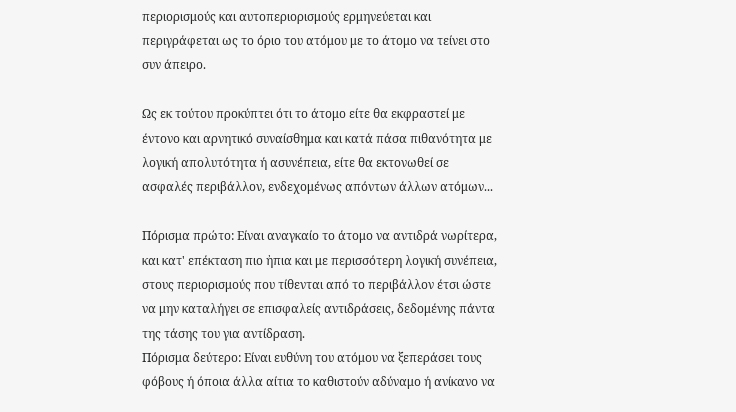περιορισμούς και αυτοπεριορισμούς ερμηνεύεται και περιγράφεται ως το όριο του ατόμου με το άτομο να τείνει στο συν άπειρο.

Ως εκ τούτου προκύπτει ότι το άτομο είτε θα εκφραστεί με έντονο και αρνητικό συναίσθημα και κατά πάσα πιθανότητα με λογική απολυτότητα ή ασυνέπεια, είτε θα εκτονωθεί σε ασφαλές περιβάλλον, ενδεχομένως απόντων άλλων ατόμων...

Πόρισμα πρώτο: Είναι αναγκαίο το άτομο να αντιδρά νωρίτερα, και κατ' επέκταση πιο ἠπια και με περισσότερη λογική συνέπεια, στους περιορισμούς που τίθενται από το περιβάλλον έτσι ώστε να μην καταλήγει σε επισφαλείς αντιδράσεις, δεδομένης πάντα της τάσης του για αντίδραση.
Πόρισμα δεύτερο: Είναι ευθύνη του ατόμου να ξεπεράσει τους φόβους ή όποια άλλα αίτια το καθιστούν αδύναμο ή ανίκανο να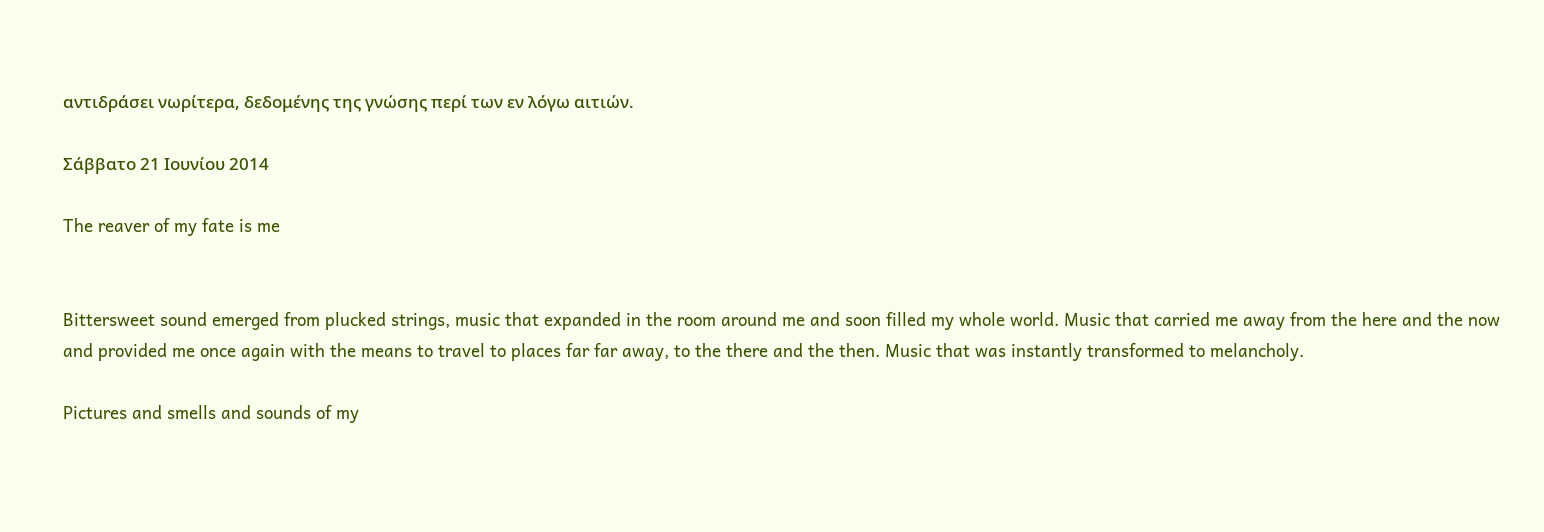αντιδράσει νωρίτερα, δεδομένης της γνώσης περί των εν λόγω αιτιών.

Σάββατο 21 Ιουνίου 2014

The reaver of my fate is me


Bittersweet sound emerged from plucked strings, music that expanded in the room around me and soon filled my whole world. Music that carried me away from the here and the now and provided me once again with the means to travel to places far far away, to the there and the then. Music that was instantly transformed to melancholy.

Pictures and smells and sounds of my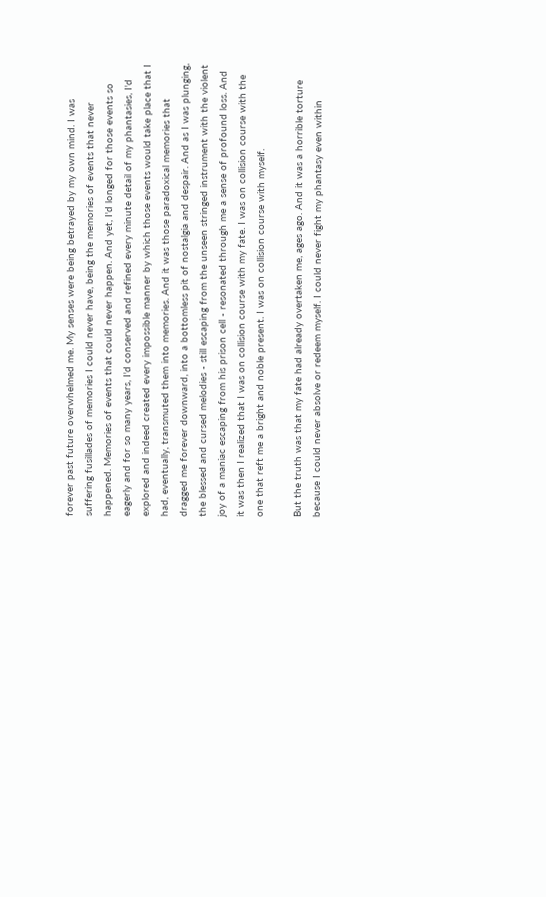forever past future overwhelmed me. My senses were being betrayed by my own mind. I was suffering fusillades of memories I could never have, being the memories of events that never happened. Memories of events that could never happen. And yet, I'd longed for those events so eagerly and for so many years, I'd conserved and refined every minute detail of my phantasies, I'd explored and indeed created every impossible manner by which those events would take place that I had, eventually, transmuted them into memories. And it was those paradoxical memories that dragged me forever downward, into a bottomless pit of nostalgia and despair. And as I was plunging, the blessed and cursed melodies - still escaping from the unseen stringed instrument with the violent joy of a maniac escaping from his prison cell - resonated through me a sense of profound loss. And it was then I realized that I was on collision course with my fate. I was on collision course with the one that reft me a bright and noble present. I was on collision course with myself.

But the truth was that my fate had already overtaken me, ages ago. And it was a horrible torture because I could never absolve or redeem myself. I could never fight my phantasy even within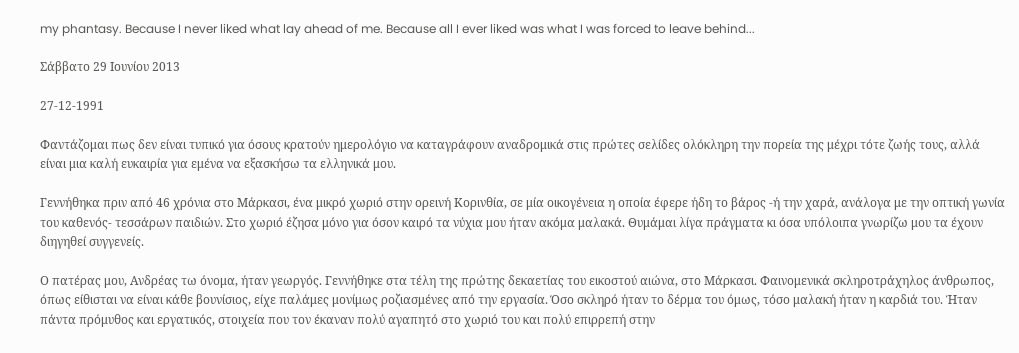my phantasy. Because I never liked what lay ahead of me. Because all I ever liked was what I was forced to leave behind...

Σάββατο 29 Ιουνίου 2013

27-12-1991

Φαντάζομαι πως δεν είναι τυπικό για όσους κρατούν ημερολόγιο να καταγράφουν αναδρομικά στις πρώτες σελίδες ολόκληρη την πορεία της μέχρι τότε ζωής τους, αλλά είναι μια καλή ευκαιρία για εμένα να εξασκήσω τα ελληνικά μου.

Γεννήθηκα πριν από 46 χρόνια στο Μάρκασι, ένα μικρό χωριό στην ορεινή Κορινθία, σε μία οικογένεια η οποία έφερε ήδη το βάρος -ή την χαρά, ανάλογα με την οπτική γωνία του καθενός- τεσσάρων παιδιών. Στο χωριό έζησα μόνο για όσον καιρό τα νύχια μου ήταν ακόμα μαλακά. Θυμάμαι λίγα πράγματα κι όσα υπόλοιπα γνωρίζω μου τα έχουν διηγηθεί συγγενείς.

Ο πατέρας μου, Ανδρέας τω όνομα, ήταν γεωργός. Γεννήθηκε στα τέλη της πρώτης δεκαετίας του εικοστού αιώνα, στο Μάρκασι. Φαινομενικά σκληροτράχηλος άνθρωπος, όπως είθισται να είναι κάθε βουνίσιος, είχε παλάμες μονίμως ροζιασμένες από την εργασία. Όσο σκληρό ήταν το δέρμα του όμως, τόσο μαλακή ήταν η καρδιά του. Ήταν πάντα πρόμυθος και εργατικός, στοιχεία που τον έκαναν πολύ αγαπητό στο χωριό του και πολύ επιρρεπή στην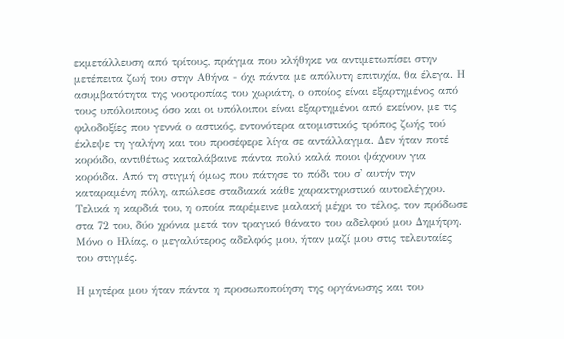εκμετάλλευση από τρίτους, πράγμα που κλήθηκε να αντιμετωπίσει στην μετέπειτα ζωή του στην Αθήνα - όχι πάντα με απόλυτη επιτυχία, θα έλεγα. Η ασυμβατότητα της νοοτροπίας του χωριάτη, ο οποίος είναι εξαρτημένος από τους υπόλοιπους όσο και οι υπόλοιποι είναι εξαρτημένοι από εκείνον, με τις φιλοδοξίες που γεννά ο αστικός, εντονότερα ατομιστικός τρόπος ζωής τού έκλεψε τη γαλήνη και του προσέφερε λίγα σε αντάλλαγμα. Δεν ήταν ποτέ κορόιδο, αντιθέτως καταλάβαινε πάντα πολύ καλά ποιοι ψάχνουν για κορόιδα. Από τη στιγμή όμως που πάτησε το πόδι του σ' αυτήν την καταραμένη πόλη, απώλεσε σταδιακά κάθε χαρακτηριστικό αυτοελέγχου. Τελικά η καρδιά του, η οποία παρέμεινε μαλακή μέχρι το τέλος, τον πρόδωσε στα 72 του, δύο χρόνια μετά τον τραγικό θάνατο του αδελφού μου Δημήτρη. Μόνο ο Ηλίας, ο μεγαλύτερος αδελφός μου, ήταν μαζί μου στις τελευταίες του στιγμές.

Η μητέρα μου ήταν πάντα η προσωποποίηση της οργάνωσης και του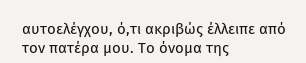αυτοελέγχου, ό,τι ακριβώς έλλειπε από τον πατέρα μου. Το όνομα της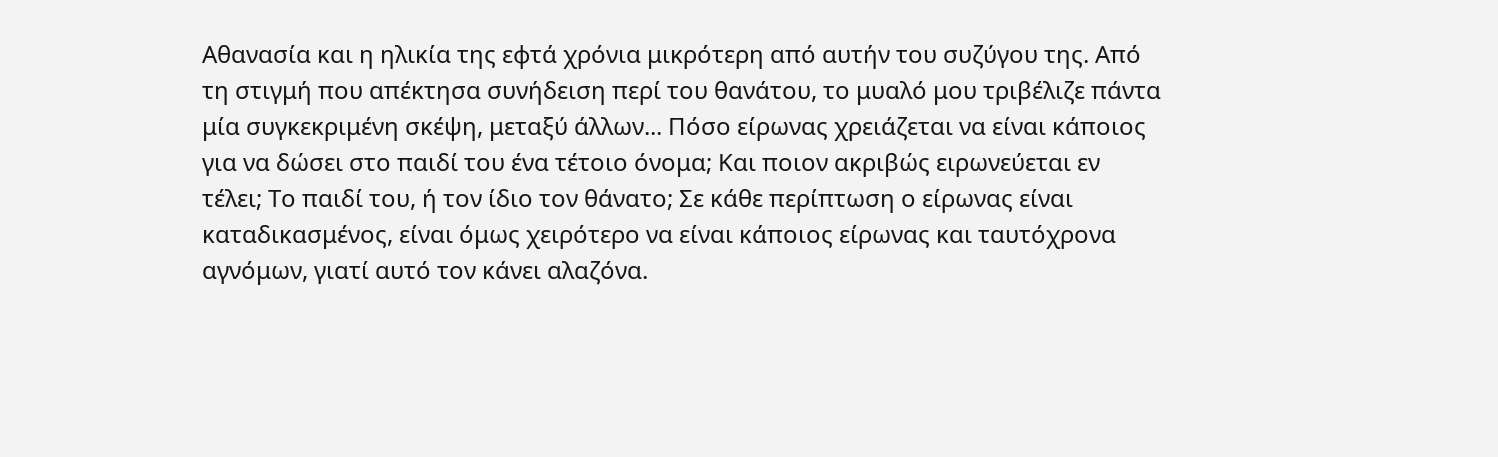Αθανασία και η ηλικία της εφτά χρόνια μικρότερη από αυτήν του συζύγου της. Από τη στιγμή που απέκτησα συνήδειση περί του θανάτου, το μυαλό μου τριβέλιζε πάντα μία συγκεκριμένη σκέψη, μεταξύ άλλων... Πόσο είρωνας χρειάζεται να είναι κάποιος για να δώσει στο παιδί του ένα τέτοιο όνομα; Και ποιον ακριβώς ειρωνεύεται εν τέλει; Το παιδί του, ή τον ίδιο τον θάνατο; Σε κάθε περίπτωση ο είρωνας είναι καταδικασμένος, είναι όμως χειρότερο να είναι κάποιος είρωνας και ταυτόχρονα αγνόμων, γιατί αυτό τον κάνει αλαζόνα.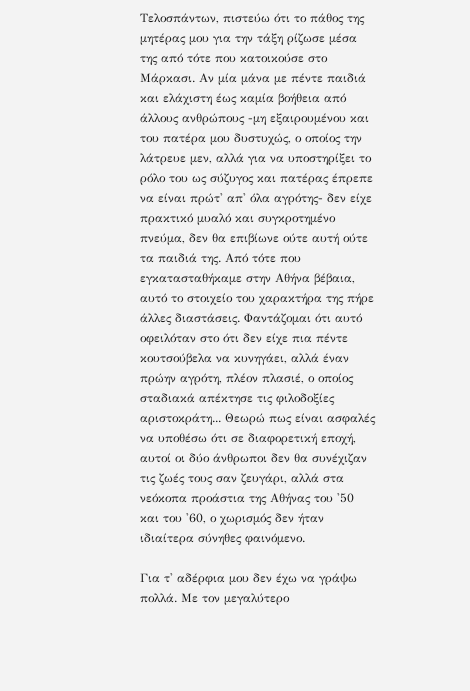Τελοσπάντων, πιστεύω ότι το πάθος της μητέρας μου για την τάξη ρίζωσε μέσα της από τότε που κατοικούσε στο Μάρκασι. Αν μία μάνα με πέντε παιδιά και ελάχιστη έως καμία βοήθεια από άλλους ανθρώπους -μη εξαιρουμένου και του πατέρα μου δυστυχώς, ο οποίος την λάτρευε μεν, αλλά για να υποστηρίξει το ρόλο του ως σύζυγος και πατέρας έπρεπε να είναι πρώτ' απ' όλα αγρότης- δεν είχε πρακτικό μυαλό και συγκροτημένο πνεύμα, δεν θα επιβίωνε ούτε αυτή ούτε τα παιδιά της. Από τότε που εγκατασταθήκαμε στην Αθήνα βέβαια, αυτό το στοιχείο του χαρακτήρα της πήρε άλλες διαστάσεις. Φαντάζομαι ότι αυτό οφειλόταν στο ότι δεν είχε πια πέντε κουτσούβελα να κυνηγάει, αλλά έναν πρώην αγρότη, πλέον πλασιέ, ο οποίος σταδιακά απέκτησε τις φιλοδοξίες αριστοκράτη... Θεωρώ πως είναι ασφαλές να υποθέσω ότι σε διαφορετική εποχή, αυτοί οι δύο άνθρωποι δεν θα συνέχιζαν τις ζωές τους σαν ζευγάρι, αλλά στα νεόκοπα προάστια της Αθήνας του '50 και του '60, ο χωρισμός δεν ήταν ιδιαίτερα σύνηθες φαινόμενο.

Για τ' αδέρφια μου δεν έχω να γράψω πολλά. Με τον μεγαλύτερο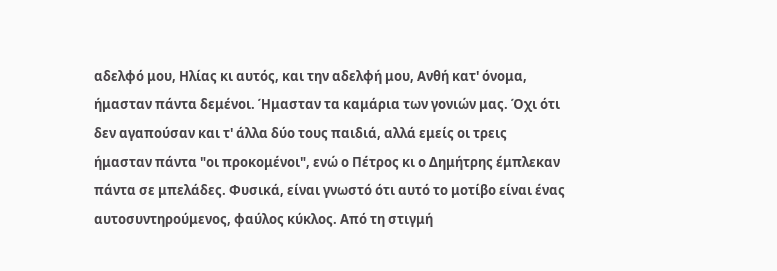αδελφό μου, Ηλίας κι αυτός, και την αδελφή μου, Ανθή κατ' όνομα, ήμασταν πάντα δεμένοι. Ήμασταν τα καμάρια των γονιών μας. Όχι ότι δεν αγαπούσαν και τ' άλλα δύο τους παιδιά, αλλά εμείς οι τρεις ήμασταν πάντα "οι προκομένοι", ενώ ο Πέτρος κι ο Δημήτρης έμπλεκαν πάντα σε μπελάδες. Φυσικά, είναι γνωστό ότι αυτό το μοτίβο είναι ένας αυτοσυντηρούμενος, φαύλος κύκλος. Από τη στιγμή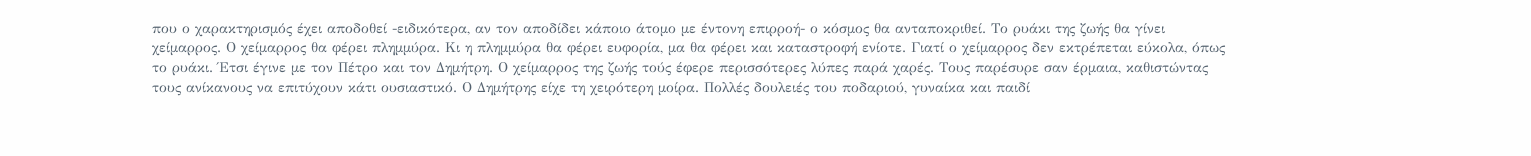που ο χαρακτηρισμός έχει αποδοθεί -ειδικότερα, αν τον αποδίδει κάποιο άτομο με έντονη επιρροή- ο κόσμος θα ανταποκριθεί. Το ρυάκι της ζωής θα γίνει χείμαρρος. Ο χείμαρρος θα φέρει πλημμύρα. Κι η πλημμύρα θα φέρει ευφορία, μα θα φέρει και καταστροφή ενίοτε. Γιατί ο χείμαρρος δεν εκτρέπεται εύκολα, όπως το ρυάκι. Έτσι έγινε με τον Πέτρο και τον Δημήτρη. Ο χείμαρρος της ζωής τούς έφερε περισσότερες λύπες παρά χαρές. Τους παρέσυρε σαν έρμαια, καθιστώντας τους ανίκανους να επιτύχουν κάτι ουσιαστικό. Ο Δημήτρης είχε τη χειρότερη μοίρα. Πολλές δουλειές του ποδαριού, γυναίκα και παιδί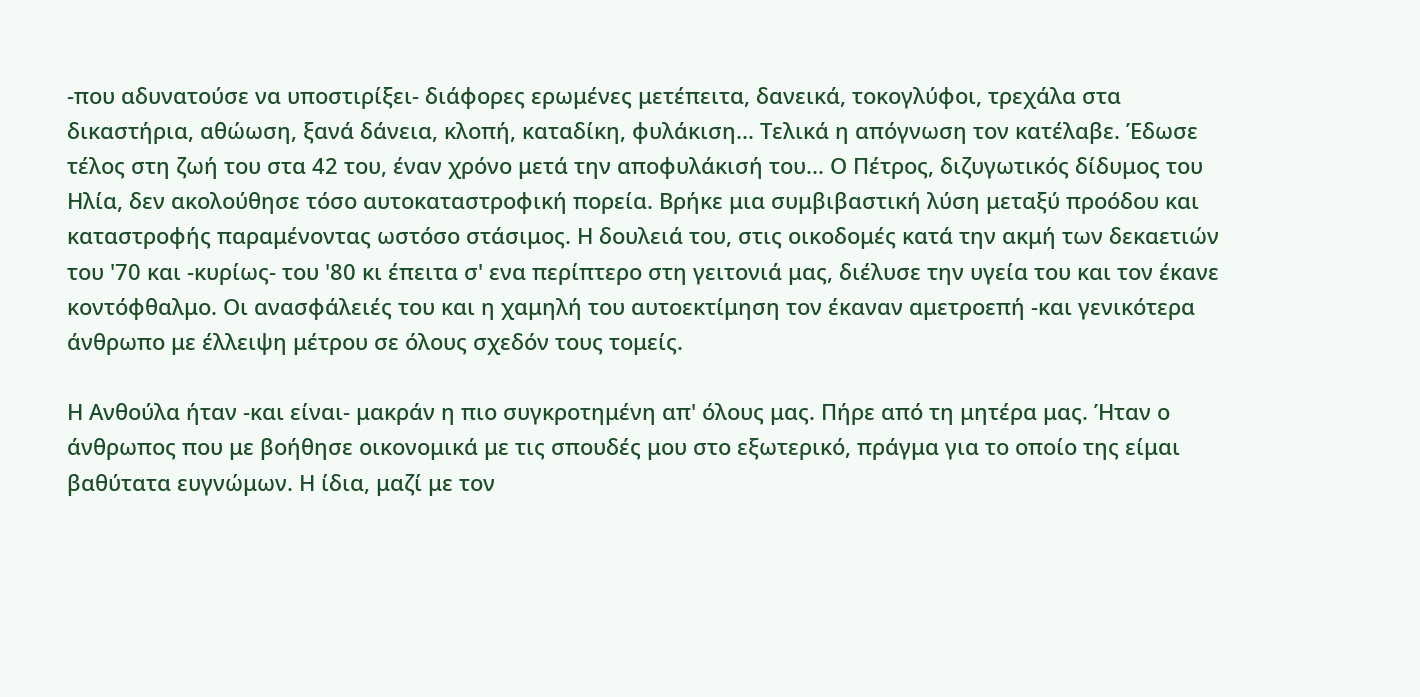-που αδυνατούσε να υποστιρίξει- διάφορες ερωμένες μετέπειτα, δανεικά, τοκογλύφοι, τρεχάλα στα δικαστήρια, αθώωση, ξανά δάνεια, κλοπή, καταδίκη, φυλάκιση... Τελικά η απόγνωση τον κατέλαβε. Έδωσε τέλος στη ζωή του στα 42 του, έναν χρόνο μετά την αποφυλάκισή του... Ο Πέτρος, διζυγωτικός δίδυμος του Ηλία, δεν ακολούθησε τόσο αυτοκαταστροφική πορεία. Βρήκε μια συμβιβαστική λύση μεταξύ προόδου και καταστροφής παραμένοντας ωστόσο στάσιμος. Η δουλειά του, στις οικοδομές κατά την ακμή των δεκαετιών του '70 και -κυρίως- του '80 κι έπειτα σ' ενα περίπτερο στη γειτονιά μας, διέλυσε την υγεία του και τον έκανε κοντόφθαλμο. Οι ανασφάλειές του και η χαμηλή του αυτοεκτίμηση τον έκαναν αμετροεπή -και γενικότερα άνθρωπο με έλλειψη μέτρου σε όλους σχεδόν τους τομείς.

Η Ανθούλα ήταν -και είναι- μακράν η πιο συγκροτημένη απ' όλους μας. Πήρε από τη μητέρα μας. Ήταν ο άνθρωπος που με βοήθησε οικονομικά με τις σπουδές μου στο εξωτερικό, πράγμα για το οποίο της είμαι βαθύτατα ευγνώμων. Η ίδια, μαζί με τον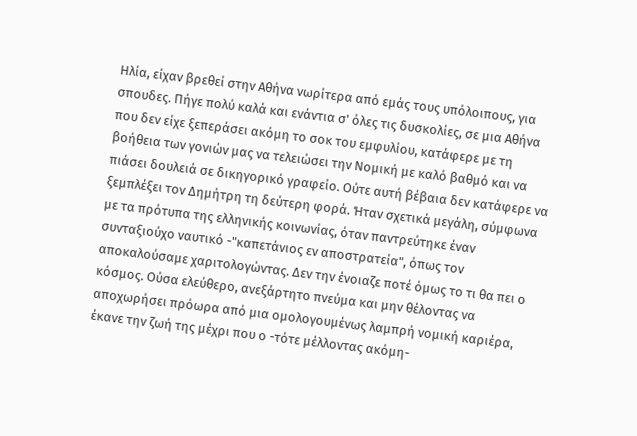Ηλία, είχαν βρεθεί στην Αθήνα νωρίτερα από εμάς τους υπόλοιπους, για σπουδες. Πήγε πολύ καλά και ενάντια σ' όλες τις δυσκολίες, σε μια Αθήνα που δεν είχε ξεπεράσει ακόμη το σοκ του εμφυλίου, κατάφερε με τη βοήθεια των γονιών μας να τελειώσει την Νομική με καλό βαθμό και να πιάσει δουλειά σε δικηγορικό γραφείο. Ούτε αυτή βέβαια δεν κατάφερε να ξεμπλέξει τον Δημήτρη τη δεύτερη φορά. Ήταν σχετικά μεγάλη, σύμφωνα με τα πρότυπα της ελληνικής κοινωνίας, όταν παντρεύτηκε έναν συνταξιούχο ναυτικό -"καπετάνιος εν αποστρατεία", όπως τον αποκαλούσαμε χαριτολογώντας. Δεν την ένοιαζε ποτέ όμως το τι θα πει ο κόσμος. Ούσα ελεύθερο, ανεξάρτητο πνεύμα και μην θέλοντας να αποχωρήσει πρόωρα από μια ομολογουμένως λαμπρή νομική καριέρα, έκανε την ζωή της μέχρι που ο -τότε μέλλοντας ακόμη-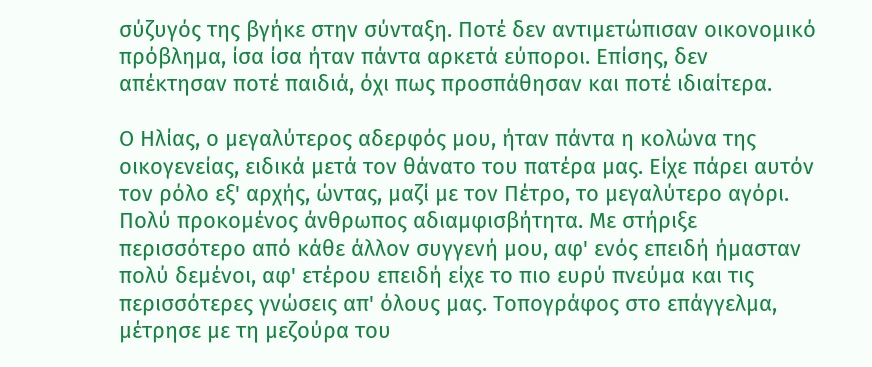σύζυγός της βγήκε στην σύνταξη. Ποτέ δεν αντιμετώπισαν οικονομικό πρόβλημα, ίσα ίσα ήταν πάντα αρκετά εύποροι. Επίσης, δεν απέκτησαν ποτέ παιδιά, όχι πως προσπάθησαν και ποτέ ιδιαίτερα.

Ο Ηλίας, ο μεγαλύτερος αδερφός μου, ήταν πάντα η κολώνα της οικογενείας, ειδικά μετά τον θάνατο του πατέρα μας. Είχε πάρει αυτόν τον ρόλο εξ' αρχής, ώντας, μαζί με τον Πέτρο, το μεγαλύτερο αγόρι. Πολύ προκομένος άνθρωπος αδιαμφισβήτητα. Με στήριξε περισσότερο από κάθε άλλον συγγενή μου, αφ' ενός επειδή ήμασταν πολύ δεμένοι, αφ' ετέρου επειδή είχε το πιο ευρύ πνεύμα και τις περισσότερες γνώσεις απ' όλους μας. Τοπογράφος στο επάγγελμα, μέτρησε με τη μεζούρα του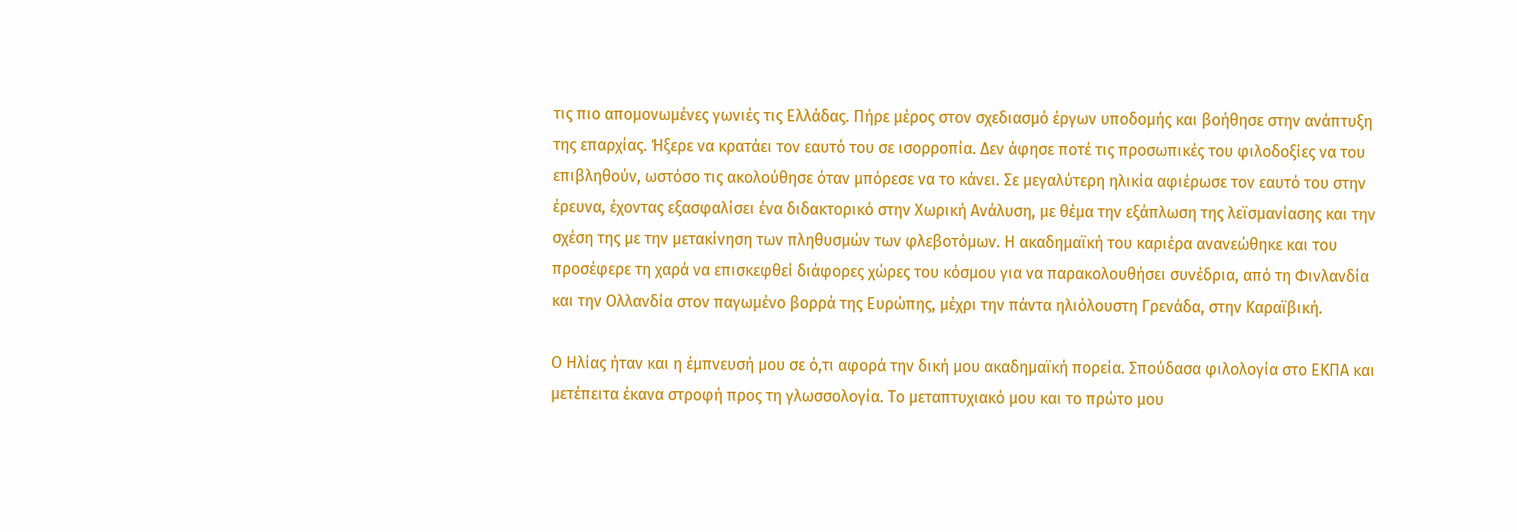τις πιο απομονωμένες γωνιές τις Ελλάδας. Πήρε μέρος στον σχεδιασμό έργων υποδομής και βοήθησε στην ανάπτυξη της επαρχίας. Ήξερε να κρατάει τον εαυτό του σε ισορροπία. Δεν άφησε ποτέ τις προσωπικές του φιλοδοξίες να του επιβληθούν, ωστόσο τις ακολούθησε όταν μπόρεσε να το κάνει. Σε μεγαλύτερη ηλικία αφιέρωσε τον εαυτό του στην έρευνα, έχοντας εξασφαλίσει ένα διδακτορικό στην Χωρική Ανάλυση, με θέμα την εξάπλωση της λεϊσμανίασης και την σχέση της με την μετακίνηση των πληθυσμών των φλεβοτόμων. Η ακαδημαϊκή του καριέρα ανανεώθηκε και του προσέφερε τη χαρά να επισκεφθεί διάφορες χώρες του κόσμου για να παρακολουθήσει συνέδρια, από τη Φινλανδία και την Ολλανδία στον παγωμένο βορρά της Ευρώπης, μέχρι την πάντα ηλιόλουστη Γρενάδα, στην Καραϊβική.

Ο Ηλίας ήταν και η έμπνευσή μου σε ό,τι αφορά την δική μου ακαδημαϊκή πορεία. Σπούδασα φιλολογία στο ΕΚΠΑ και μετέπειτα έκανα στροφή προς τη γλωσσολογία. Το μεταπτυχιακό μου και το πρώτο μου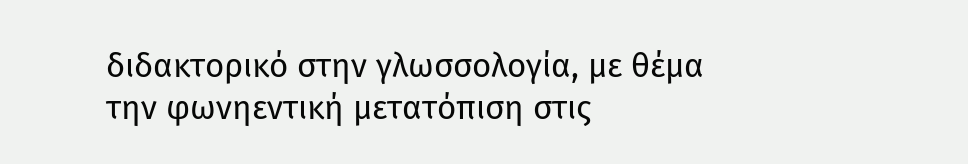διδακτορικό στην γλωσσολογία, με θέμα την φωνηεντική μετατόπιση στις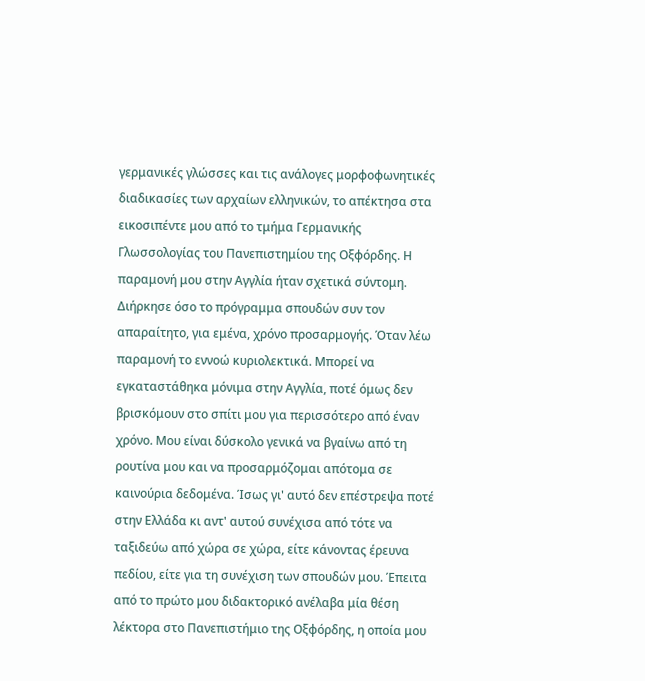γερμανικές γλώσσες και τις ανάλογες μορφοφωνητικές διαδικασίες των αρχαίων ελληνικών, το απέκτησα στα εικοσιπέντε μου από το τμήμα Γερμανικής Γλωσσολογίας του Πανεπιστημίου της Οξφόρδης. Η παραμονή μου στην Αγγλία ήταν σχετικά σύντομη. Διήρκησε όσο το πρόγραμμα σπουδών συν τον απαραίτητο, για εμένα, χρόνο προσαρμογής. Όταν λέω παραμονή το εννοώ κυριολεκτικά. Μπορεί να εγκαταστάθηκα μόνιμα στην Αγγλία, ποτέ όμως δεν βρισκόμουν στο σπίτι μου για περισσότερο από έναν χρόνο. Μου είναι δύσκολο γενικά να βγαίνω από τη ρουτίνα μου και να προσαρμόζομαι απότομα σε καινούρια δεδομένα. Ίσως γι' αυτό δεν επέστρεψα ποτέ στην Ελλάδα κι αντ' αυτού συνέχισα από τότε να ταξιδεύω από χώρα σε χώρα, είτε κάνοντας έρευνα πεδίου, είτε για τη συνέχιση των σπουδών μου. Έπειτα από το πρώτο μου διδακτορικό ανέλαβα μία θέση λέκτορα στο Πανεπιστήμιο της Οξφόρδης, η οποία μου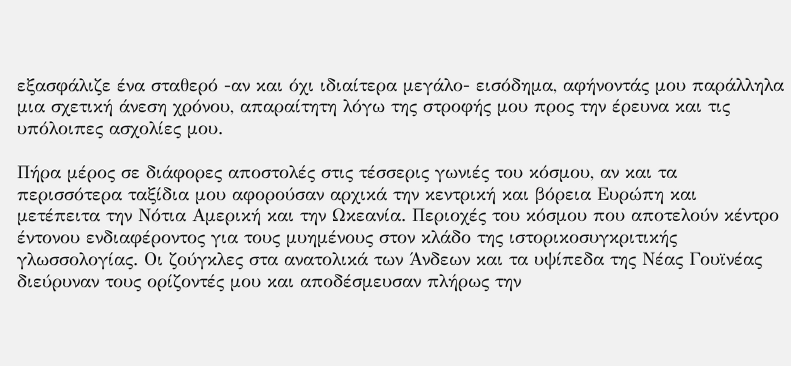εξασφάλιζε ένα σταθερό -αν και όχι ιδιαίτερα μεγάλο- εισόδημα, αφήνοντάς μου παράλληλα μια σχετική άνεση χρόνου, απαραίτητη λόγω της στροφής μου προς την έρευνα και τις υπόλοιπες ασχολίες μου.

Πήρα μέρος σε διάφορες αποστολές στις τέσσερις γωνιές του κόσμου, αν και τα περισσότερα ταξίδια μου αφορούσαν αρχικά την κεντρική και βόρεια Ευρώπη και μετέπειτα την Νότια Αμερική και την Ωκεανία. Περιοχές του κόσμου που αποτελούν κέντρο έντονου ενδιαφέροντος για τους μυημένους στον κλάδο της ιστορικοσυγκριτικής γλωσσολογίας. Οι ζούγκλες στα ανατολικά των Άνδεων και τα υψίπεδα της Νέας Γουϊνέας διεύρυναν τους ορίζοντές μου και αποδέσμευσαν πλήρως την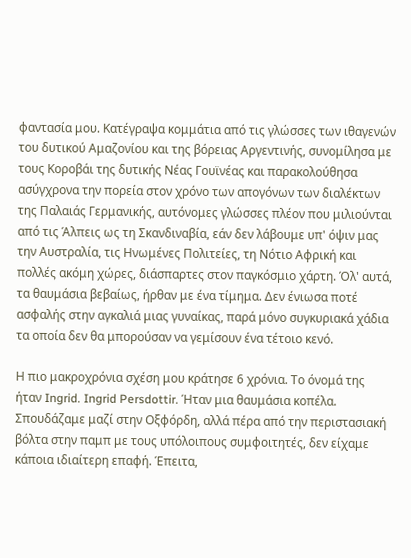φαντασία μου. Κατέγραψα κομμάτια από τις γλώσσες των ιθαγενών του δυτικού Αμαζονίου και της βόρειας Αργεντινής, συνομίλησα με τους Κοροβάι της δυτικής Νέας Γουϊνέας και παρακολούθησα ασύγχρονα την πορεία στον χρόνο των απογόνων των διαλέκτων της Παλαιάς Γερμανικής, αυτόνομες γλώσσες πλέον που μιλιούνται από τις Άλπεις ως τη Σκανδιναβία, εάν δεν λάβουμε υπ' όψιν μας την Αυστραλία, τις Ηνωμένες Πολιτείες, τη Νότιο Αφρική και πολλές ακόμη χώρες, διάσπαρτες στον παγκόσμιο χάρτη. Όλ' αυτά, τα θαυμάσια βεβαίως, ήρθαν με ένα τίμημα. Δεν ένιωσα ποτέ ασφαλής στην αγκαλιά μιας γυναίκας, παρά μόνο συγκυριακά χάδια τα οποία δεν θα μπορούσαν να γεμίσουν ένα τέτοιο κενό.

Η πιο μακροχρόνια σχέση μου κράτησε 6 χρόνια. Το όνομά της ήταν Ingrid. Ingrid Persdottir. Ήταν μια θαυμάσια κοπέλα. Σπουδάζαμε μαζί στην Οξφόρδη, αλλά πέρα από την περιστασιακή βόλτα στην παμπ με τους υπόλοιπους συμφοιτητές, δεν είχαμε κάποια ιδιαίτερη επαφή. Έπειτα,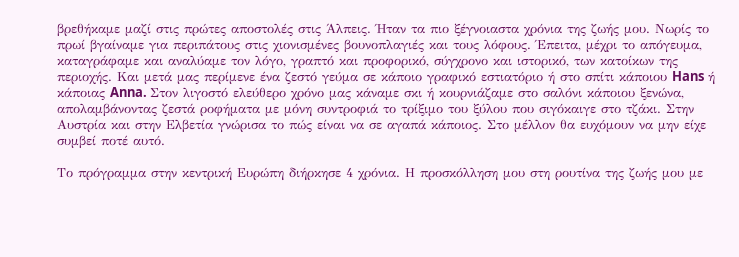βρεθήκαμε μαζί στις πρώτες αποστολές στις Άλπεις. Ήταν τα πιο ξέγνοιαστα χρόνια της ζωής μου. Νωρίς το πρωί βγαίναμε για περιπάτους στις χιονισμένες βουνοπλαγιές και τους λόφους. Έπειτα, μέχρι το απόγευμα, καταγράφαμε και αναλύαμε τον λόγο, γραπτό και προφορικό, σύγχρονο και ιστορικό, των κατοίκων της περιοχής. Και μετά μας περίμενε ένα ζεστό γεύμα σε κάποιο γραφικό εστιατόριο ή στο σπίτι κάποιου Hans ή κάποιας Anna. Στον λιγοστό ελεύθερο χρόνο μας κάναμε σκι ή κουρνιάζαμε στο σαλόνι κάποιου ξενώνα, απολαμβάνοντας ζεστά ροφήματα με μόνη συντροφιά το τρίξιμο του ξύλου που σιγόκαιγε στο τζάκι. Στην Αυστρία και στην Ελβετία γνώρισα το πώς είναι να σε αγαπά κάποιος. Στο μέλλον θα ευχόμουν να μην είχε συμβεί ποτέ αυτό.

Το πρόγραμμα στην κεντρική Ευρώπη διήρκησε 4 χρόνια. Η προσκόλληση μου στη ρουτίνα της ζωής μου με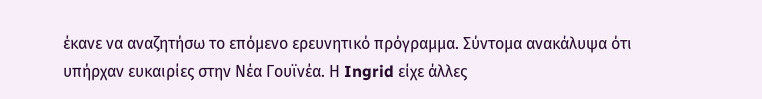έκανε να αναζητήσω το επόμενο ερευνητικό πρόγραμμα. Σύντομα ανακάλυψα ότι υπήρχαν ευκαιρίες στην Νέα Γουϊνέα. Η Ingrid είχε άλλες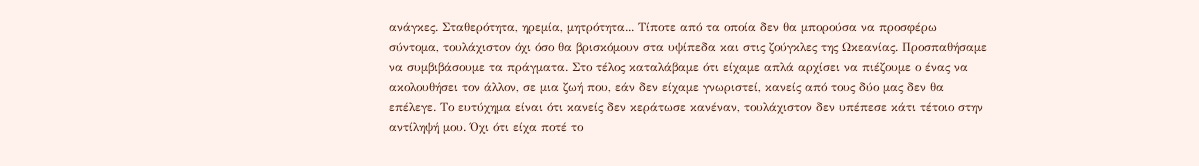ανάγκες. Σταθερότητα, ηρεμία, μητρότητα... Τίποτε από τα οποία δεν θα μπορούσα να προσφέρω σύντομα, τουλάχιστον όχι όσο θα βρισκόμουν στα υψίπεδα και στις ζούγκλες της Ωκεανίας. Προσπαθήσαμε να συμβιβάσουμε τα πράγματα. Στο τέλος καταλάβαμε ότι είχαμε απλά αρχίσει να πιέζουμε ο ένας να ακολουθήσει τον άλλον, σε μια ζωή που, εάν δεν είχαμε γνωριστεί, κανείς από τους δύο μας δεν θα επέλεγε. Το ευτύχημα είναι ότι κανείς δεν κεράτωσε κανέναν, τουλάχιστον δεν υπέπεσε κάτι τέτοιο στην αντίληψή μου. Όχι ότι είχα ποτέ το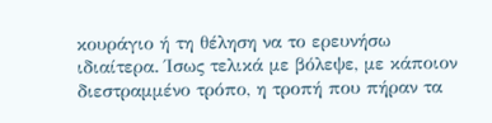κουράγιο ή τη θέληση να το ερευνήσω ιδιαίτερα. Ίσως τελικά με βόλεψε, με κάποιον διεστραμμένο τρόπο, η τροπή που πήραν τα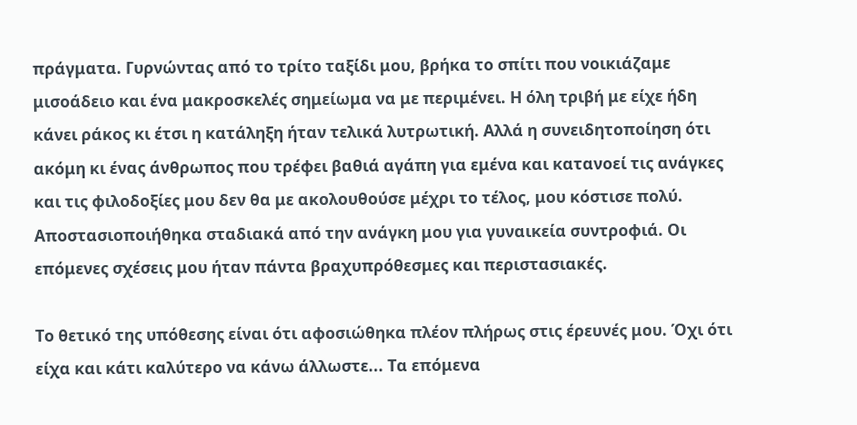πράγματα. Γυρνώντας από το τρίτο ταξίδι μου, βρήκα το σπίτι που νοικιάζαμε μισοάδειο και ένα μακροσκελές σημείωμα να με περιμένει. Η όλη τριβή με είχε ήδη κάνει ράκος κι έτσι η κατάληξη ήταν τελικά λυτρωτική. Αλλά η συνειδητοποίηση ότι ακόμη κι ένας άνθρωπος που τρέφει βαθιά αγάπη για εμένα και κατανοεί τις ανάγκες και τις φιλοδοξίες μου δεν θα με ακολουθούσε μέχρι το τέλος, μου κόστισε πολύ. Αποστασιοποιήθηκα σταδιακά από την ανάγκη μου για γυναικεία συντροφιά. Οι επόμενες σχέσεις μου ήταν πάντα βραχυπρόθεσμες και περιστασιακές.

Το θετικό της υπόθεσης είναι ότι αφοσιώθηκα πλέον πλήρως στις έρευνές μου. Όχι ότι είχα και κάτι καλύτερο να κάνω άλλωστε... Τα επόμενα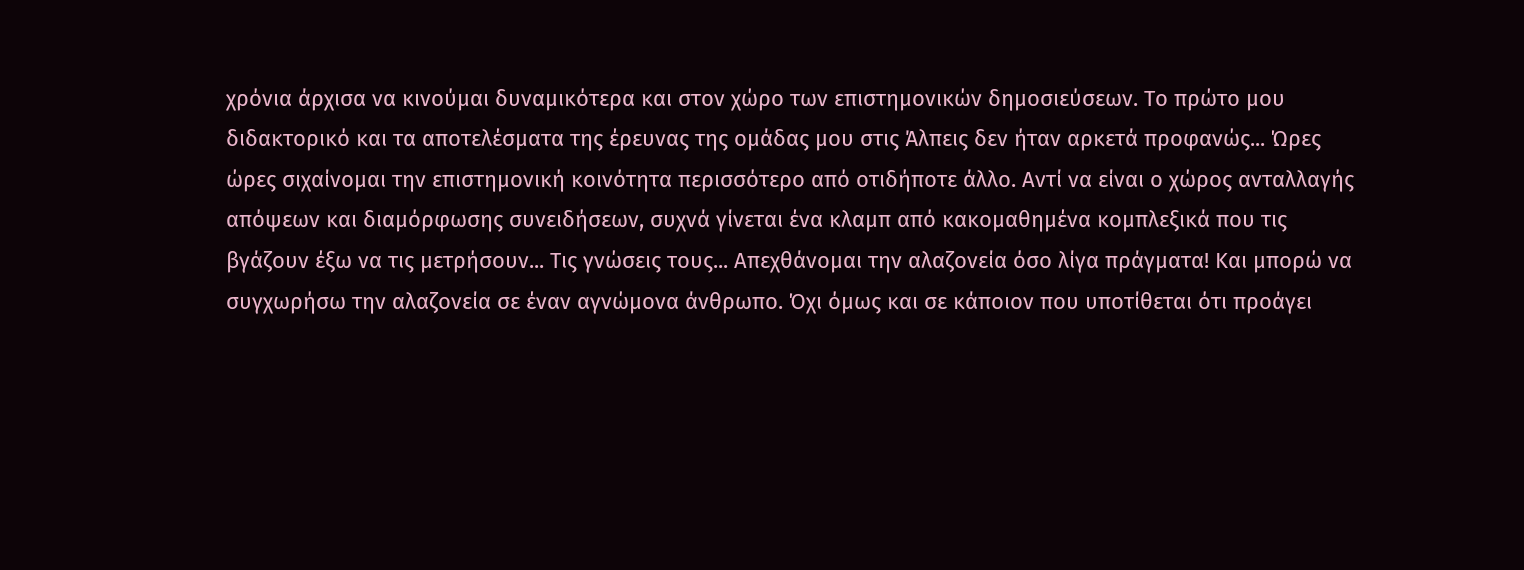χρόνια άρχισα να κινούμαι δυναμικότερα και στον χώρο των επιστημονικών δημοσιεύσεων. Το πρώτο μου διδακτορικό και τα αποτελέσματα της έρευνας της ομάδας μου στις Άλπεις δεν ήταν αρκετά προφανώς... Ώρες ώρες σιχαίνομαι την επιστημονική κοινότητα περισσότερο από οτιδήποτε άλλο. Αντί να είναι ο χώρος ανταλλαγής απόψεων και διαμόρφωσης συνειδήσεων, συχνά γίνεται ένα κλαμπ από κακομαθημένα κομπλεξικά που τις βγάζουν έξω να τις μετρήσουν... Τις γνώσεις τους... Απεχθάνομαι την αλαζονεία όσο λίγα πράγματα! Και μπορώ να συγχωρήσω την αλαζονεία σε έναν αγνώμονα άνθρωπο. Όχι όμως και σε κάποιον που υποτίθεται ότι προάγει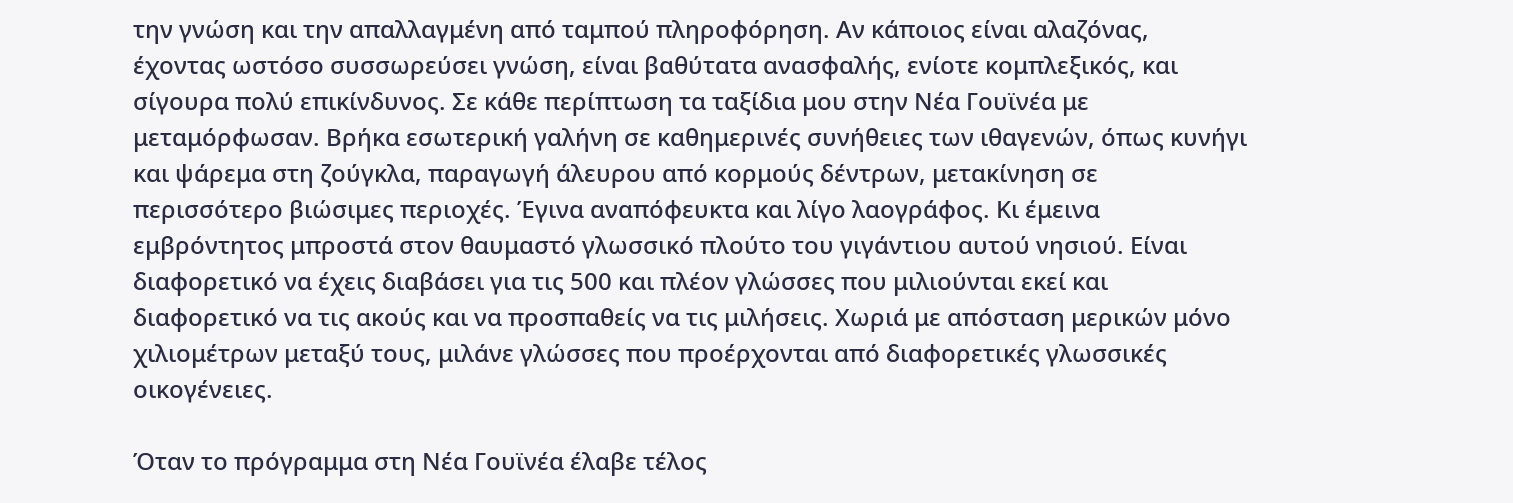την γνώση και την απαλλαγμένη από ταμπού πληροφόρηση. Αν κάποιος είναι αλαζόνας, έχοντας ωστόσο συσσωρεύσει γνώση, είναι βαθύτατα ανασφαλής, ενίοτε κομπλεξικός, και σίγουρα πολύ επικίνδυνος. Σε κάθε περίπτωση τα ταξίδια μου στην Νέα Γουϊνέα με μεταμόρφωσαν. Βρήκα εσωτερική γαλήνη σε καθημερινές συνήθειες των ιθαγενών, όπως κυνήγι και ψάρεμα στη ζούγκλα, παραγωγή άλευρου από κορμούς δέντρων, μετακίνηση σε περισσότερο βιώσιμες περιοχές. Έγινα αναπόφευκτα και λίγο λαογράφος. Κι έμεινα εμβρόντητος μπροστά στον θαυμαστό γλωσσικό πλούτο του γιγάντιου αυτού νησιού. Είναι διαφορετικό να έχεις διαβάσει για τις 500 και πλέον γλώσσες που μιλιούνται εκεί και διαφορετικό να τις ακούς και να προσπαθείς να τις μιλήσεις. Χωριά με απόσταση μερικών μόνο χιλιομέτρων μεταξύ τους, μιλάνε γλώσσες που προέρχονται από διαφορετικές γλωσσικές οικογένειες.

Όταν το πρόγραμμα στη Νέα Γουϊνέα έλαβε τέλος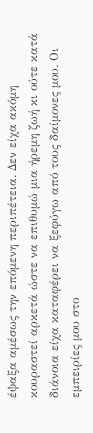έψαξα αμέσως την επόμενη περιπέτεια. Δεν είχα ακόμη κουραστεί αρκετά ώστε να επιθυμώ μια ήρεμη ζωή κι ούτε κατά διάνοια είχα καταφέρει να ξεφύγω από τους δαίμονες μου. Οι εμπειρίες μου στο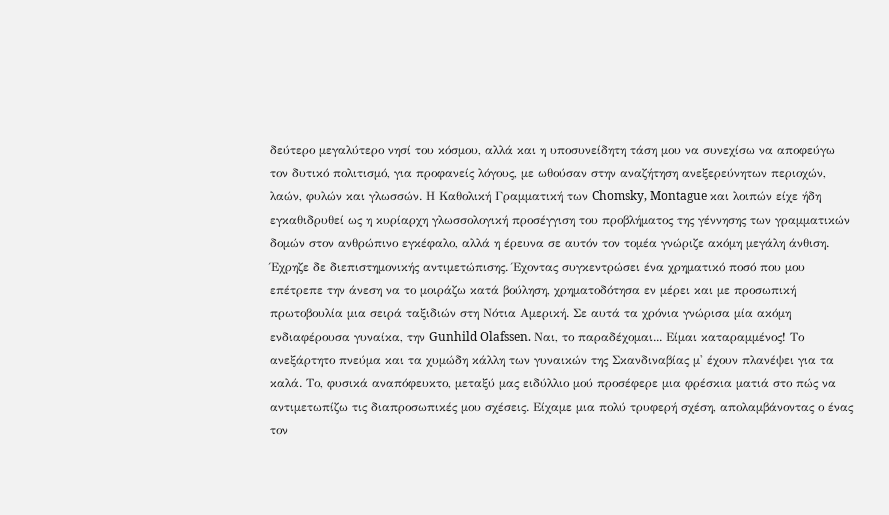δεύτερο μεγαλύτερο νησί του κόσμου, αλλά και η υποσυνείδητη τάση μου να συνεχίσω να αποφεύγω τον δυτικό πολιτισμό, για προφανείς λόγους, με ωθούσαν στην αναζήτηση ανεξερεύνητων περιοχών, λαών, φυλών και γλωσσών. Η Καθολική Γραμματική των Chomsky, Montague και λοιπών είχε ήδη εγκαθιδρυθεί ως η κυρίαρχη γλωσσολογική προσέγγιση του προβλήματος της γέννησης των γραμματικών δομών στον ανθρώπινο εγκέφαλο, αλλά η έρευνα σε αυτόν τον τομέα γνώριζε ακόμη μεγάλη άνθιση. Έχρηζε δε διεπιστημονικής αντιμετώπισης. Έχοντας συγκεντρώσει ένα χρηματικό ποσό που μου επέτρεπε την άνεση να το μοιράζω κατά βούληση, χρηματοδότησα εν μέρει και με προσωπική πρωτοβουλία μια σειρά ταξιδιών στη Νότια Αμερική. Σε αυτά τα χρόνια γνώρισα μία ακόμη ενδιαφέρουσα γυναίκα, την Gunhild Olafssen. Ναι, το παραδέχομαι... Είμαι καταραμμένος! Το ανεξάρτητο πνεύμα και τα χυμώδη κάλλη των γυναικών της Σκανδιναβίας μ' έχουν πλανέψει για τα καλά. Το, φυσικά αναπόφευκτο, μεταξύ μας ειδύλλιο μού προσέφερε μια φρέσκια ματιά στο πώς να αντιμετωπίζω τις διαπροσωπικές μου σχέσεις. Είχαμε μια πολύ τρυφερή σχέση, απολαμβάνοντας ο ένας τον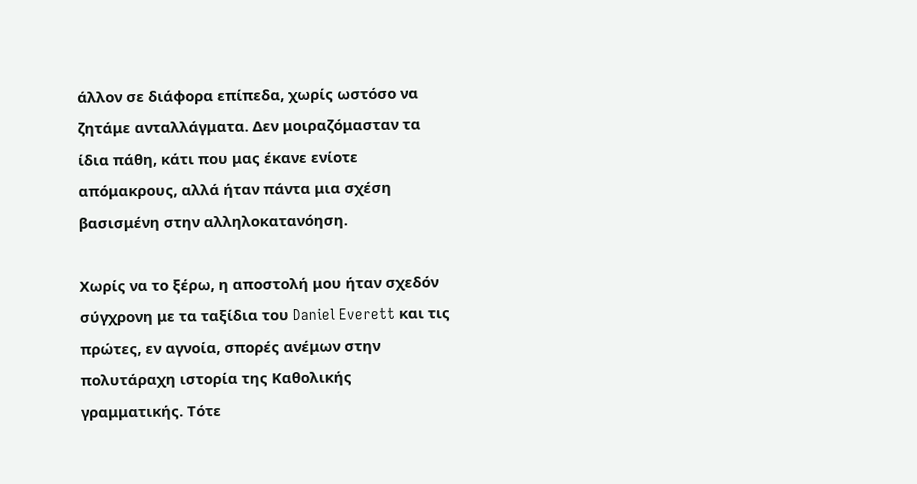άλλον σε διάφορα επίπεδα, χωρίς ωστόσο να ζητάμε ανταλλάγματα. Δεν μοιραζόμασταν τα ίδια πάθη, κάτι που μας έκανε ενίοτε απόμακρους, αλλά ήταν πάντα μια σχέση βασισμένη στην αλληλοκατανόηση.

Χωρίς να το ξέρω, η αποστολή μου ήταν σχεδόν σύγχρονη με τα ταξίδια του Daniel Everett και τις πρώτες, εν αγνοία, σπορές ανέμων στην πολυτάραχη ιστορία της Καθολικής γραμματικής. Τότε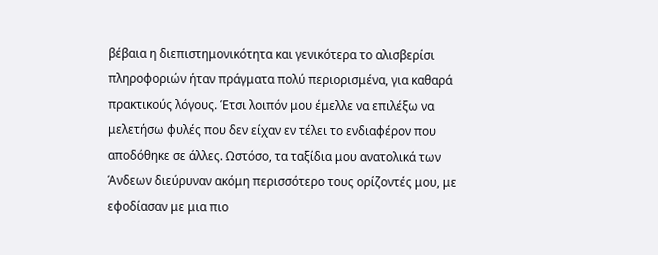βέβαια η διεπιστημονικότητα και γενικότερα το αλισβερίσι πληροφοριών ήταν πράγματα πολύ περιορισμένα, για καθαρά πρακτικούς λόγους. Έτσι λοιπόν μου έμελλε να επιλέξω να μελετήσω φυλές που δεν είχαν εν τέλει το ενδιαφέρον που αποδόθηκε σε άλλες. Ωστόσο, τα ταξίδια μου ανατολικά των Άνδεων διεύρυναν ακόμη περισσότερο τους ορίζοντές μου, με εφοδίασαν με μια πιο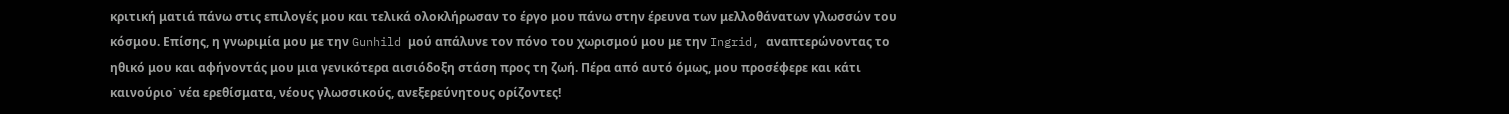κριτική ματιά πάνω στις επιλογές μου και τελικά ολοκλήρωσαν το έργο μου πάνω στην έρευνα των μελλοθάνατων γλωσσών του κόσμου. Επίσης, η γνωριμία μου με την Gunhild μού απάλυνε τον πόνο του χωρισμού μου με την Ingrid, αναπτερώνοντας το ηθικό μου και αφήνοντάς μου μια γενικότερα αισιόδοξη στάση προς τη ζωή. Πέρα από αυτό όμως, μου προσέφερε και κάτι καινούριο˙ νέα ερεθίσματα, νέους γλωσσικούς, ανεξερεύνητους ορίζοντες!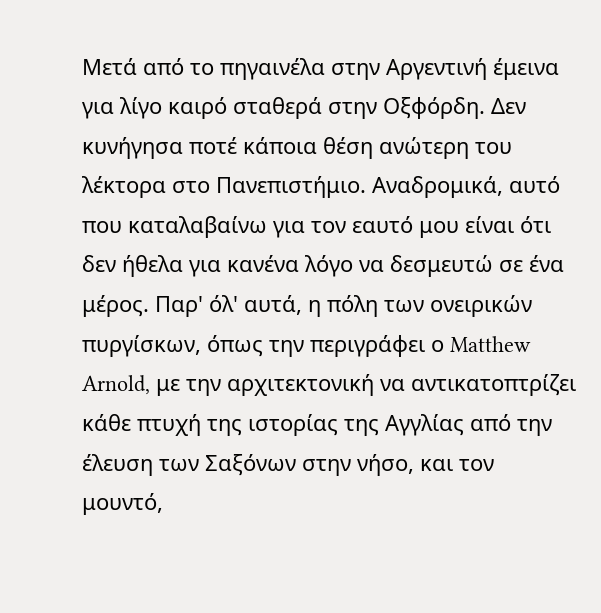Μετά από το πηγαινέλα στην Αργεντινή έμεινα για λίγο καιρό σταθερά στην Οξφόρδη. Δεν κυνήγησα ποτέ κάποια θέση ανώτερη του λέκτορα στο Πανεπιστήμιο. Αναδρομικά, αυτό που καταλαβαίνω για τον εαυτό μου είναι ότι δεν ήθελα για κανένα λόγο να δεσμευτώ σε ένα μέρος. Παρ' όλ' αυτά, η πόλη των ονειρικών πυργίσκων, όπως την περιγράφει ο Matthew Arnold, με την αρχιτεκτονική να αντικατοπτρίζει κάθε πτυχή της ιστορίας της Αγγλίας από την έλευση των Σαξόνων στην νήσο, και τον μουντό,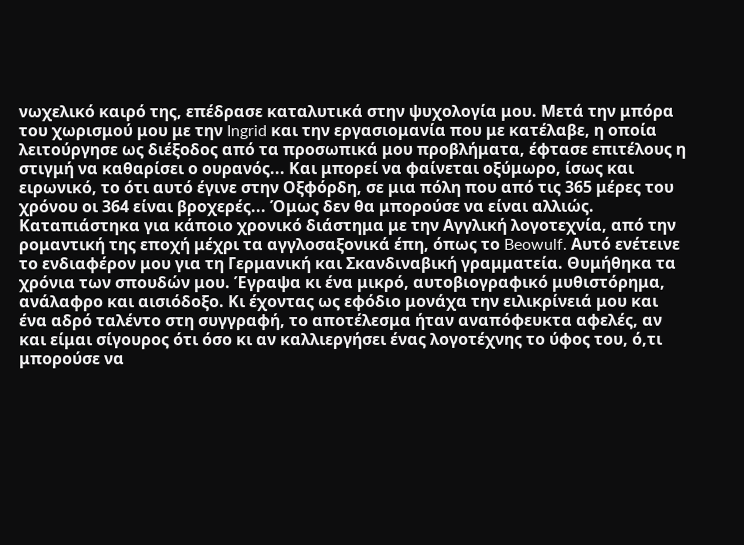νωχελικό καιρό της, επέδρασε καταλυτικά στην ψυχολογία μου. Μετά την μπόρα του χωρισμού μου με την Ingrid και την εργασιομανία που με κατέλαβε, η οποία λειτούργησε ως διέξοδος από τα προσωπικά μου προβλήματα, έφτασε επιτέλους η στιγμή να καθαρίσει ο ουρανός... Και μπορεί να φαίνεται οξύμωρο, ίσως και ειρωνικό, το ότι αυτό έγινε στην Οξφόρδη, σε μια πόλη που από τις 365 μέρες του χρόνου οι 364 είναι βροχερές... Όμως δεν θα μπορούσε να είναι αλλιώς. Καταπιάστηκα για κάποιο χρονικό διάστημα με την Αγγλική λογοτεχνία, από την ρομαντική της εποχή μέχρι τα αγγλοσαξονικά έπη, όπως το Beowulf. Αυτό ενέτεινε το ενδιαφέρον μου για τη Γερμανική και Σκανδιναβική γραμματεία. Θυμήθηκα τα χρόνια των σπουδών μου. Έγραψα κι ένα μικρό, αυτοβιογραφικό μυθιστόρημα, ανάλαφρο και αισιόδοξο. Κι έχοντας ως εφόδιο μονάχα την ειλικρίνειά μου και ένα αδρό ταλέντο στη συγγραφή, το αποτέλεσμα ήταν αναπόφευκτα αφελές, αν και είμαι σίγουρος ότι όσο κι αν καλλιεργήσει ένας λογοτέχνης το ύφος του, ό,τι μπορούσε να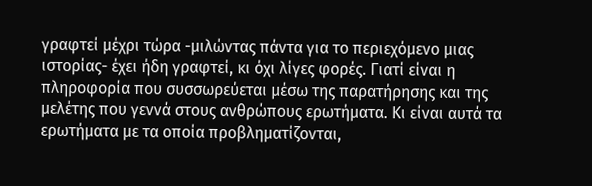γραφτεί μέχρι τώρα -μιλώντας πάντα για το περιεχόμενο μιας ιστορίας- έχει ήδη γραφτεί, κι όχι λίγες φορές. Γιατί είναι η πληροφορία που συσσωρεύεται μέσω της παρατήρησης και της μελέτης που γεννά στους ανθρώπους ερωτήματα. Κι είναι αυτά τα ερωτήματα με τα οποία προβληματίζονται,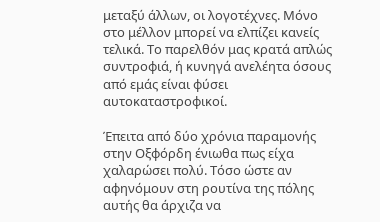μεταξύ άλλων, οι λογοτέχνες. Μόνο στο μέλλον μπορεί να ελπίζει κανείς τελικά. Το παρελθόν μας κρατά απλώς συντροφιά, ή κυνηγά ανελέητα όσους από εμάς είναι φύσει αυτοκαταστροφικοί.

Έπειτα από δύο χρόνια παραμονής στην Οξφόρδη ένιωθα πως είχα χαλαρώσει πολύ. Τόσο ώστε αν αφηνόμουν στη ρουτίνα της πόλης αυτής θα άρχιζα να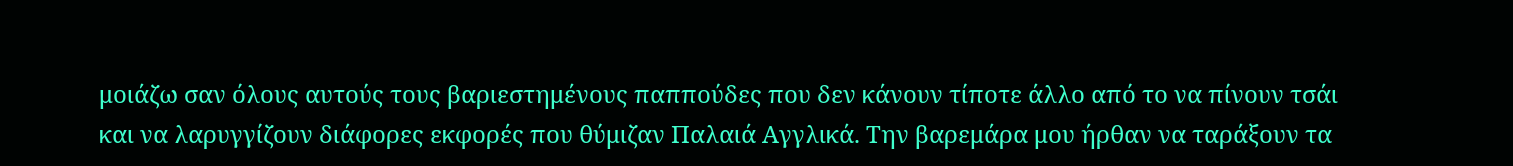μοιάζω σαν όλους αυτούς τους βαριεστημένους παππούδες που δεν κάνουν τίποτε άλλο από το να πίνουν τσάι και να λαρυγγίζουν διάφορες εκφορές που θύμιζαν Παλαιά Αγγλικά. Την βαρεμάρα μου ήρθαν να ταράξουν τα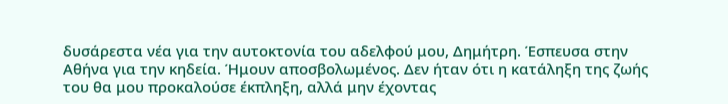δυσάρεστα νέα για την αυτοκτονία του αδελφού μου, Δημήτρη. Έσπευσα στην Αθήνα για την κηδεία. Ήμουν αποσβολωμένος. Δεν ήταν ότι η κατάληξη της ζωής του θα μου προκαλούσε έκπληξη, αλλά μην έχοντας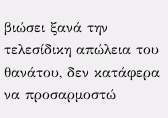βιώσει ξανά την τελεσίδικη απώλεια του θανάτου, δεν κατάφερα να προσαρμοστώ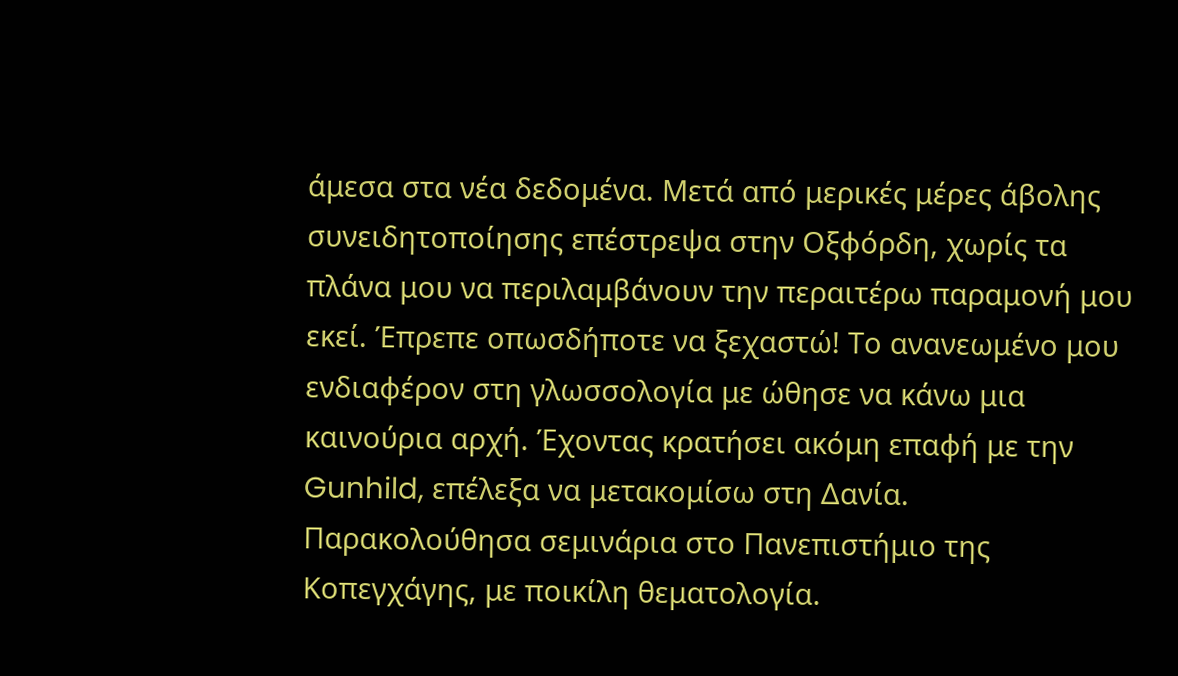άμεσα στα νέα δεδομένα. Μετά από μερικές μέρες άβολης συνειδητοποίησης επέστρεψα στην Οξφόρδη, χωρίς τα πλάνα μου να περιλαμβάνουν την περαιτέρω παραμονή μου εκεί. Έπρεπε οπωσδήποτε να ξεχαστώ! Το ανανεωμένο μου ενδιαφέρον στη γλωσσολογία με ώθησε να κάνω μια καινούρια αρχή. Έχοντας κρατήσει ακόμη επαφή με την Gunhild, επέλεξα να μετακομίσω στη Δανία. Παρακολούθησα σεμινάρια στο Πανεπιστήμιο της Κοπεγχάγης, με ποικίλη θεματολογία.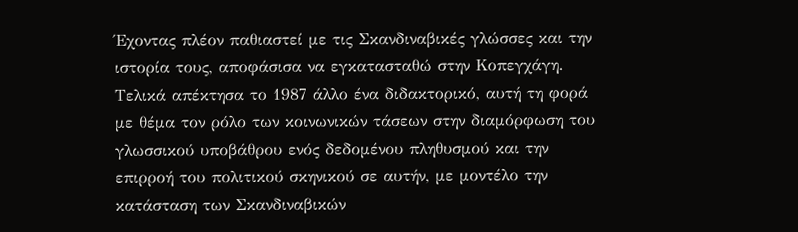Έχοντας πλέον παθιαστεί με τις Σκανδιναβικές γλώσσες και την ιστορία τους, αποφάσισα να εγκατασταθώ στην Κοπεγχάγη. Τελικά απέκτησα το 1987 άλλο ένα διδακτορικό, αυτή τη φορά με θέμα τον ρόλο των κοινωνικών τάσεων στην διαμόρφωση του γλωσσικού υποβάθρου ενός δεδομένου πληθυσμού και την επιρροή του πολιτικού σκηνικού σε αυτήν, με μοντέλο την κατάσταση των Σκανδιναβικών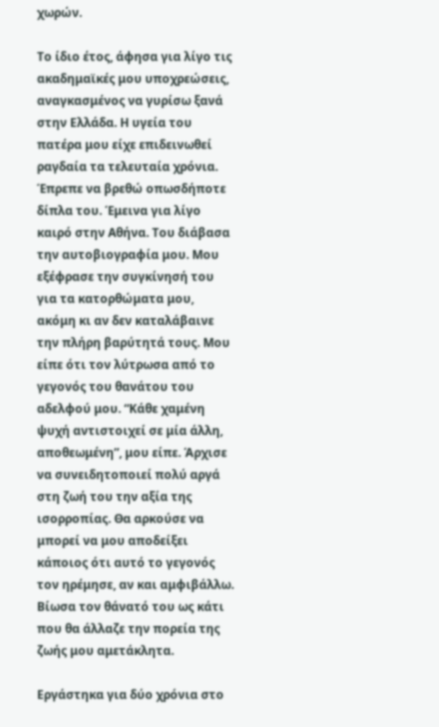χωρών.

Το ίδιο έτος, άφησα για λίγο τις ακαδημαϊκές μου υποχρεώσεις, αναγκασμένος να γυρίσω ξανά στην Ελλάδα. Η υγεία του πατέρα μου είχε επιδεινωθεί ραγδαία τα τελευταία χρόνια. Έπρεπε να βρεθώ οπωσδήποτε δίπλα του. Έμεινα για λίγο καιρό στην Αθήνα. Του διάβασα την αυτοβιογραφία μου. Μου εξέφρασε την συγκίνησή του για τα κατορθώματα μου, ακόμη κι αν δεν καταλάβαινε την πλήρη βαρύτητά τους. Μου είπε ότι τον λύτρωσα από το γεγονός του θανάτου του αδελφού μου. “Κάθε χαμένη ψυχή αντιστοιχεί σε μία άλλη, αποθεωμένη”, μου είπε. Άρχισε να συνειδητοποιεί πολύ αργά στη ζωή του την αξία της ισορροπίας. Θα αρκούσε να μπορεί να μου αποδείξει κάποιος ότι αυτό το γεγονός τον ηρέμησε, αν και αμφιβάλλω. Βίωσα τον θάνατό του ως κάτι που θα άλλαζε την πορεία της ζωής μου αμετάκλητα.

Εργάστηκα για δύο χρόνια στο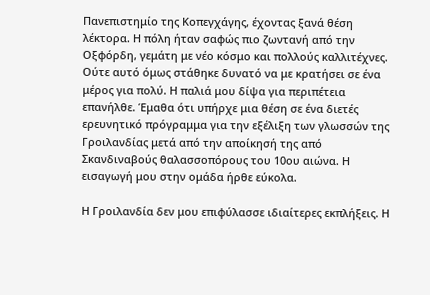Πανεπιστημίο της Κοπεγχάγης, έχοντας ξανά θέση λέκτορα. Η πόλη ήταν σαφώς πιο ζωντανή από την Οξφόρδη, γεμάτη με νέο κόσμο και πολλούς καλλιτέχνες. Ούτε αυτό όμως στάθηκε δυνατό να με κρατήσει σε ένα μέρος για πολύ. Η παλιά μου δίψα για περιπέτεια επανήλθε. Έμαθα ότι υπήρχε μια θέση σε ένα διετές ερευνητικό πρόγραμμα για την εξέλιξη των γλωσσών της Γροιλανδίας μετά από την αποίκησή της από Σκανδιναβούς θαλασσοπόρους του 10ου αιώνα. Η εισαγωγή μου στην ομάδα ήρθε εύκολα.

Η Γροιλανδία δεν μου επιφύλασσε ιδιαίτερες εκπλήξεις. Η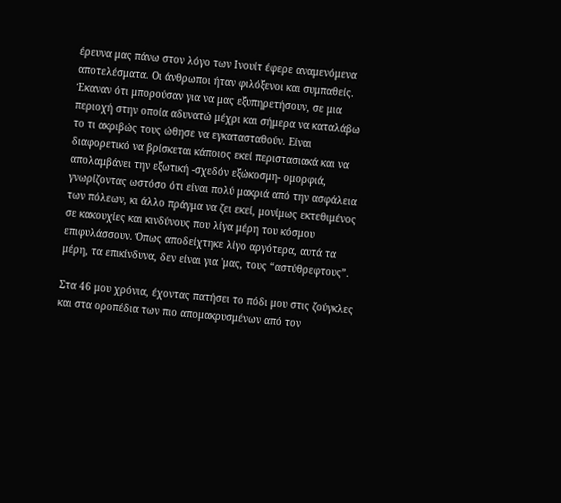έρευνα μας πάνω στον λόγο των Ινουίτ έφερε αναμενόμενα αποτελέσματα. Οι άνθρωποι ήταν φιλόξενοι και συμπαθείς. Έκαναν ότι μπορούσαν για να μας εξυπηρετήσουν, σε μια περιοχή στην οποία αδυνατώ μέχρι και σήμερα να καταλάβω το τι ακριβώς τους ώθησε να εγκατασταθούν. Είναι διαφορετικό να βρίσκεται κάποιος εκεί περιστασιακά και να απολαμβάνει την εξωτική -σχεδόν εξώκοσμη- ομορφιά, γνωρίζοντας ωστόσο ότι είναι πολύ μακριά από την ασφάλεια των πόλεων, κι άλλο πράγμα να ζει εκεί, μονίμως εκτεθιμένος σε κακουχίες και κινδύνους που λίγα μέρη του κόσμου επιφυλάσσουν. Όπως αποδείχτηκε λίγο αργότερα, αυτά τα μέρη, τα επικίνδυνα, δεν είναι για 'μας, τους “αστύθρεφτους”.

Στα 46 μου χρόνια, έχοντας πατήσει το πόδι μου στις ζούγκλες και στα οροπέδια των πιο απομακρυσμένων από τον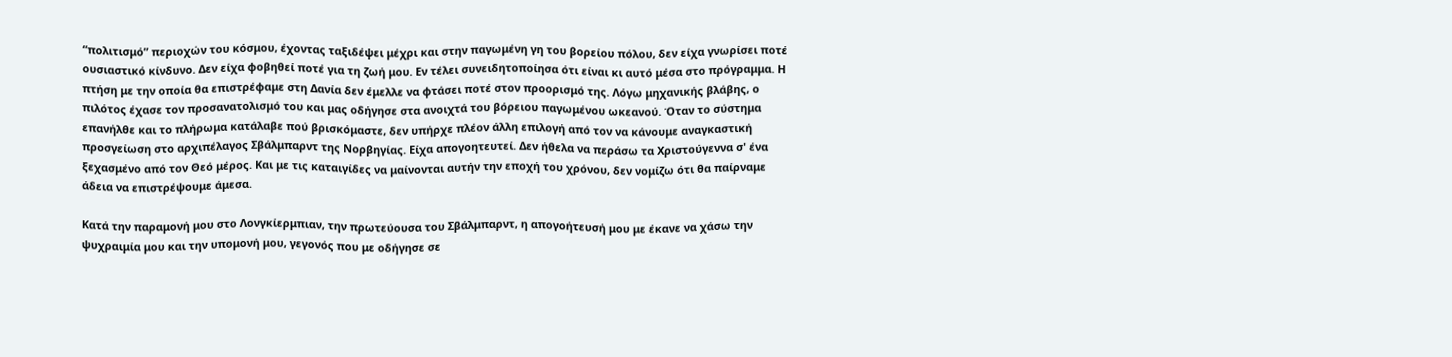“πολιτισμό” περιοχών του κόσμου, έχοντας ταξιδέψει μέχρι και στην παγωμένη γη του βορείου πόλου, δεν είχα γνωρίσει ποτέ ουσιαστικό κίνδυνο. Δεν είχα φοβηθεί ποτέ για τη ζωή μου. Εν τέλει συνειδητοποίησα ότι είναι κι αυτό μέσα στο πρόγραμμα. Η πτήση με την οποία θα επιστρέφαμε στη Δανία δεν έμελλε να φτάσει ποτέ στον προορισμό της. Λόγω μηχανικής βλάβης, ο πιλότος έχασε τον προσανατολισμό του και μας οδήγησε στα ανοιχτά του βόρειου παγωμένου ωκεανού. Όταν το σύστημα επανήλθε και το πλήρωμα κατάλαβε πού βρισκόμαστε, δεν υπήρχε πλέον άλλη επιλογή από τον να κάνουμε αναγκαστική προσγείωση στο αρχιπέλαγος Σβάλμπαρντ της Νορβηγίας. Είχα απογοητευτεί. Δεν ήθελα να περάσω τα Χριστούγεννα σ' ένα ξεχασμένο από τον Θεό μέρος. Και με τις καταιγίδες να μαίνονται αυτήν την εποχή του χρόνου, δεν νομίζω ότι θα παίρναμε άδεια να επιστρέψουμε άμεσα.

Κατά την παραμονή μου στο Λονγκίερμπιαν, την πρωτεύουσα του Σβάλμπαρντ, η απογοήτευσή μου με έκανε να χάσω την ψυχραιμία μου και την υπομονή μου, γεγονός που με οδήγησε σε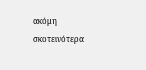ακόμη σκοτεινότερα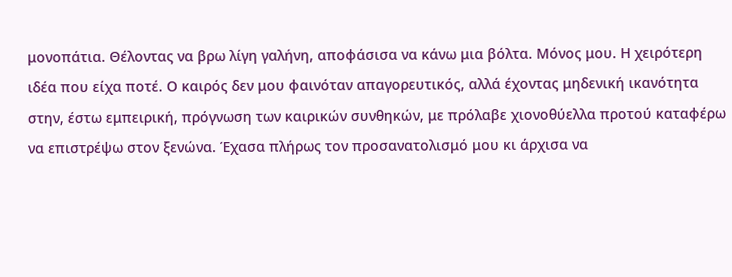μονοπάτια. Θέλοντας να βρω λίγη γαλήνη, αποφάσισα να κάνω μια βόλτα. Μόνος μου. Η χειρότερη ιδέα που είχα ποτέ. Ο καιρός δεν μου φαινόταν απαγορευτικός, αλλά έχοντας μηδενική ικανότητα στην, έστω εμπειρική, πρόγνωση των καιρικών συνθηκών, με πρόλαβε χιονοθύελλα προτού καταφέρω να επιστρέψω στον ξενώνα. Έχασα πλήρως τον προσανατολισμό μου κι άρχισα να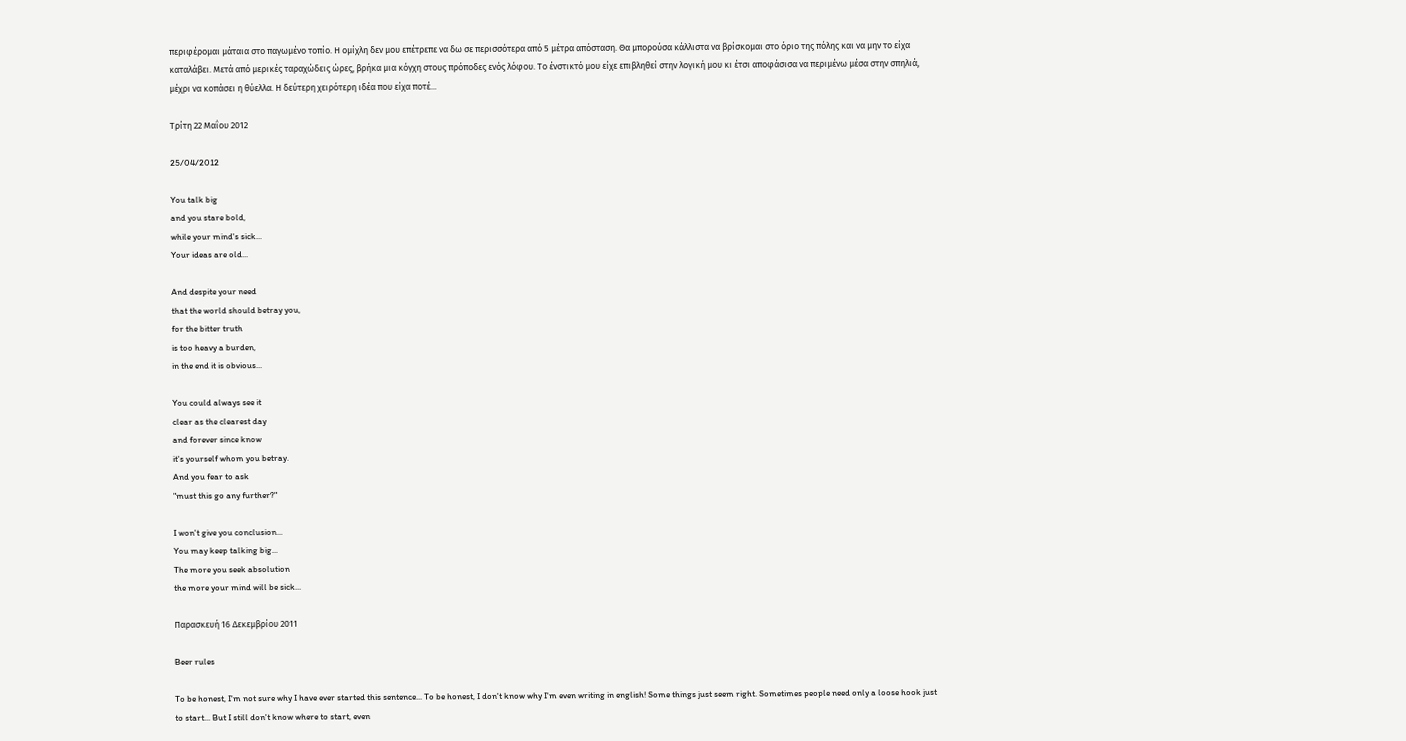περιφέρομαι μάταια στο παγωμένο τοπίο. Η ομίχλη δεν μου επέτρεπε να δω σε περισσότερα από 5 μέτρα απόσταση. Θα μπορούσα κάλλιστα να βρίσκομαι στο όριο της πόλης και να μην το είχα καταλάβει. Μετά από μερικές ταραχώδεις ώρες, βρήκα μια κόγχη στους πρόποδες ενός λόφου. Το ένστικτό μου είχε επιβληθεί στην λογική μου κι έτσι αποφάσισα να περιμένω μέσα στην σπηλιά, μέχρι να κοπάσει η θύελλα. Η δεύτερη χειρότερη ιδέα που είχα ποτέ...

Τρίτη 22 Μαΐου 2012

25/04/2012

You talk big
and you stare bold,
while your mind's sick...
Your ideas are old...

And despite your need
that the world should betray you,
for the bitter truth
is too heavy a burden,
in the end it is obvious...

You could always see it
clear as the clearest day
and forever since know
it's yourself whom you betray.
And you fear to ask
"must this go any further?"

I won't give you conclusion...
You may keep talking big...
The more you seek absolution
the more your mind will be sick...

Παρασκευή 16 Δεκεμβρίου 2011

Beer rules

To be honest, I'm not sure why I have ever started this sentence... To be honest, I don't know why I'm even writing in english! Some things just seem right. Sometimes people need only a loose hook just to start... But I still don't know where to start, even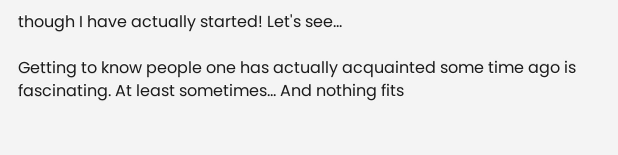though I have actually started! Let's see...

Getting to know people one has actually acquainted some time ago is fascinating. At least sometimes... And nothing fits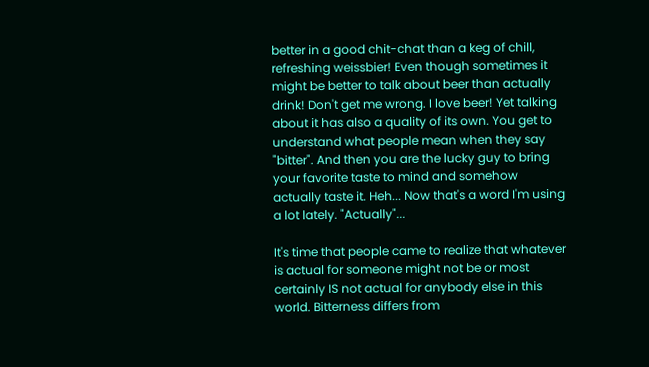better in a good chit-chat than a keg of chill, refreshing weissbier! Even though sometimes it might be better to talk about beer than actually drink! Don't get me wrong. I love beer! Yet talking about it has also a quality of its own. You get to understand what people mean when they say "bitter". And then you are the lucky guy to bring your favorite taste to mind and somehow actually taste it. Heh... Now that's a word I'm using a lot lately. "Actually"...

It's time that people came to realize that whatever is actual for someone might not be or most certainly IS not actual for anybody else in this world. Bitterness differs from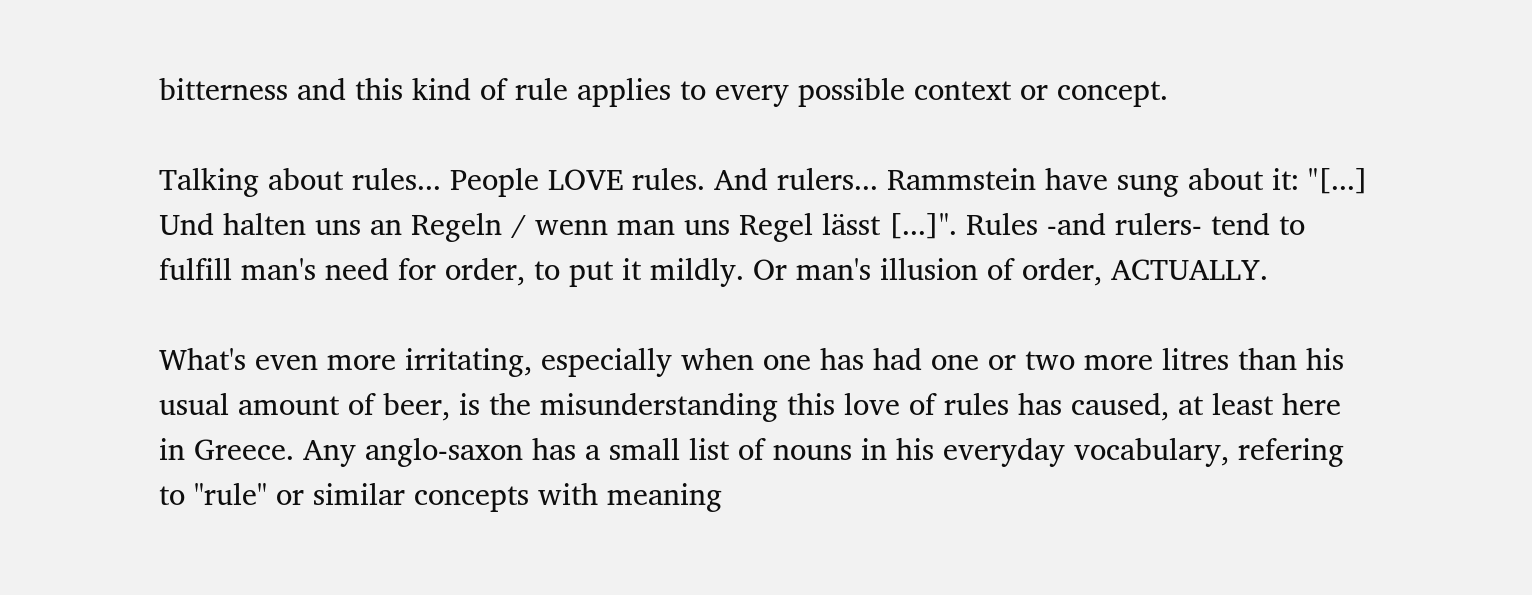bitterness and this kind of rule applies to every possible context or concept.

Talking about rules... People LOVE rules. And rulers... Rammstein have sung about it: "[...] Und halten uns an Regeln / wenn man uns Regel lässt [...]". Rules -and rulers- tend to fulfill man's need for order, to put it mildly. Or man's illusion of order, ACTUALLY.

What's even more irritating, especially when one has had one or two more litres than his usual amount of beer, is the misunderstanding this love of rules has caused, at least here in Greece. Any anglo-saxon has a small list of nouns in his everyday vocabulary, refering to "rule" or similar concepts with meaning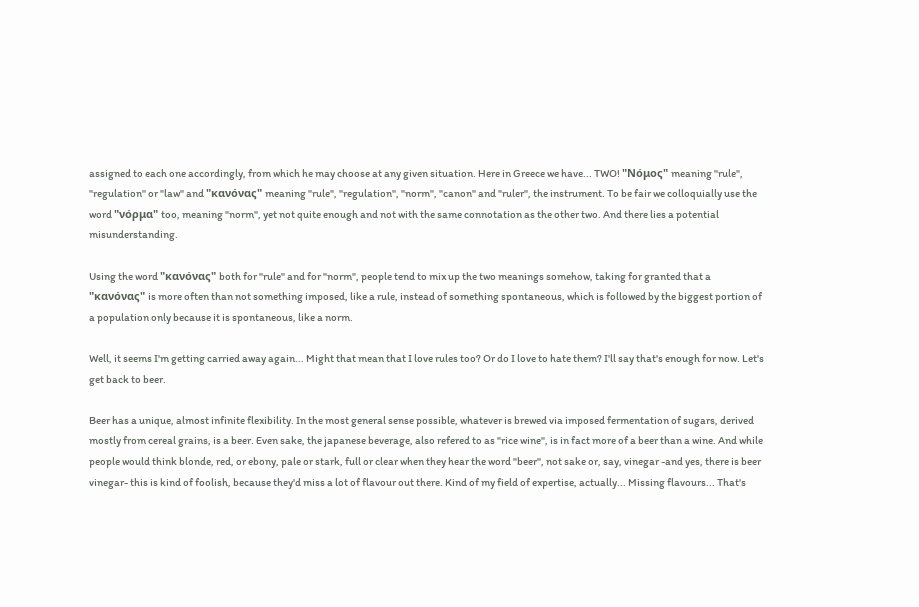assigned to each one accordingly, from which he may choose at any given situation. Here in Greece we have... TWO! "Νόμος" meaning "rule", "regulation" or "law" and "κανόνας" meaning "rule", "regulation", "norm", "canon" and "ruler", the instrument. To be fair we colloquially use the word "νόρμα" too, meaning "norm", yet not quite enough and not with the same connotation as the other two. And there lies a potential misunderstanding.

Using the word "κανόνας" both for "rule" and for "norm", people tend to mix up the two meanings somehow, taking for granted that a "κανόνας" is more often than not something imposed, like a rule, instead of something spontaneous, which is followed by the biggest portion of a population only because it is spontaneous, like a norm.

Well, it seems I'm getting carried away again... Might that mean that I love rules too? Or do I love to hate them? I'll say that's enough for now. Let's get back to beer.

Beer has a unique, almost infinite flexibility. In the most general sense possible, whatever is brewed via imposed fermentation of sugars, derived mostly from cereal grains, is a beer. Even sake, the japanese beverage, also refered to as "rice wine", is in fact more of a beer than a wine. And while people would think blonde, red, or ebony, pale or stark, full or clear when they hear the word "beer", not sake or, say, vinegar -and yes, there is beer vinegar- this is kind of foolish, because they'd miss a lot of flavour out there. Kind of my field of expertise, actually... Missing flavours... That's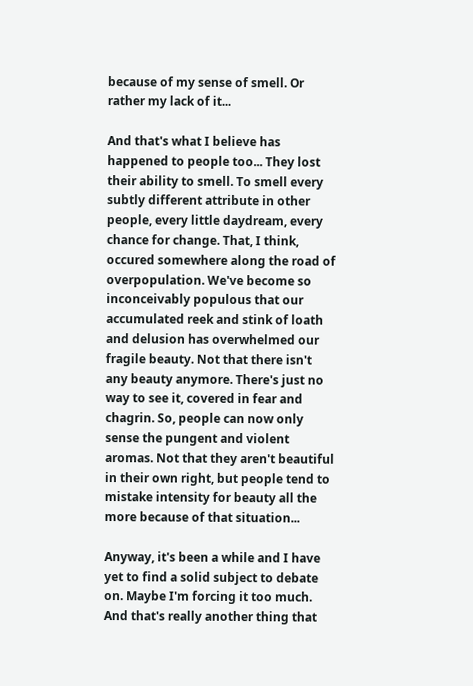because of my sense of smell. Or rather my lack of it...

And that's what I believe has happened to people too... They lost their ability to smell. To smell every subtly different attribute in other people, every little daydream, every chance for change. That, I think, occured somewhere along the road of overpopulation. We've become so inconceivably populous that our accumulated reek and stink of loath and delusion has overwhelmed our fragile beauty. Not that there isn't any beauty anymore. There's just no way to see it, covered in fear and chagrin. So, people can now only sense the pungent and violent aromas. Not that they aren't beautiful in their own right, but people tend to mistake intensity for beauty all the more because of that situation...

Anyway, it's been a while and I have yet to find a solid subject to debate on. Maybe I'm forcing it too much. And that's really another thing that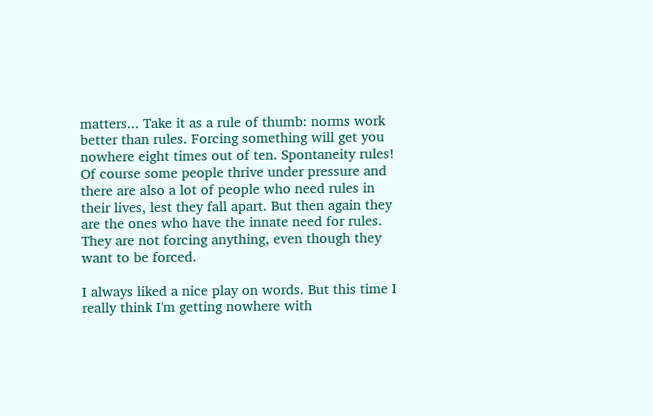matters... Take it as a rule of thumb: norms work better than rules. Forcing something will get you nowhere eight times out of ten. Spontaneity rules! Of course some people thrive under pressure and there are also a lot of people who need rules in their lives, lest they fall apart. But then again they are the ones who have the innate need for rules. They are not forcing anything, even though they want to be forced.

I always liked a nice play on words. But this time I really think I'm getting nowhere with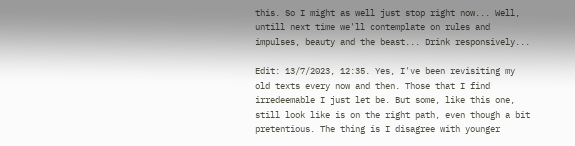this. So I might as well just stop right now... Well, untill next time we'll contemplate on rules and impulses, beauty and the beast... Drink responsively...

Edit: 13/7/2023, 12:35. Yes, I've been revisiting my old texts every now and then. Those that I find irredeemable I just let be. But some, like this one, still look like is on the right path, even though a bit pretentious. The thing is I disagree with younger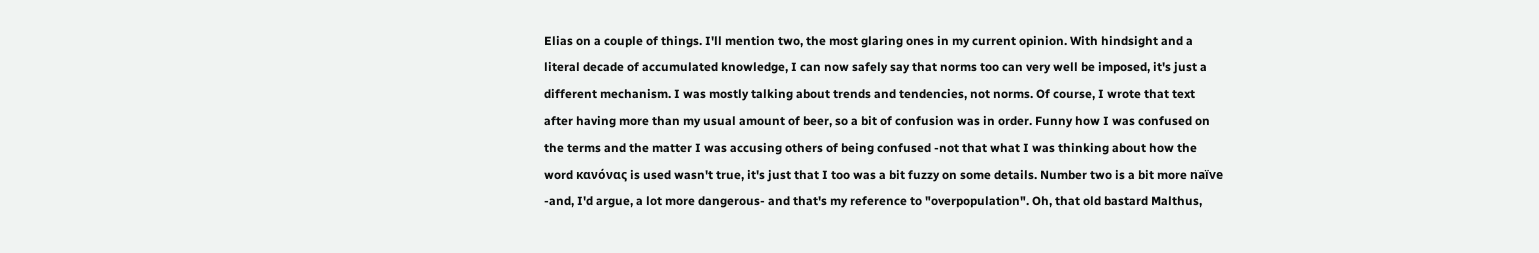Elias on a couple of things. I'll mention two, the most glaring ones in my current opinion. With hindsight and a literal decade of accumulated knowledge, I can now safely say that norms too can very well be imposed, it's just a different mechanism. I was mostly talking about trends and tendencies, not norms. Of course, I wrote that text after having more than my usual amount of beer, so a bit of confusion was in order. Funny how I was confused on the terms and the matter I was accusing others of being confused -not that what I was thinking about how the word κανόνας is used wasn't true, it's just that I too was a bit fuzzy on some details. Number two is a bit more naïve -and, I'd argue, a lot more dangerous- and that's my reference to "overpopulation". Oh, that old bastard Malthus,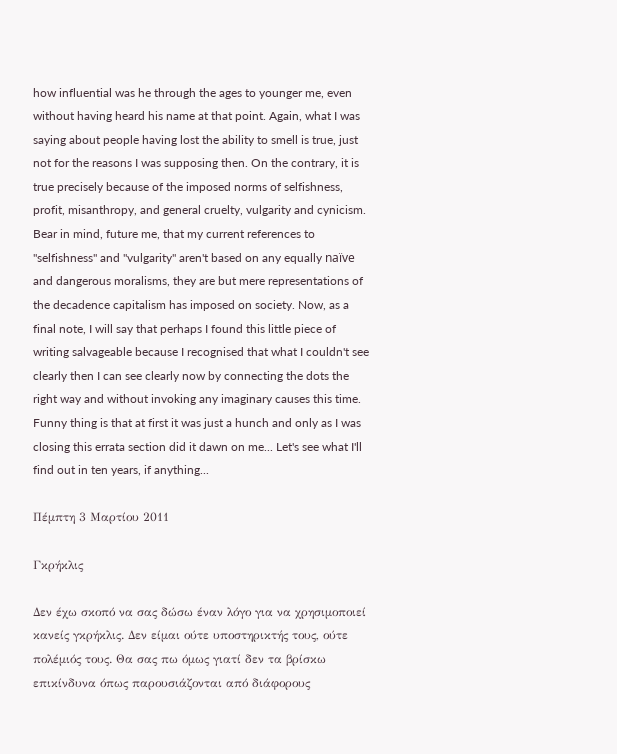how influential was he through the ages to younger me, even without having heard his name at that point. Again, what I was saying about people having lost the ability to smell is true, just not for the reasons I was supposing then. On the contrary, it is true precisely because of the imposed norms of selfishness, profit, misanthropy, and general cruelty, vulgarity and cynicism. Bear in mind, future me, that my current references to "selfishness" and "vulgarity" aren't based on any equally naïve and dangerous moralisms, they are but mere representations of the decadence capitalism has imposed on society. Now, as a final note, I will say that perhaps I found this little piece of writing salvageable because I recognised that what I couldn't see clearly then I can see clearly now by connecting the dots the right way and without invoking any imaginary causes this time. Funny thing is that at first it was just a hunch and only as I was closing this errata section did it dawn on me... Let's see what I'll find out in ten years, if anything...

Πέμπτη 3 Μαρτίου 2011

Γκρήκλις

Δεν έχω σκοπό να σας δώσω έναν λόγο για να χρησιμοποιεί κανείς γκρήκλις. Δεν είμαι ούτε υποστηρικτής τους, ούτε πολέμιός τους. Θα σας πω όμως γιατί δεν τα βρίσκω επικίνδυνα όπως παρουσιάζονται από διάφορους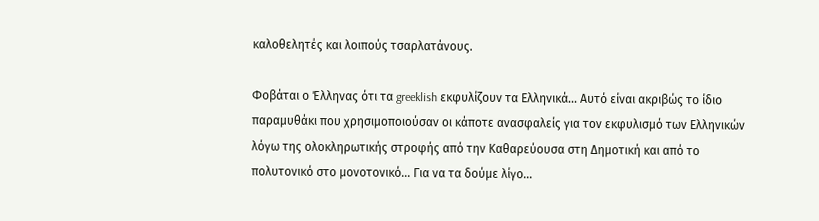καλοθελητές και λοιπούς τσαρλατάνους.

Φοβάται ο Έλληνας ότι τα greeklish εκφυλίζουν τα Ελληνικά... Αυτό είναι ακριβώς το ίδιο παραμυθάκι που χρησιμοποιούσαν οι κάποτε ανασφαλείς για τον εκφυλισμό των Ελληνικών λόγω της ολοκληρωτικής στροφής από την Καθαρεύουσα στη Δημοτική και από το πολυτονικό στο μονοτονικό... Για να τα δούμε λίγο...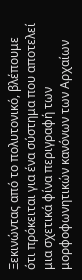Ξεκινώντας από το πολυτονικό, βλέπουμε ότι πρόκειται για ένα σύστημα που αποτελεί μια σχετικά φίνα περιγραφή των μορφοφωνητικών κανόνων των Αρχαίων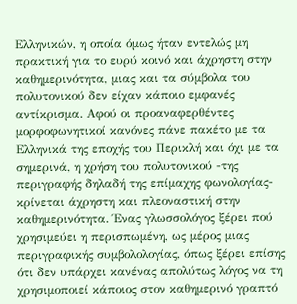Ελληνικών, η οποία όμως ήταν εντελώς μη πρακτική για το ευρύ κοινό και άχρηστη στην καθημερινότητα, μιας και τα σύμβολα του πολυτονικού δεν είχαν κάποιο εμφανές αντίκρισμα. Αφού οι προαναφερθέντες μορφοφωνητικοί κανόνες πάνε πακέτο με τα Ελληνικά της εποχής του Περικλή και όχι με τα σημερινά, η χρήση του πολυτονικού -της περιγραφής δηλαδή της επίμαχης φωνολογίας- κρίνεται άχρηστη και πλεοναστική στην καθημερινότητα. Ένας γλωσσολόγος ξέρει πού χρησιμεύει η περισπωμένη, ως μέρος μιας περιγραφικής συμβολολογίας, όπως ξέρει επίσης ότι δεν υπάρχει κανένας απολύτως λόγος να τη χρησιμοποιεί κάποιος στον καθημερινό γραπτό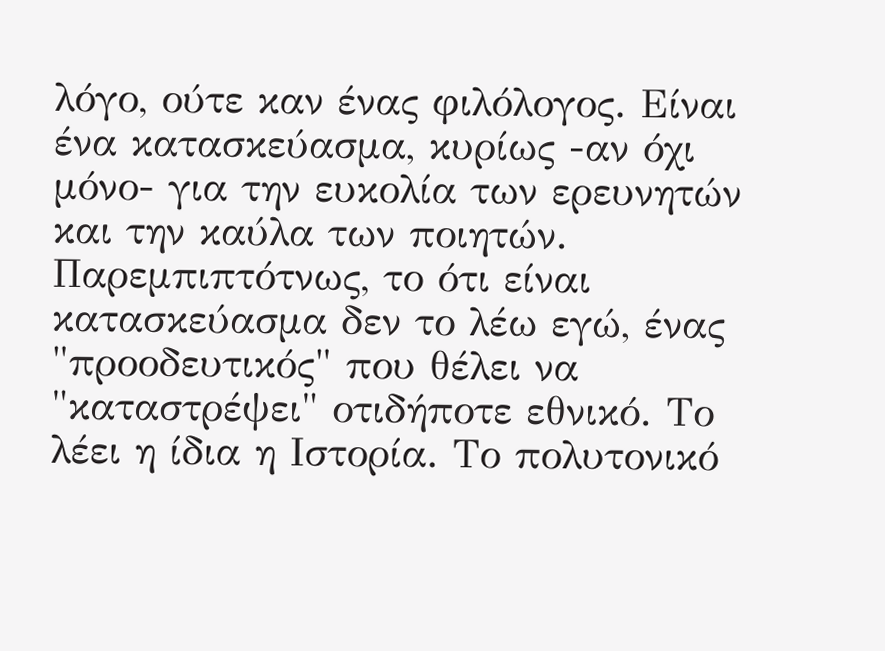λόγο, ούτε καν ένας φιλόλογος. Είναι ένα κατασκεύασμα, κυρίως -αν όχι μόνο- για την ευκολία των ερευνητών και την καύλα των ποιητών. Παρεμπιπτότνως, το ότι είναι κατασκεύασμα δεν το λέω εγώ, ένας "προοδευτικός" που θέλει να "καταστρέψει" οτιδήποτε εθνικό. Το λέει η ίδια η Ιστορία. Το πολυτονικό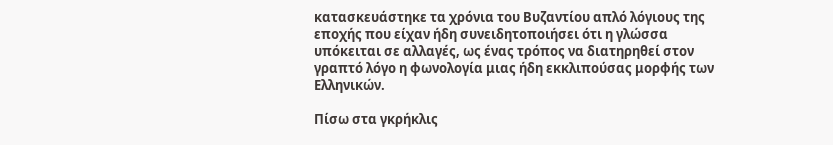κατασκευάστηκε τα χρόνια του Βυζαντίου απλό λόγιους της εποχής που είχαν ήδη συνειδητοποιήσει ότι η γλώσσα υπόκειται σε αλλαγές, ως ένας τρόπος να διατηρηθεί στον γραπτό λόγο η φωνολογία μιας ήδη εκκλιπούσας μορφής των Ελληνικών.

Πίσω στα γκρήκλις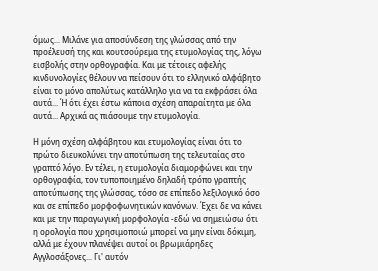όμως... Μιλάνε για αποσύνδεση της γλώσσας από την προέλευσή της και κουτσούρεμα της ετυμολογίας της, λόγω εισβολής στην ορθογραφία. Και με τέτοιες αφελής κινδυνολογίες θέλουν να πείσουν ότι το ελληνικό αλφάβητο είναι το μόνο απολύτως κατάλληλο για να τα εκφράσει όλα αυτά... Ή ότι έχει έστω κάποια σχέση απαραίτητα με όλα αυτά... Αρχικά ας πιάσουμε την ετυμολογία.

Η μόνη σχέση αλφάβητου και ετυμολογίας είναι ότι το πρώτο διευκολύνει την αποτύπωση της τελευταίας στο γραπτό λόγο. Εν τέλει, η ετυμολογία διαμορφώνει και την ορθογραφία, τον τυποποιημένο δηλαδή τρόπο γραπτής αποτύπωσης της γλώσσας, τόσο σε επίπεδο λεξιλογικό όσο και σε επίπεδο μορφοφωνητικών κανόνων. Έχει δε να κάνει και με την παραγωγική μορφολογία -εδώ να σημειώσω ότι η ορολογία που χρησιμοποιώ μπορεί να μην είναι δόκιμη, αλλά με έχουν πλανέψει αυτοί οι βρωμιάρηδες Αγγλοσάξονες... Γι' αυτόν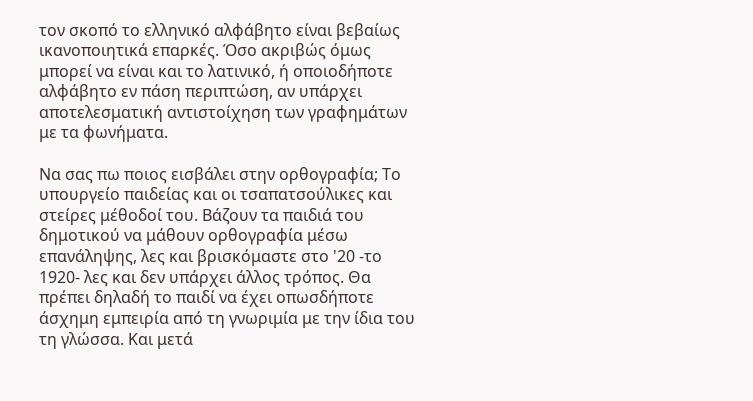τον σκοπό το ελληνικό αλφάβητο είναι βεβαίως ικανοποιητικά επαρκές. Όσο ακριβώς όμως μπορεί να είναι και το λατινικό, ή οποιοδήποτε αλφάβητο εν πάση περιπτώση, αν υπάρχει αποτελεσματική αντιστοίχηση των γραφημάτων με τα φωνήματα.

Να σας πω ποιος εισβάλει στην ορθογραφία; Το υπουργείο παιδείας και οι τσαπατσούλικες και στείρες μέθοδοί του. Βάζουν τα παιδιά του δημοτικού να μάθουν ορθογραφία μέσω επανάληψης, λες και βρισκόμαστε στο '20 -το 1920- λες και δεν υπάρχει άλλος τρόπος. Θα πρέπει δηλαδή το παιδί να έχει οπωσδήποτε άσχημη εμπειρία από τη γνωριμία με την ίδια του τη γλώσσα. Και μετά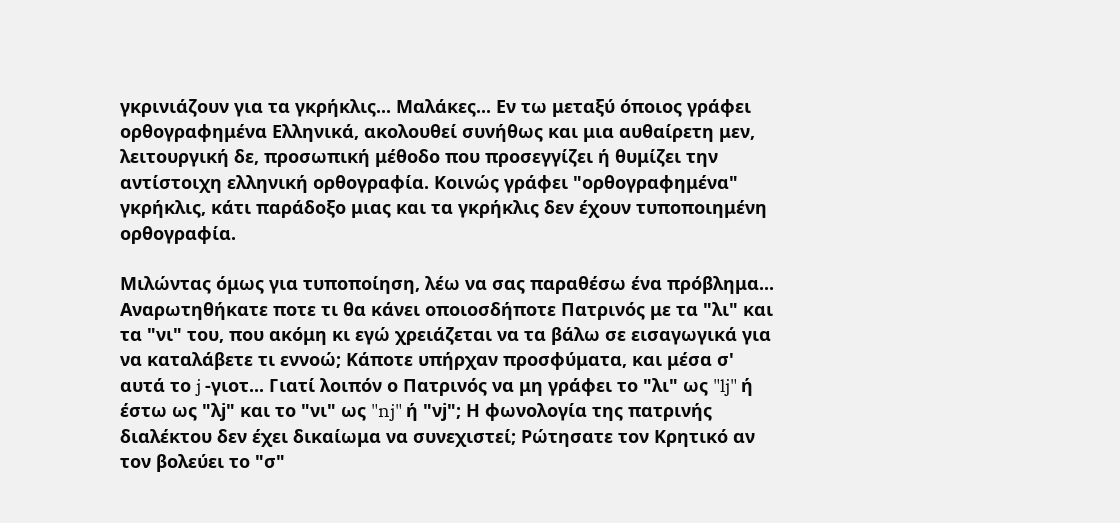γκρινιάζουν για τα γκρήκλις... Μαλάκες... Εν τω μεταξύ όποιος γράφει ορθογραφημένα Ελληνικά, ακολουθεί συνήθως και μια αυθαίρετη μεν, λειτουργική δε, προσωπική μέθοδο που προσεγγίζει ή θυμίζει την αντίστοιχη ελληνική ορθογραφία. Κοινώς γράφει "ορθογραφημένα" γκρήκλις, κάτι παράδοξο μιας και τα γκρήκλις δεν έχουν τυποποιημένη ορθογραφία.

Μιλώντας όμως για τυποποίηση, λέω να σας παραθέσω ένα πρόβλημα... Αναρωτηθήκατε ποτε τι θα κάνει οποιοσδήποτε Πατρινός με τα "λι" και τα "νι" του, που ακόμη κι εγώ χρειάζεται να τα βάλω σε εισαγωγικά για να καταλάβετε τι εννοώ; Κάποτε υπήρχαν προσφύματα, και μέσα σ' αυτά το j -γιοτ... Γιατί λοιπόν ο Πατρινός να μη γράφει το "λι" ως "lj" ή έστω ως "λj" και το "νι" ως "nj" ή "νj"; Η φωνολογία της πατρινής διαλέκτου δεν έχει δικαίωμα να συνεχιστεί; Ρώτησατε τον Κρητικό αν τον βολεύει το "σ"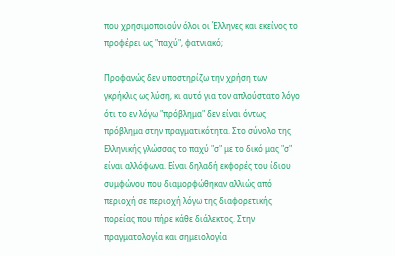που χρησιμοποιούν όλοι οι Έλληνες και εκείνος το προφέρει ως "παχύ", φατνιακό;

Προφανώς δεν υποστηρίζω την χρήση των γκρήκλις ως λύση, κι αυτό για τον απλούστατο λόγο ότι το εν λόγω "πρόβλημα" δεν είναι όντως πρόβλημα στην πραγματικότητα. Στο σύνολο της Ελληνικής γλώσσας το παχύ "σ" με το δικό μας "σ" είναι αλλόφωνα. Είναι δηλαδή εκφορές του ίδιου συμφώνου που διαμορφώθηκαν αλλιώς από περιοχή σε περιοχή λόγω της διαφορετικής πορείας που πήρε κάθε διάλεκτος. Στην πραγματολογία και σημειολογία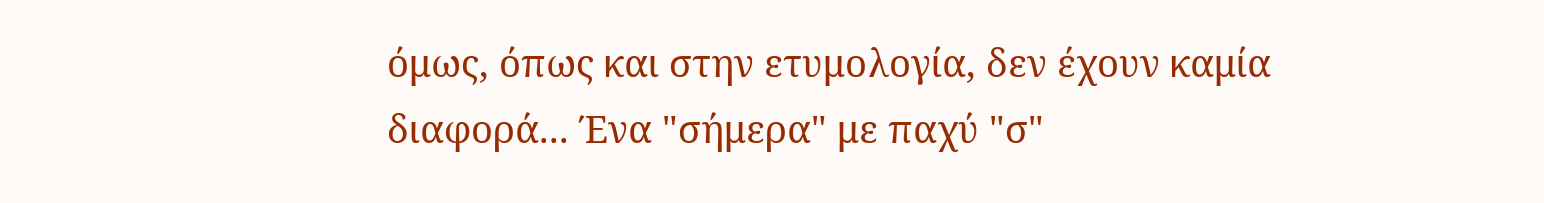όμως, όπως και στην ετυμολογία, δεν έχουν καμία διαφορά... Ένα "σήμερα" με παχύ "σ"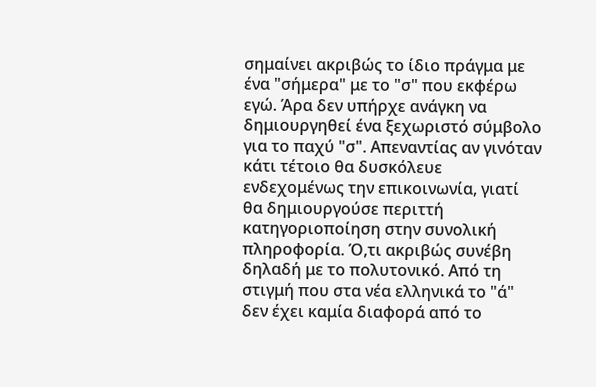σημαίνει ακριβώς το ίδιο πράγμα με ένα "σήμερα" με το "σ" που εκφέρω εγώ. Άρα δεν υπήρχε ανάγκη να δημιουργηθεί ένα ξεχωριστό σύμβολο για το παχύ "σ". Απεναντίας αν γινόταν κάτι τέτοιο θα δυσκόλευε ενδεχομένως την επικοινωνία, γιατί θα δημιουργούσε περιττή κατηγοριοποίηση στην συνολική πληροφορία. Ό,τι ακριβώς συνέβη δηλαδή με το πολυτονικό. Από τη στιγμή που στα νέα ελληνικά το "ά" δεν έχει καμία διαφορά από το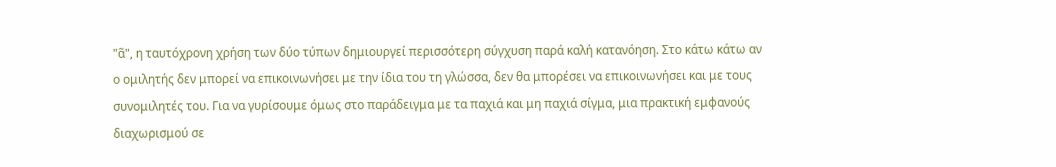"ᾶ", η ταυτόχρονη χρήση των δύο τύπων δημιουργεί περισσότερη σύγχυση παρά καλή κατανόηση. Στο κάτω κάτω αν ο ομιλητής δεν μπορεί να επικοινωνήσει με την ίδια του τη γλώσσα, δεν θα μπορέσει να επικοινωνήσει και με τους συνομιλητές του. Για να γυρίσουμε όμως στο παράδειγμα με τα παχιά και μη παχιά σίγμα, μια πρακτική εμφανούς διαχωρισμού σε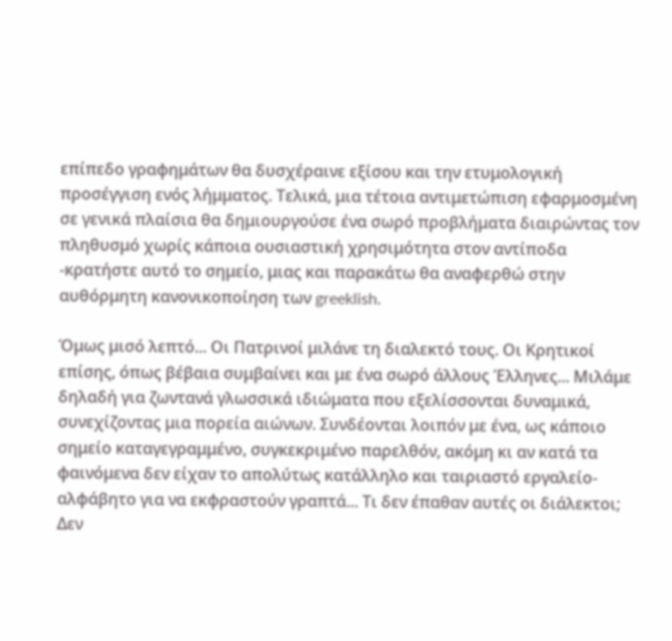επίπεδο γραφημάτων θα δυσχέραινε εξίσου και την ετυμολογική προσέγγιση ενός λήμματος. Τελικά, μια τέτοια αντιμετώπιση εφαρμοσμένη σε γενικά πλαίσια θα δημιουργούσε ένα σωρό προβλήματα διαιρώντας τον πληθυσμό χωρίς κάποια ουσιαστική χρησιμότητα στον αντίποδα -κρατήστε αυτό το σημείο, μιας και παρακάτω θα αναφερθώ στην αυθόρμητη κανονικοποίηση των greeklish.

Όμως μισό λεπτό... Οι Πατρινοί μιλάνε τη διαλεκτό τους. Οι Κρητικοί επίσης, όπως βέβαια συμβαίνει και με ένα σωρό άλλους Έλληνες... Μιλάμε δηλαδή για ζωντανά γλωσσικά ιδιώματα που εξελίσσονται δυναμικά, συνεχίζοντας μια πορεία αιώνων. Συνδέονται λοιπόν με ένα, ως κάποιο σημείο καταγεγραμμένο, συγκεκριμένο παρελθόν, ακόμη κι αν κατά τα φαινόμενα δεν είχαν το απολύτως κατάλληλο και ταιριαστό εργαλείο-αλφάβητο για να εκφραστούν γραπτά... Τι δεν έπαθαν αυτές οι διάλεκτοι; Δεν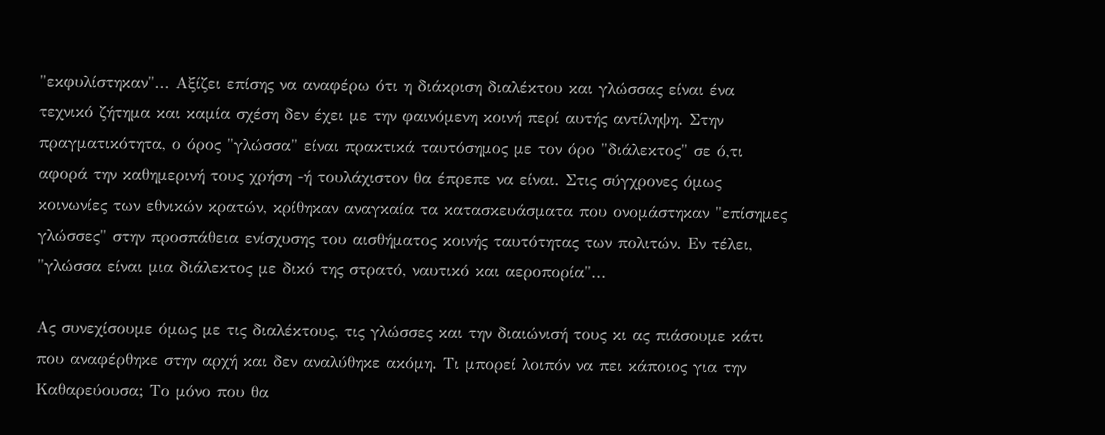"εκφυλίστηκαν"... Αξίζει επίσης να αναφέρω ότι η διάκριση διαλέκτου και γλώσσας είναι ένα τεχνικό ζήτημα και καμία σχέση δεν έχει με την φαινόμενη κοινή περί αυτής αντίληψη. Στην πραγματικότητα, ο όρος "γλώσσα" είναι πρακτικά ταυτόσημος με τον όρο "διάλεκτος" σε ό,τι αφορά την καθημερινή τους χρήση -ή τουλάχιστον θα έπρεπε να είναι. Στις σύγχρονες όμως κοινωνίες των εθνικών κρατών, κρίθηκαν αναγκαία τα κατασκευάσματα που ονομάστηκαν "επίσημες γλώσσες" στην προσπάθεια ενίσχυσης του αισθήματος κοινής ταυτότητας των πολιτών. Εν τέλει, "γλώσσα είναι μια διάλεκτος με δικό της στρατό, ναυτικό και αεροπορία"...

Ας συνεχίσουμε όμως με τις διαλέκτους, τις γλώσσες και την διαιώνισή τους κι ας πιάσουμε κάτι που αναφέρθηκε στην αρχή και δεν αναλύθηκε ακόμη. Τι μπορεί λοιπόν να πει κάποιος για την Καθαρεύουσα; Το μόνο που θα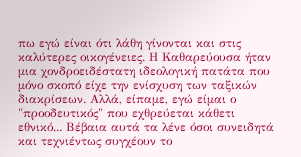πω εγώ είναι ότι λάθη γίνονται και στις καλύτερες οικογένειες. Η Καθαρεύουσα ήταν μια χονδροειδέστατη ιδεολογική πατάτα που μόνο σκοπό είχε την ενίσχυση των ταξικών διακρίσεων. Αλλά, είπαμε, εγώ είμαι ο "προοδευτικός" που εχθρεύεται κάθετι εθνικό... Βέβαια αυτά τα λένε όσοι συνειδητά και τεχνιέντως συγχέουν το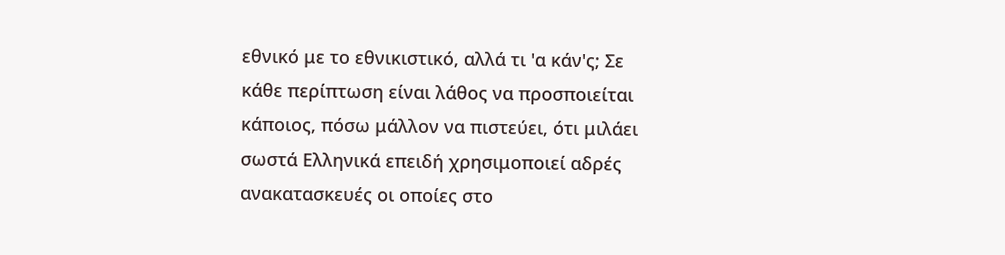εθνικό με το εθνικιστικό, αλλά τι 'α κάν'ς; Σε κάθε περίπτωση είναι λάθος να προσποιείται κάποιος, πόσω μάλλον να πιστεύει, ότι μιλάει σωστά Ελληνικά επειδή χρησιμοποιεί αδρές ανακατασκευές οι οποίες στο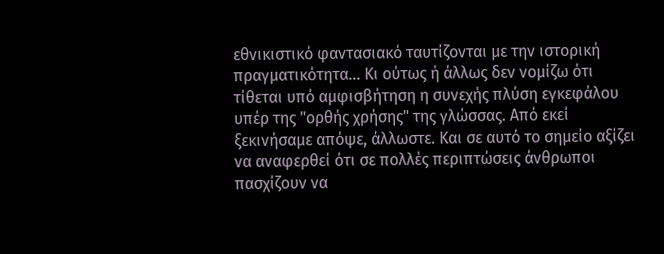εθνικιστικό φαντασιακό ταυτίζονται με την ιστορική πραγματικότητα... Κι ούτως ή άλλως δεν νομίζω ότι τίθεται υπό αμφισβήτηση η συνεχής πλύση εγκεφάλου υπέρ της "ορθής χρήσης" της γλώσσας. Από εκεί ξεκινήσαμε απόψε, άλλωστε. Και σε αυτό το σημείο αξίζει να αναφερθεί ότι σε πολλές περιπτώσεις άνθρωποι πασχίζουν να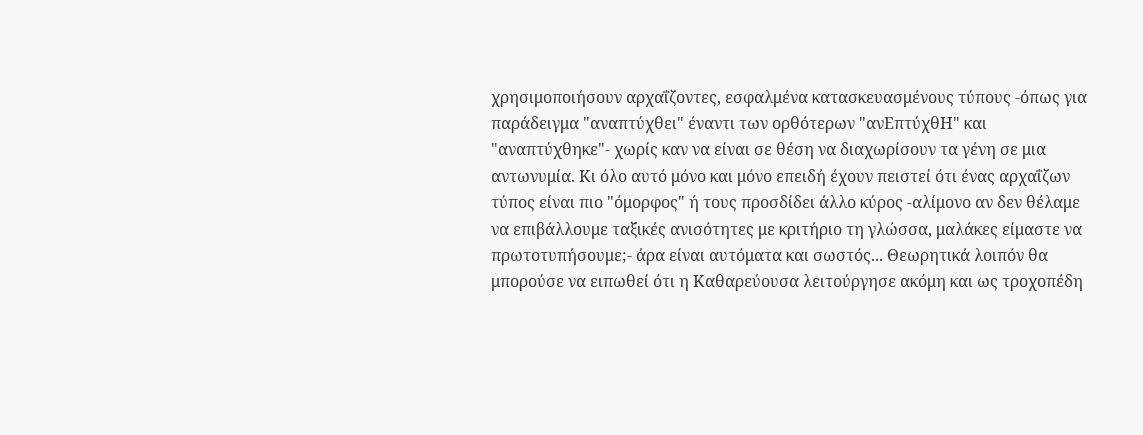χρησιμοποιήσουν αρχαΐζοντες, εσφαλμένα κατασκευασμένους τύπους -όπως για παράδειγμα "αναπτύχθει" έναντι των ορθότερων "ανΕπτύχθΗ" και "αναπτύχθηκε"- χωρίς καν να είναι σε θέση να διαχωρίσουν τα γένη σε μια αντωνυμία. Κι όλο αυτό μόνο και μόνο επειδή έχουν πειστεί ότι ένας αρχαΐζων τύπος είναι πιο "όμορφος" ή τους προσδίδει άλλο κύρος -αλίμονο αν δεν θέλαμε να επιβάλλουμε ταξικές ανισότητες με κριτήριο τη γλώσσα, μαλάκες είμαστε να πρωτοτυπήσουμε;- άρα είναι αυτόματα και σωστός... Θεωρητικά λοιπόν θα μπορούσε να ειπωθεί ότι η Καθαρεύουσα λειτούργησε ακόμη και ως τροχοπέδη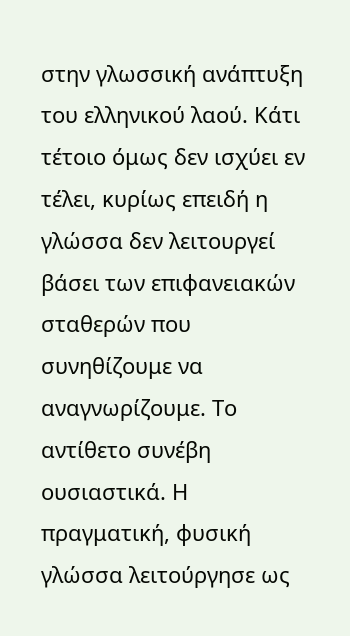στην γλωσσική ανάπτυξη του ελληνικού λαού. Κάτι τέτοιο όμως δεν ισχύει εν τέλει, κυρίως επειδή η γλώσσα δεν λειτουργεί βάσει των επιφανειακών σταθερών που συνηθίζουμε να αναγνωρίζουμε. Το αντίθετο συνέβη ουσιαστικά. Η πραγματική, φυσική γλώσσα λειτούργησε ως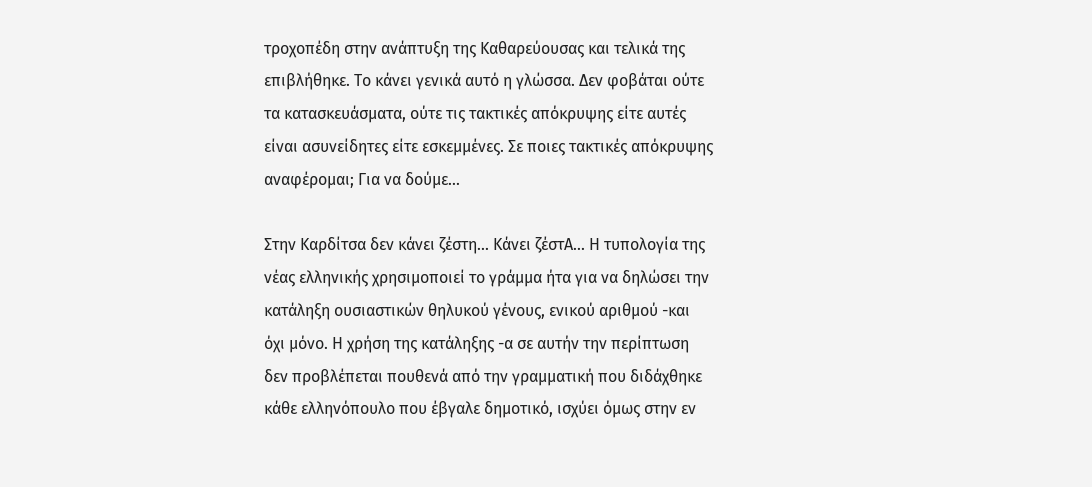τροχοπέδη στην ανάπτυξη της Καθαρεύουσας και τελικά της επιβλήθηκε. Το κάνει γενικά αυτό η γλώσσα. Δεν φοβάται ούτε τα κατασκευάσματα, ούτε τις τακτικές απόκρυψης είτε αυτές είναι ασυνείδητες είτε εσκεμμένες. Σε ποιες τακτικές απόκρυψης αναφέρομαι; Για να δούμε...

Στην Καρδίτσα δεν κάνει ζέστη... Κάνει ζέστΑ... Η τυπολογία της νέας ελληνικής χρησιμοποιεί το γράμμα ήτα για να δηλώσει την κατάληξη ουσιαστικών θηλυκού γένους, ενικού αριθμού -και όχι μόνο. Η χρήση της κατάληξης -α σε αυτήν την περίπτωση δεν προβλέπεται πουθενά από την γραμματική που διδάχθηκε κάθε ελληνόπουλο που έβγαλε δημοτικό, ισχύει όμως στην εν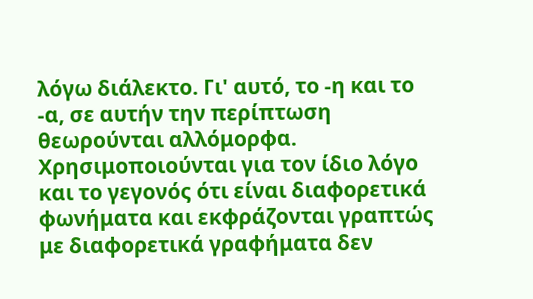λόγω διάλεκτο. Γι' αυτό, το -η και το -α, σε αυτήν την περίπτωση θεωρούνται αλλόμορφα. Χρησιμοποιούνται για τον ίδιο λόγο και το γεγονός ότι είναι διαφορετικά φωνήματα και εκφράζονται γραπτώς με διαφορετικά γραφήματα δεν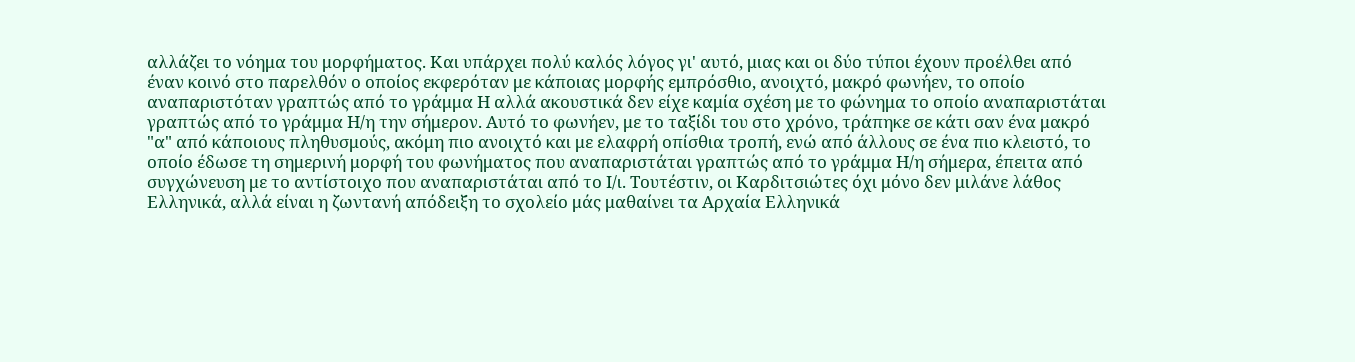αλλάζει το νόημα του μορφήματος. Και υπάρχει πολύ καλός λόγος γι' αυτό, μιας και οι δύο τύποι έχουν προέλθει από έναν κοινό στο παρελθόν ο οποίος εκφερόταν με κάποιας μορφής εμπρόσθιο, ανοιχτό, μακρό φωνήεν, το οποίο αναπαριστόταν γραπτώς από το γράμμα Η αλλά ακουστικά δεν είχε καμία σχέση με το φώνημα το οποίο αναπαριστάται γραπτώς από το γράμμα Η/η την σήμερον. Αυτό το φωνήεν, με το ταξίδι του στο χρόνο, τράπηκε σε κάτι σαν ένα μακρό "α" από κάποιους πληθυσμούς, ακόμη πιο ανοιχτό και με ελαφρή οπίσθια τροπή, ενώ από άλλους σε ένα πιο κλειστό, το οποίο έδωσε τη σημερινή μορφή του φωνήματος που αναπαριστάται γραπτώς από το γράμμα Η/η σήμερα, έπειτα από συγχώνευση με το αντίστοιχο που αναπαριστάται από το Ι/ι. Τουτέστιν, οι Καρδιτσιώτες όχι μόνο δεν μιλάνε λάθος Ελληνικά, αλλά είναι η ζωντανή απόδειξη το σχολείο μάς μαθαίνει τα Αρχαία Ελληνικά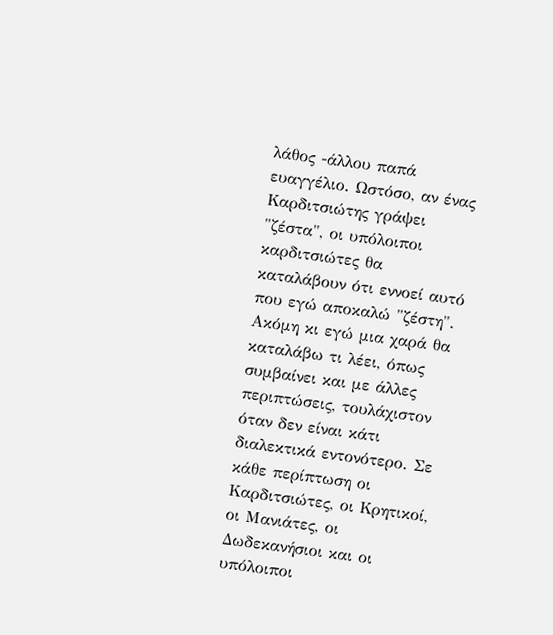λάθος -άλλου παπά ευαγγέλιο. Ωστόσο, αν ένας Καρδιτσιώτης γράψει "ζέστα", οι υπόλοιποι καρδιτσιώτες θα καταλάβουν ότι εννοεί αυτό που εγώ αποκαλώ "ζέστη". Ακόμη κι εγώ μια χαρά θα καταλάβω τι λέει, όπως συμβαίνει και με άλλες περιπτώσεις, τουλάχιστον όταν δεν είναι κάτι διαλεκτικά εντονότερο. Σε κάθε περίπτωση οι Καρδιτσιώτες, οι Κρητικοί, οι Μανιάτες, οι Δωδεκανήσιοι και οι υπόλοιποι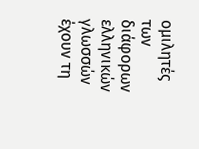ομιλητές των διάφορων ελληνικών γλωσσών έχουν τη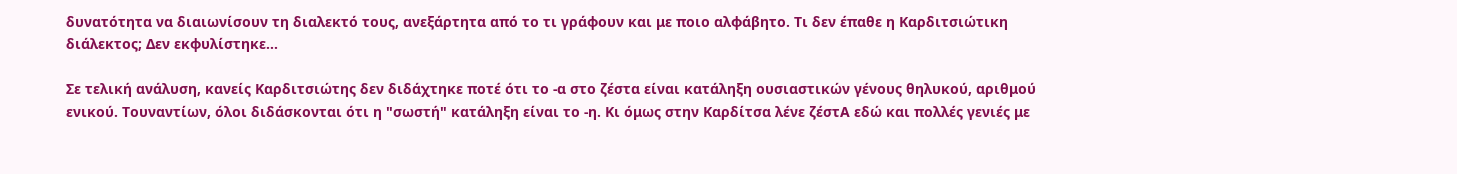δυνατότητα να διαιωνίσουν τη διαλεκτό τους, ανεξάρτητα από το τι γράφουν και με ποιο αλφάβητο. Τι δεν έπαθε η Καρδιτσιώτικη διάλεκτος; Δεν εκφυλίστηκε...

Σε τελική ανάλυση, κανείς Καρδιτσιώτης δεν διδάχτηκε ποτέ ότι το -α στο ζέστα είναι κατάληξη ουσιαστικών γένους θηλυκού, αριθμού ενικού. Τουναντίων, όλοι διδάσκονται ότι η "σωστή" κατάληξη είναι το -η. Κι όμως στην Καρδίτσα λένε ζέστΑ εδώ και πολλές γενιές με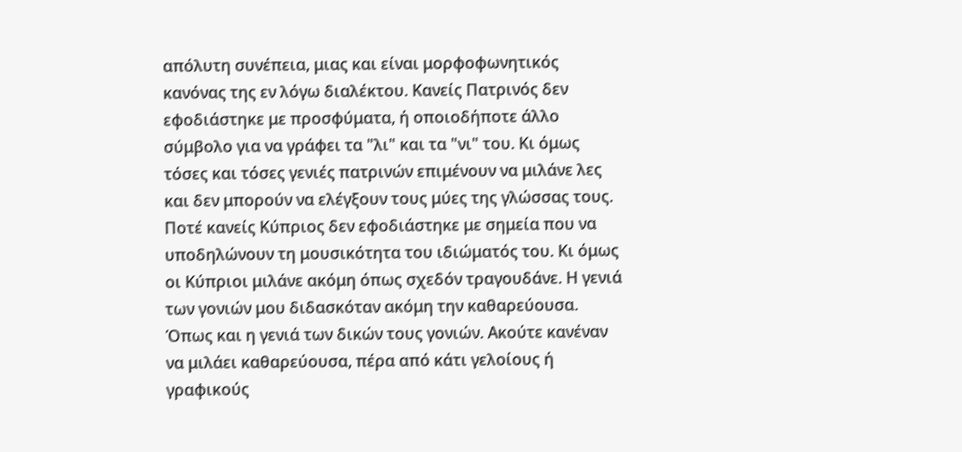απόλυτη συνέπεια, μιας και είναι μορφοφωνητικός κανόνας της εν λόγω διαλέκτου. Κανείς Πατρινός δεν εφοδιάστηκε με προσφύματα, ή οποιοδήποτε άλλο σύμβολο για να γράφει τα "λι" και τα "νι" του. Κι όμως τόσες και τόσες γενιές πατρινών επιμένουν να μιλάνε λες και δεν μπορούν να ελέγξουν τους μύες της γλώσσας τους. Ποτέ κανείς Κύπριος δεν εφοδιάστηκε με σημεία που να υποδηλώνουν τη μουσικότητα του ιδιώματός του. Κι όμως οι Κύπριοι μιλάνε ακόμη όπως σχεδόν τραγουδάνε. Η γενιά των γονιών μου διδασκόταν ακόμη την καθαρεύουσα. Όπως και η γενιά των δικών τους γονιών. Ακούτε κανέναν να μιλάει καθαρεύουσα, πέρα από κάτι γελοίους ή γραφικούς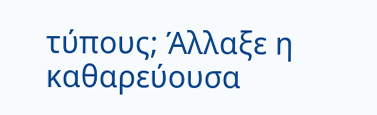τύπους; Άλλαξε η καθαρεύουσα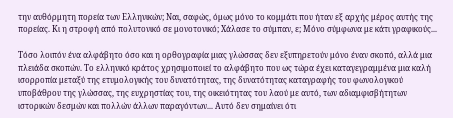την αυθόρμητη πορεία των Ελληνικών; Ναι, σαφώς, όμως μόνο το κομμάτι που ήταν εξ αρχής μέρος αυτής της πορείας. Κι η στροφή από πολυτονικό σε μονοτονικό; Χάλασε το σύμπαν, ε; Μόνο σύμφωνα με κάτι γραφικούς...

Τόσο λοιπόν ένα αλφάβητο όσο και η ορθογραφία μιας γλώσσας δεν εξυπηρετούν μόνο έναν σκοπό, αλλά μια πλειάδα σκοπών. Το ελληνικό κράτος χρησιμοποιεί το αλφάβητο που ως τώρα έχει καταγεγραμμένα μια καλή ισορροπία μεταξύ της ετυμολογικής του δυνατότητας, της δυνατότητας καταγραφής του φωνολογικού υποβάθρου της γλώσσας, της ευχρηστίας του, της οικειότητας του λαού με αυτό, των αδιαμφισβήτητων ιστορικών δεσμών και πολλών άλλων παραγόντων... Αυτό δεν σημαίνει ότι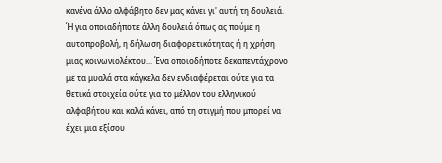κανένα άλλο αλφάβητο δεν μας κάνει γι' αυτή τη δουλειά. Ή για οποιαδήποτε άλλη δουλειά όπως ας πούμε η αυτοπροβολή, η δήλωση διαφορετικότητας ή η χρήση μιας κοινωνιολέκτου... Ένα οποιοδήποτε δεκαπεντάχρονο με τα μυαλά στα κάγκελα δεν ενδιαφέρεται ούτε για τα θετικά στοιχεία ούτε για το μέλλον του ελληνικού αλφαβήτου και καλά κάνει, από τη στιγμή που μπορεί να έχει μια εξίσου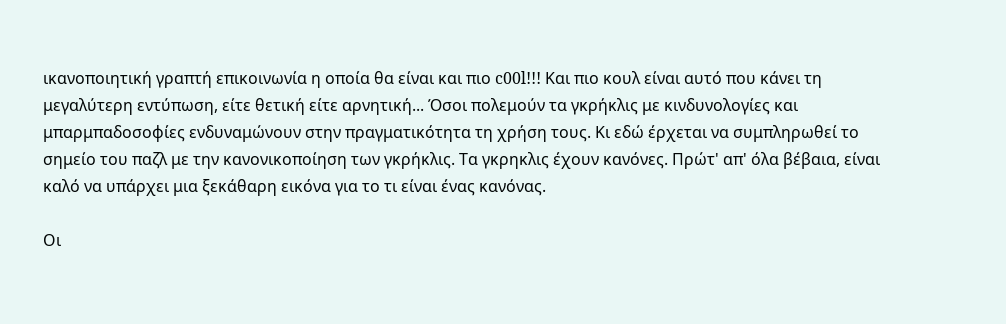ικανοποιητική γραπτή επικοινωνία η οποία θα είναι και πιο c00l!!! Και πιο κουλ είναι αυτό που κάνει τη μεγαλύτερη εντύπωση, είτε θετική είτε αρνητική... Όσοι πολεμούν τα γκρήκλις με κινδυνολογίες και μπαρμπαδοσοφίες ενδυναμώνουν στην πραγματικότητα τη χρήση τους. Κι εδώ έρχεται να συμπληρωθεί το σημείο του παζλ με την κανονικοποίηση των γκρήκλις. Τα γκρηκλις έχουν κανόνες. Πρώτ' απ' όλα βέβαια, είναι καλό να υπάρχει μια ξεκάθαρη εικόνα για το τι είναι ένας κανόνας.

Οι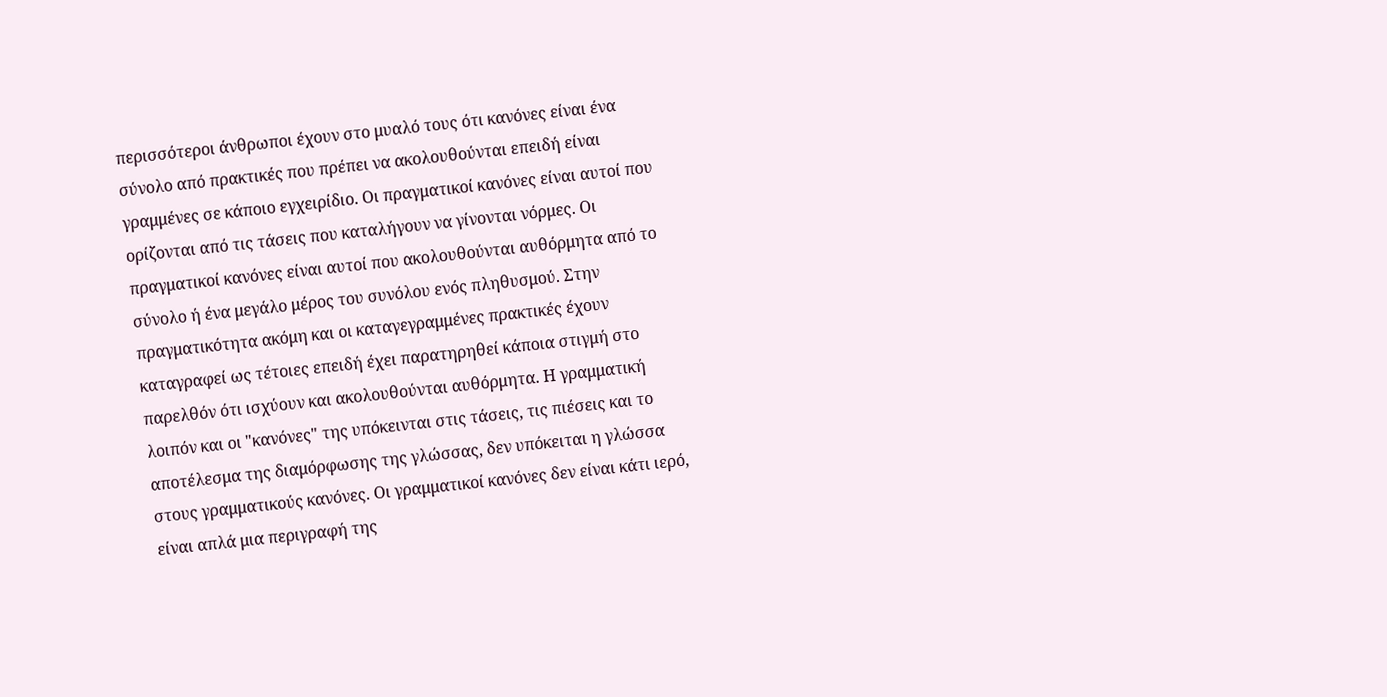περισσότεροι άνθρωποι έχουν στο μυαλό τους ότι κανόνες είναι ένα σύνολο από πρακτικές που πρέπει να ακολουθούνται επειδή είναι γραμμένες σε κάποιο εγχειρίδιο. Οι πραγματικοί κανόνες είναι αυτοί που ορίζονται από τις τάσεις που καταλήγουν να γίνονται νόρμες. Οι πραγματικοί κανόνες είναι αυτοί που ακολουθούνται αυθόρμητα από το σύνολο ή ένα μεγάλο μέρος του συνόλου ενός πληθυσμού. Στην πραγματικότητα ακόμη και οι καταγεγραμμένες πρακτικές έχουν καταγραφεί ως τέτοιες επειδή έχει παρατηρηθεί κάποια στιγμή στο παρελθόν ότι ισχύουν και ακολουθούνται αυθόρμητα. Η γραμματική λοιπόν και οι "κανόνες" της υπόκεινται στις τάσεις, τις πιέσεις και το αποτέλεσμα της διαμόρφωσης της γλώσσας, δεν υπόκειται η γλώσσα στους γραμματικούς κανόνες. Οι γραμματικοί κανόνες δεν είναι κάτι ιερό, είναι απλά μια περιγραφή της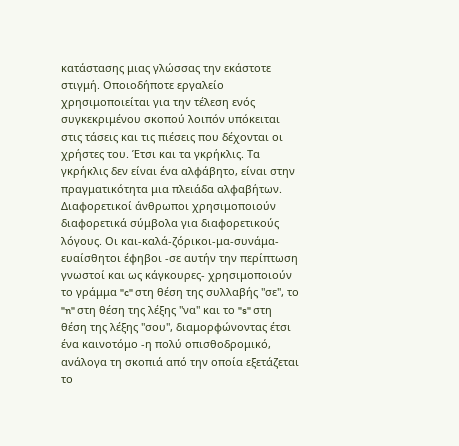κατάστασης μιας γλώσσας την εκάστοτε στιγμή. Οποιοδήποτε εργαλείο χρησιμοποιείται για την τέλεση ενός συγκεκριμένου σκοπού λοιπόν υπόκειται στις τάσεις και τις πιέσεις που δέχονται οι χρήστες του. Έτσι και τα γκρήκλις. Τα γκρήκλις δεν είναι ένα αλφάβητο, είναι στην πραγματικότητα μια πλειάδα αλφαβήτων. Διαφορετικοί άνθρωποι χρησιμοποιούν διαφορετικά σύμβολα για διαφορετικούς λόγους. Οι και-καλά-ζόρικοι-μα-συνάμα-ευαίσθητοι έφηβοι -σε αυτήν την περίπτωση γνωστοί και ως κάγκουρες- χρησιμοποιούν το γράμμα "c" στη θέση της συλλαβής "σε", το "n" στη θέση της λέξης "να" και το "s" στη θέση της λέξης "σου", διαμορφώνοντας έτσι ένα καινοτόμο -η πολύ οπισθοδρομικό, ανάλογα τη σκοπιά από την οποία εξετάζεται το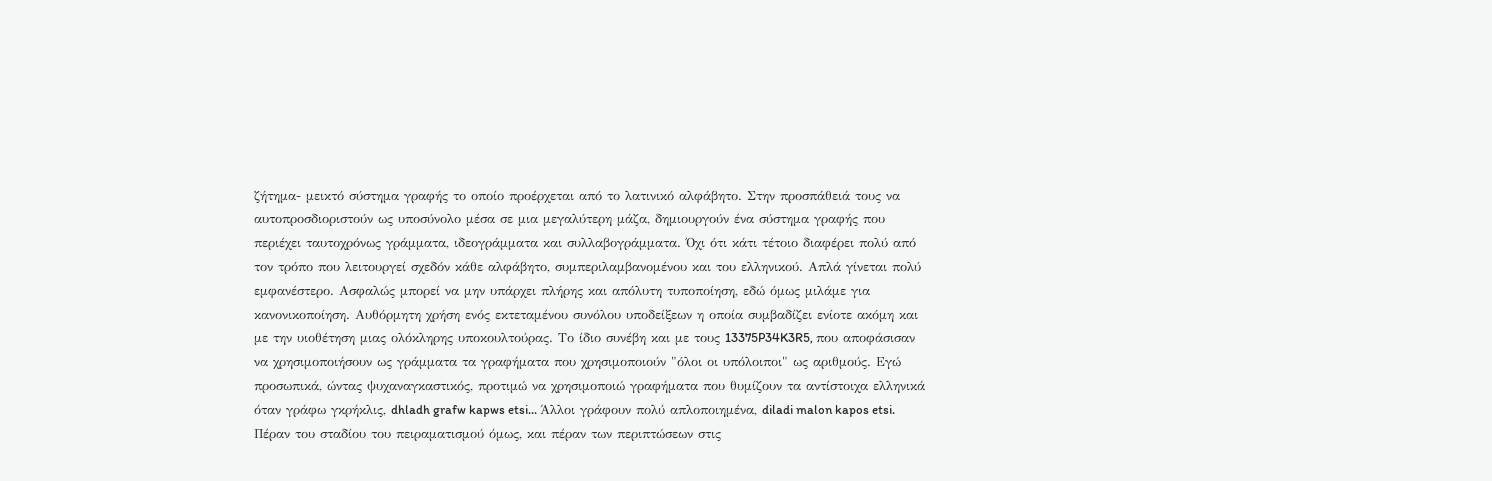ζήτημα- μεικτό σύστημα γραφής το οποίο προέρχεται από το λατινικό αλφάβητο. Στην προσπάθειά τους να αυτοπροσδιοριστούν ως υποσύνολο μέσα σε μια μεγαλύτερη μάζα, δημιουργούν ένα σύστημα γραφής που περιέχει ταυτοχρόνως γράμματα, ιδεογράμματα και συλλαβογράμματα. Όχι ότι κάτι τέτοιο διαφέρει πολύ από τον τρόπο που λειτουργεί σχεδόν κάθε αλφάβητο, συμπεριλαμβανομένου και του ελληνικού. Απλά γίνεται πολύ εμφανέστερο. Ασφαλώς μπορεί να μην υπάρχει πλήρης και απόλυτη τυποποίηση, εδώ όμως μιλάμε για κανονικοποίηση. Αυθόρμητη χρήση ενός εκτεταμένου συνόλου υποδείξεων η οποία συμβαδίζει ενίοτε ακόμη και με την υιοθέτηση μιας ολόκληρης υποκουλτούρας. Το ίδιο συνέβη και με τους 13375P34K3R5, που αποφάσισαν να χρησιμοποιήσουν ως γράμματα τα γραφήματα που χρησιμοποιούν "όλοι οι υπόλοιποι" ως αριθμούς. Εγώ προσωπικά, ώντας ψυχαναγκαστικός, προτιμώ να χρησιμοποιώ γραφήματα που θυμίζουν τα αντίστοιχα ελληνικά όταν γράφω γκρήκλις, dhladh grafw kapws etsi... Άλλοι γράφουν πολύ απλοποιημένα, diladi malon kapos etsi. Πέραν του σταδίου του πειραματισμού όμως, και πέραν των περιπτώσεων στις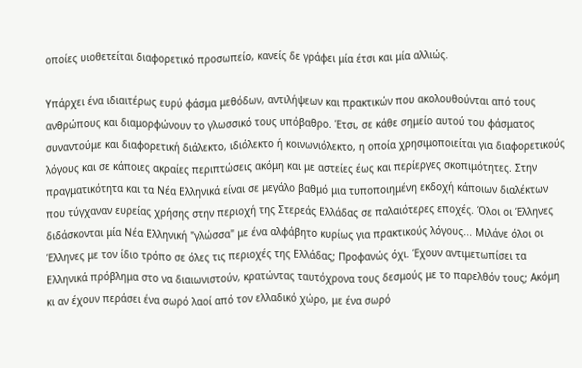οποίες υιοθετείται διαφορετικό προσωπείο, κανείς δε γράφει μία έτσι και μία αλλιώς.

Υπάρχει ένα ιδιαιτέρως ευρύ φάσμα μεθόδων, αντιλήψεων και πρακτικών που ακολουθούνται από τους ανθρώπους και διαμορφώνουν το γλωσσικό τους υπόβαθρο. Έτσι, σε κάθε σημείο αυτού του φάσματος συναντούμε και διαφορετική διάλεκτο, ιδιόλεκτο ή κοινωνιόλεκτο, η οποία χρησιμοποιείται για διαφορετικούς λόγους και σε κάποιες ακραίες περιπτώσεις ακόμη και με αστείες έως και περίεργες σκοπιμότητες. Στην πραγματικότητα και τα Νέα Ελληνικά είναι σε μεγάλο βαθμό μια τυποποιημένη εκδοχή κάποιων διαλέκτων που τύγχαναν ευρείας χρήσης στην περιοχή της Στερεάς Ελλάδας σε παλαιότερες εποχές. Όλοι οι Έλληνες διδάσκονται μία Νέα Ελληνική "γλώσσα" με ένα αλφάβητο κυρίως για πρακτικούς λόγους... Μιλάνε όλοι οι Έλληνες με τον ίδιο τρόπο σε όλες τις περιοχές της Ελλάδας; Προφανώς όχι. Έχουν αντιμετωπίσει τα Ελληνικά πρόβλημα στο να διαιωνιστούν, κρατώντας ταυτόχρονα τους δεσμούς με το παρελθόν τους; Ακόμη κι αν έχουν περάσει ένα σωρό λαοί από τον ελλαδικό χώρο, με ένα σωρό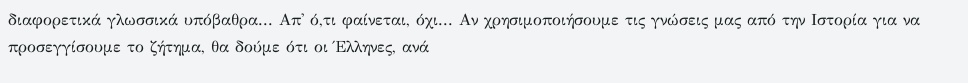διαφορετικά γλωσσικά υπόβαθρα... Απ' ό,τι φαίνεται, όχι... Αν χρησιμοποιήσουμε τις γνώσεις μας από την Ιστορία για να προσεγγίσουμε το ζήτημα, θα δούμε ότι οι Έλληνες, ανά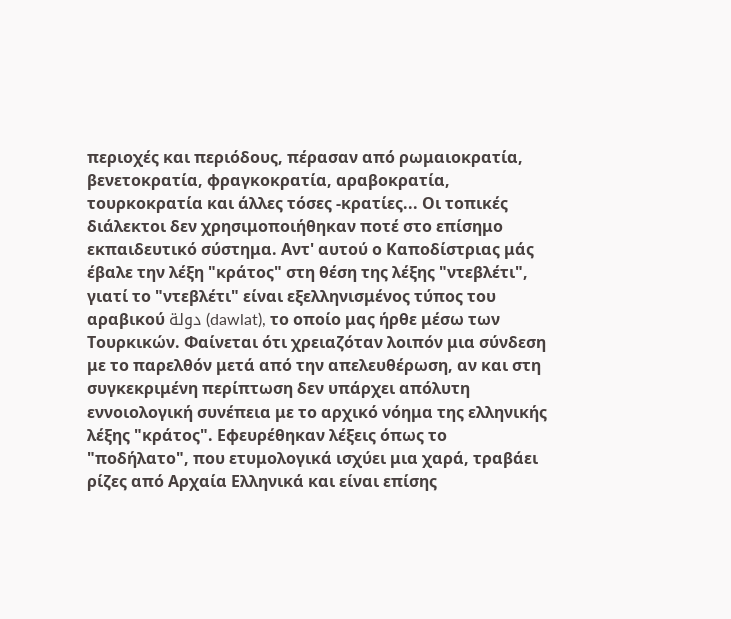περιοχές και περιόδους, πέρασαν από ρωμαιοκρατία, βενετοκρατία, φραγκοκρατία, αραβοκρατία, τουρκοκρατία και άλλες τόσες -κρατίες... Οι τοπικές διάλεκτοι δεν χρησιμοποιήθηκαν ποτέ στο επίσημο εκπαιδευτικό σύστημα. Αντ' αυτού ο Καποδίστριας μάς έβαλε την λέξη "κράτος" στη θέση της λέξης "ντεβλέτι", γιατί το "ντεβλέτι" είναι εξελληνισμένος τύπος του αραβικού دولة (dawlat), το οποίο μας ήρθε μέσω των Τουρκικών. Φαίνεται ότι χρειαζόταν λοιπόν μια σύνδεση με το παρελθόν μετά από την απελευθέρωση, αν και στη συγκεκριμένη περίπτωση δεν υπάρχει απόλυτη εννοιολογική συνέπεια με το αρχικό νόημα της ελληνικής λέξης "κράτος". Εφευρέθηκαν λέξεις όπως το "ποδήλατο", που ετυμολογικά ισχύει μια χαρά, τραβάει ρίζες από Αρχαία Ελληνικά και είναι επίσης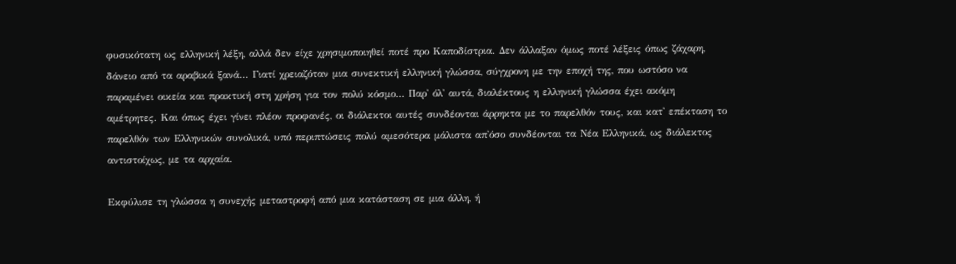φυσικότατη ως ελληνική λέξη, αλλά δεν είχε χρησιμοποιηθεί ποτέ προ Καποδίστρια. Δεν άλλαξαν όμως ποτέ λέξεις όπως ζάχαρη, δάνειο από τα αραβικά ξανά... Γιατί χρειαζόταν μια συνεκτική ελληνική γλώσσα, σύγχρονη με την εποχή της, που ωστόσο να παραμένει οικεία και πρακτική στη χρήση για τον πολύ κόσμο... Παρ' όλ' αυτά, διαλέκτους η ελληνική γλώσσα έχει ακόμη αμέτρητες. Και όπως έχει γίνει πλέον προφανές, οι διάλεκτοι αυτές συνδέονται άρρηκτα με το παρελθόν τους, και κατ' επέκταση το παρελθόν των Ελληνικών συνολικά, υπό περιπτώσεις πολύ αμεσότερα μάλιστα απ'όσο συνδέονται τα Νέα Ελληνικά, ως διάλεκτος αντιστοίχως, με τα αρχαία.

Εκφύλισε τη γλώσσα η συνεχής μεταστροφή από μια κατάσταση σε μια άλλη, ή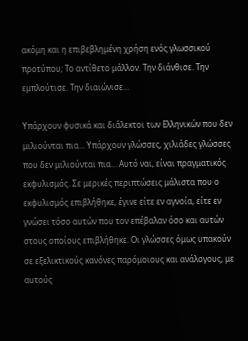ακόμη και η επιβεβλημένη χρήση ενός γλωσσικού προτύπου; Το αντίθετο μάλλον. Την διάνθισε. Την εμπλούτισε. Την διαιώνισε...

Υπάρχουν φυσικά και διάλεκτοι των Ελληνικών που δεν μιλιούνται πια... Υπάρχουν γλώσσες, χιλιάδες γλώσσες που δεν μιλιούνται πια... Αυτό ναι, είναι πραγματικός εκφυλισμός. Σε μερικές περιπτώσεις μάλιστα που ο εκφυλισμός επιβλήθηκε, έγινε είτε εν αγνοία, είτε εν γνώσει τόσο αυτών που τον επέβαλαν όσο και αυτών στους οποίους επιβλήθηκε. Οι γλώσσες όμως υπακούν σε εξελικτικούς κανόνες παρόμοιους και ανάλογους, με αυτούς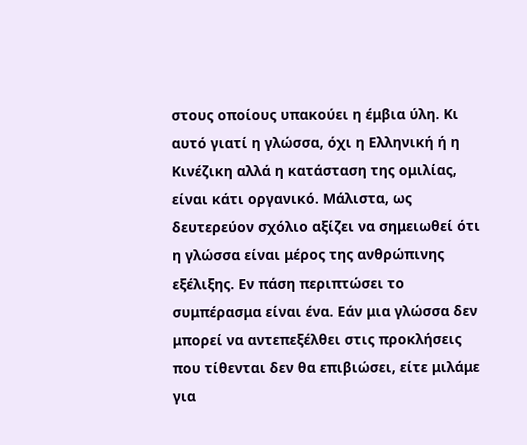στους οποίους υπακούει η έμβια ύλη. Κι αυτό γιατί η γλώσσα, όχι η Ελληνική ή η Κινέζικη αλλά η κατάσταση της ομιλίας, είναι κάτι οργανικό. Μάλιστα, ως δευτερεύον σχόλιο αξίζει να σημειωθεί ότι η γλώσσα είναι μέρος της ανθρώπινης εξέλιξης. Εν πάση περιπτώσει το συμπέρασμα είναι ένα. Εάν μια γλώσσα δεν μπορεί να αντεπεξέλθει στις προκλήσεις που τίθενται δεν θα επιβιώσει, είτε μιλάμε για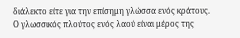διάλεκτο είτε για την επίσημη γλώσσα ενός κράτους. Ο γλωσσικός πλούτος ενός λαού είναι μέρος της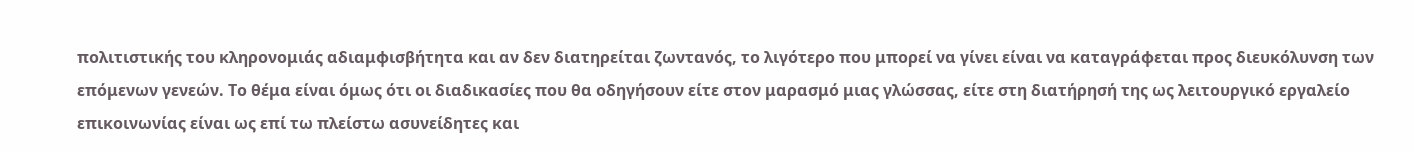πολιτιστικής του κληρονομιάς αδιαμφισβήτητα και αν δεν διατηρείται ζωντανός, το λιγότερο που μπορεί να γίνει είναι να καταγράφεται προς διευκόλυνση των επόμενων γενεών. Το θέμα είναι όμως ότι οι διαδικασίες που θα οδηγήσουν είτε στον μαρασμό μιας γλώσσας, είτε στη διατήρησή της ως λειτουργικό εργαλείο επικοινωνίας είναι ως επί τω πλείστω ασυνείδητες και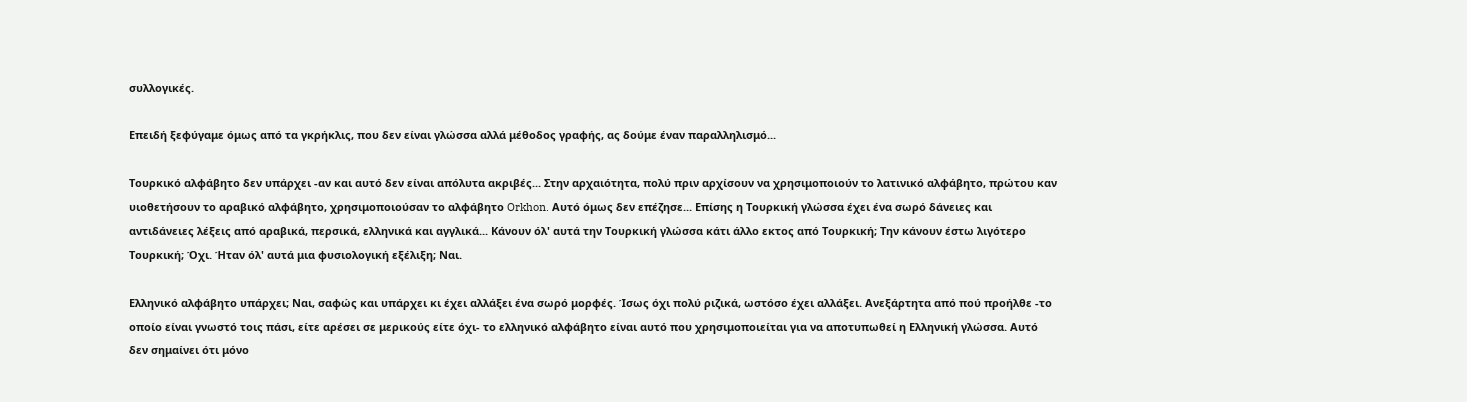συλλογικές.

Επειδή ξεφύγαμε όμως από τα γκρήκλις, που δεν είναι γλώσσα αλλά μέθοδος γραφής, ας δούμε έναν παραλληλισμό...

Τουρκικό αλφάβητο δεν υπάρχει -αν και αυτό δεν είναι απόλυτα ακριβές... Στην αρχαιότητα, πολύ πριν αρχίσουν να χρησιμοποιούν το λατινικό αλφάβητο, πρώτου καν υιοθετήσουν το αραβικό αλφάβητο, χρησιμοποιούσαν το αλφάβητο Orkhon. Αυτό όμως δεν επέζησε... Επίσης η Τουρκική γλώσσα έχει ένα σωρό δάνειες και αντιδάνειες λέξεις από αραβικά, περσικά, ελληνικά και αγγλικά... Κάνουν όλ' αυτά την Τουρκική γλώσσα κάτι άλλο εκτος από Τουρκική; Την κάνουν έστω λιγότερο Τουρκική; Όχι. Ήταν όλ' αυτά μια φυσιολογική εξέλιξη; Ναι.

Ελληνικό αλφάβητο υπάρχει; Ναι, σαφώς και υπάρχει κι έχει αλλάξει ένα σωρό μορφές. Ίσως όχι πολύ ριζικά, ωστόσο έχει αλλάξει. Ανεξάρτητα από πού προήλθε -το οποίο είναι γνωστό τοις πάσι, είτε αρέσει σε μερικούς είτε όχι- το ελληνικό αλφάβητο είναι αυτό που χρησιμοποιείται για να αποτυπωθεί η Ελληνική γλώσσα. Αυτό δεν σημαίνει ότι μόνο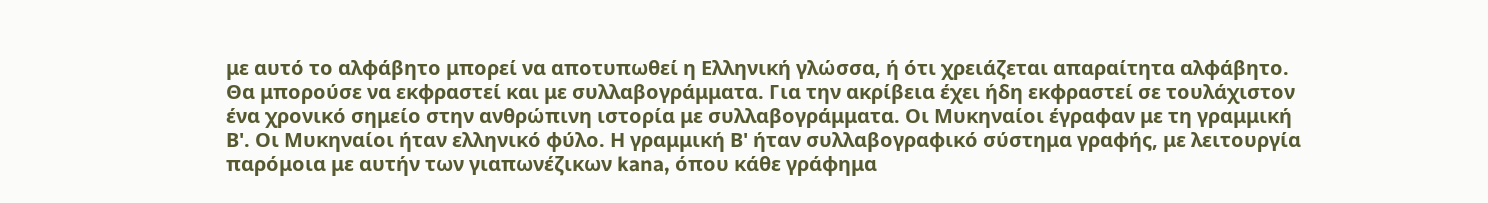με αυτό το αλφάβητο μπορεί να αποτυπωθεί η Ελληνική γλώσσα, ή ότι χρειάζεται απαραίτητα αλφάβητο. Θα μπορούσε να εκφραστεί και με συλλαβογράμματα. Για την ακρίβεια έχει ήδη εκφραστεί σε τουλάχιστον ένα χρονικό σημείο στην ανθρώπινη ιστορία με συλλαβογράμματα. Οι Μυκηναίοι έγραφαν με τη γραμμική Β'. Οι Μυκηναίοι ήταν ελληνικό φύλο. Η γραμμική Β' ήταν συλλαβογραφικό σύστημα γραφής, με λειτουργία παρόμοια με αυτήν των γιαπωνέζικων kana, όπου κάθε γράφημα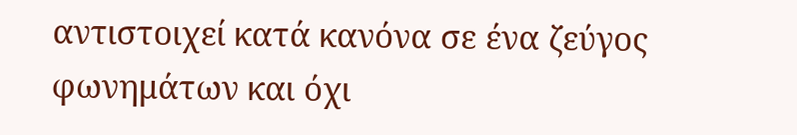αντιστοιχεί κατά κανόνα σε ένα ζεύγος φωνημάτων και όχι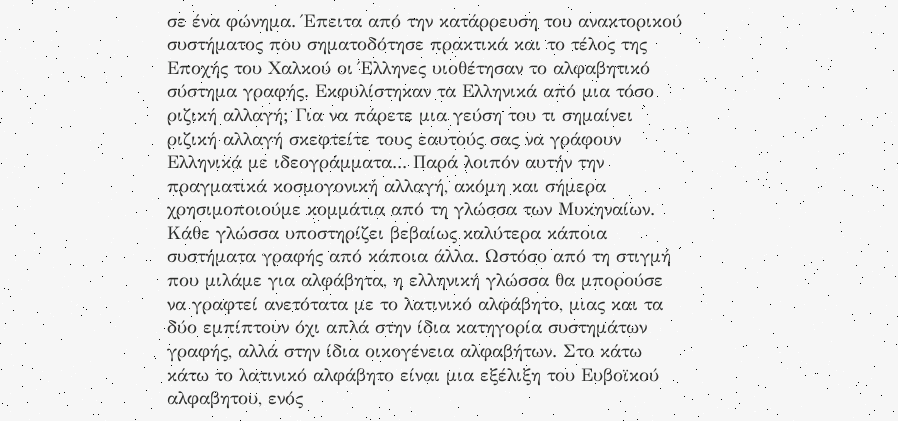σε ένα φώνημα. Έπειτα από την κατάρρευση του ανακτορικού συστήματος που σηματοδότησε πρακτικά και το τέλος της Εποχής του Χαλκού οι Έλληνες υιοθέτησαν το αλφαβητικό σύστημα γραφής. Εκφυλίστηκαν τα Ελληνικά από μια τόσο ριζική αλλαγή; Για να πάρετε μια γεύση του τι σημαίνει ριζική αλλαγή σκεφτείτε τους εαυτούς σας να γράφουν Ελληνικά με ιδεογράμματα... Παρά λοιπόν αυτήν την πραγματικά κοσμογονική αλλαγή, ακόμη και σήμερα χρησιμοποιούμε κομμάτια από τη γλώσσα των Μυκηναίων. Κάθε γλώσσα υποστηρίζει βεβαίως καλύτερα κάποια συστήματα γραφής από κάποια άλλα. Ωστόσο από τη στιγμή που μιλάμε για αλφάβητα, η ελληνική γλώσσα θα μπορούσε να γραφτεί ανετότατα με το λατινικό αλφάβητο, μιας και τα δύο εμπίπτουν όχι απλά στην ίδια κατηγορία συστημάτων γραφής, αλλά στην ίδια οικογένεια αλφαβήτων. Στο κάτω κάτω το λατινικό αλφάβητο είναι μια εξέλιξη του Ευβοϊκού αλφαβητου, ενός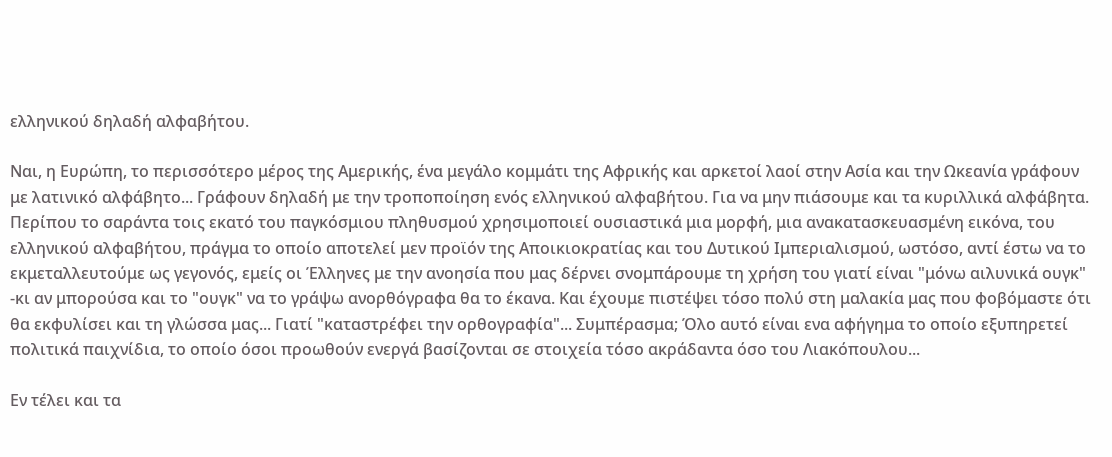ελληνικού δηλαδή αλφαβήτου.

Ναι, η Ευρώπη, το περισσότερο μέρος της Αμερικής, ένα μεγάλο κομμάτι της Αφρικής και αρκετοί λαοί στην Ασία και την Ωκεανία γράφουν με λατινικό αλφάβητο... Γράφουν δηλαδή με την τροποποίηση ενός ελληνικού αλφαβήτου. Για να μην πιάσουμε και τα κυριλλικά αλφάβητα. Περίπου το σαράντα τοις εκατό του παγκόσμιου πληθυσμού χρησιμοποιεί ουσιαστικά μια μορφή, μια ανακατασκευασμένη εικόνα, του ελληνικού αλφαβήτου, πράγμα το οποίο αποτελεί μεν προϊόν της Αποικιοκρατίας και του Δυτικού Ιμπεριαλισμού, ωστόσο, αντί έστω να το εκμεταλλευτούμε ως γεγονός, εμείς οι Έλληνες με την ανοησία που μας δέρνει σνομπάρουμε τη χρήση του γιατί είναι "μόνω αιλυνικά ουγκ" -κι αν μπορούσα και το "ουγκ" να το γράψω ανορθόγραφα θα το έκανα. Και έχουμε πιστέψει τόσο πολύ στη μαλακία μας που φοβόμαστε ότι θα εκφυλίσει και τη γλώσσα μας... Γιατί "καταστρέφει την ορθογραφία"... Συμπέρασμα; Όλο αυτό είναι ενα αφήγημα το οποίο εξυπηρετεί πολιτικά παιχνίδια, το οποίο όσοι προωθούν ενεργά βασίζονται σε στοιχεία τόσο ακράδαντα όσο του Λιακόπουλου...

Εν τέλει και τα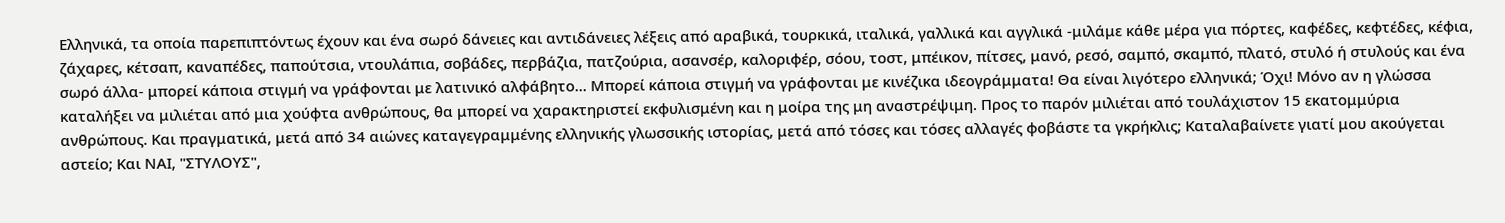Ελληνικά, τα οποία παρεπιπτόντως έχουν και ένα σωρό δάνειες και αντιδάνειες λέξεις από αραβικά, τουρκικά, ιταλικά, γαλλικά και αγγλικά -μιλάμε κάθε μέρα για πόρτες, καφέδες, κεφτέδες, κέφια, ζάχαρες, κέτσαπ, καναπέδες, παπούτσια, ντουλάπια, σοβάδες, περβάζια, πατζούρια, ασανσέρ, καλοριφέρ, σόου, τοστ, μπέικον, πίτσες, μανό, ρεσό, σαμπό, σκαμπό, πλατό, στυλό ή στυλούς και ένα σωρό άλλα- μπορεί κάποια στιγμή να γράφονται με λατινικό αλφάβητο... Μπορεί κάποια στιγμή να γράφονται με κινέζικα ιδεογράμματα! Θα είναι λιγότερο ελληνικά; Όχι! Μόνο αν η γλώσσα καταλήξει να μιλιέται από μια χούφτα ανθρώπους, θα μπορεί να χαρακτηριστεί εκφυλισμένη και η μοίρα της μη αναστρέψιμη. Προς το παρόν μιλιέται από τουλάχιστον 15 εκατομμύρια ανθρώπους. Και πραγματικά, μετά από 34 αιώνες καταγεγραμμένης ελληνικής γλωσσικής ιστορίας, μετά από τόσες και τόσες αλλαγές φοβάστε τα γκρήκλις; Καταλαβαίνετε γιατί μου ακούγεται αστείο; Και ΝΑΙ, "ΣΤΥΛΟYΣ",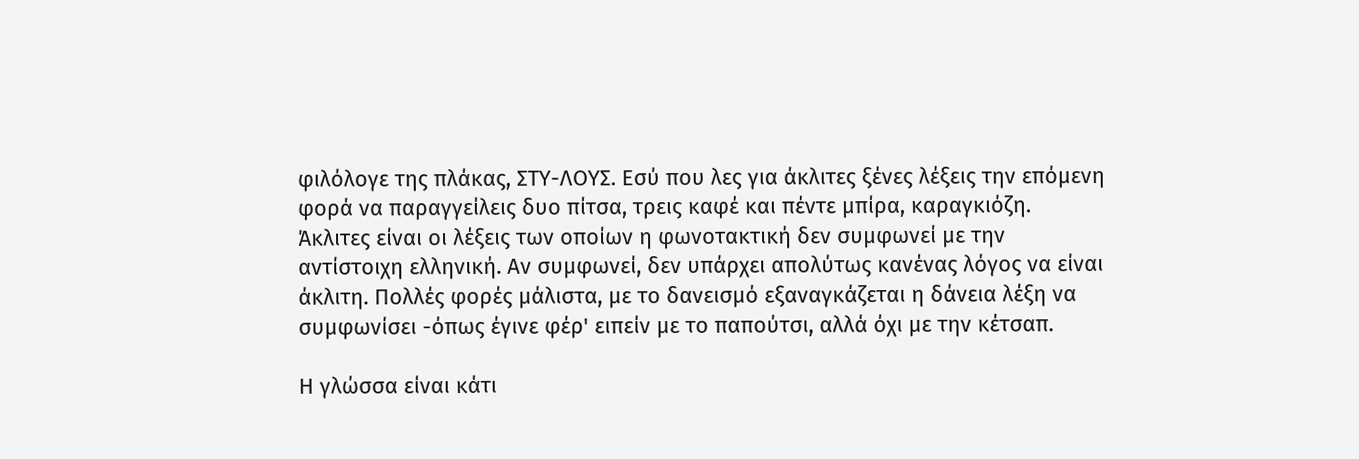φιλόλογε της πλάκας, ΣΤΥ-ΛΟYΣ. Εσύ που λες για άκλιτες ξένες λέξεις την επόμενη φορά να παραγγείλεις δυο πίτσα, τρεις καφέ και πέντε μπίρα, καραγκιόζη. Άκλιτες είναι οι λέξεις των οποίων η φωνοτακτική δεν συμφωνεί με την αντίστοιχη ελληνική. Αν συμφωνεί, δεν υπάρχει απολύτως κανένας λόγος να είναι άκλιτη. Πολλές φορές μάλιστα, με το δανεισμό εξαναγκάζεται η δάνεια λέξη να συμφωνίσει -όπως έγινε φέρ' ειπείν με το παπούτσι, αλλά όχι με την κέτσαπ.

Η γλώσσα είναι κάτι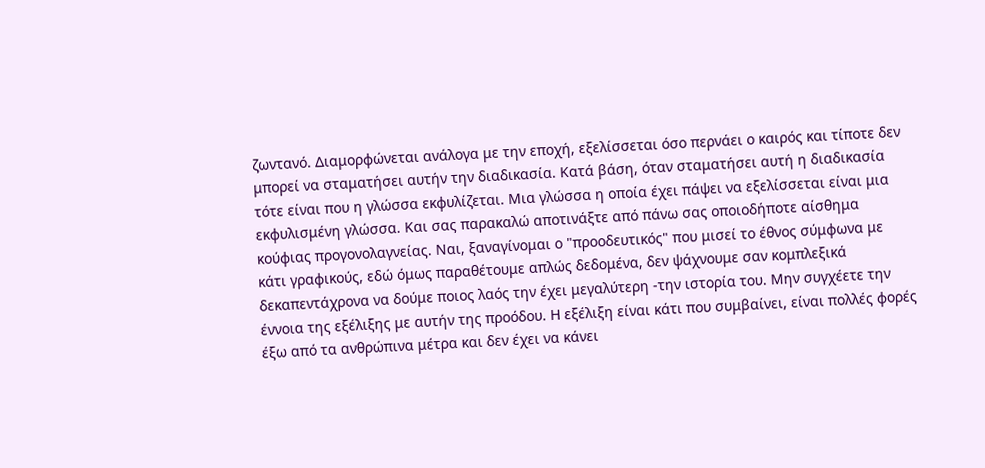ζωντανό. Διαμορφώνεται ανάλογα με την εποχή, εξελίσσεται όσο περνάει ο καιρός και τίποτε δεν μπορεί να σταματήσει αυτήν την διαδικασία. Κατά βάση, όταν σταματήσει αυτή η διαδικασία τότε είναι που η γλώσσα εκφυλίζεται. Μια γλώσσα η οποία έχει πάψει να εξελίσσεται είναι μια εκφυλισμένη γλώσσα. Και σας παρακαλώ αποτινάξτε από πάνω σας οποιοδήποτε αίσθημα κούφιας προγονολαγνείας. Ναι, ξαναγίνομαι ο "προοδευτικός" που μισεί το έθνος σύμφωνα με κάτι γραφικούς, εδώ όμως παραθέτουμε απλώς δεδομένα, δεν ψάχνουμε σαν κομπλεξικά δεκαπεντάχρονα να δούμε ποιος λαός την έχει μεγαλύτερη -την ιστορία του. Μην συγχέετε την έννοια της εξέλιξης με αυτήν της προόδου. Η εξέλιξη είναι κάτι που συμβαίνει, είναι πολλές φορές έξω από τα ανθρώπινα μέτρα και δεν έχει να κάνει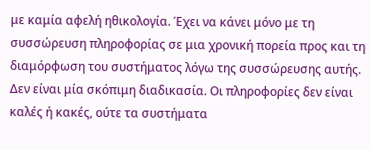με καμία αφελή ηθικολογία. Έχει να κάνει μόνο με τη συσσώρευση πληροφορίας σε μια χρονική πορεία προς και τη διαμόρφωση του συστήματος λόγω της συσσώρευσης αυτής. Δεν είναι μία σκόπιμη διαδικασία. Οι πληροφορίες δεν είναι καλές ή κακές, ούτε τα συστήματα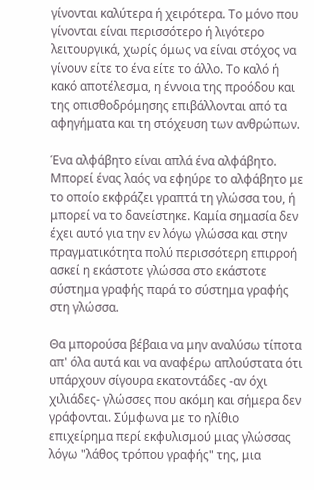γίνονται καλύτερα ή χειρότερα. Το μόνο που γίνονται είναι περισσότερο ή λιγότερο λειτουργικά, χωρίς όμως να είναι στόχος να γίνουν είτε το ένα είτε το άλλο. Το καλό ή κακό αποτέλεσμα, η έννοια της προόδου και της οπισθοδρόμησης επιβάλλονται από τα αφηγήματα και τη στόχευση των ανθρώπων.

Ένα αλφάβητο είναι απλά ένα αλφάβητο. Μπορεί ένας λαός να εφηύρε το αλφάβητο με το οποίο εκφράζει γραπτά τη γλώσσα του, ή μπορεί να το δανείστηκε. Καμία σημασία δεν έχει αυτό για την εν λόγω γλώσσα και στην πραγματικότητα πολύ περισσότερη επιρροή ασκεί η εκάστοτε γλώσσα στο εκάστοτε σύστημα γραφής παρά το σύστημα γραφής στη γλώσσα.

Θα μπορούσα βέβαια να μην αναλύσω τίποτα απ' όλα αυτά και να αναφέρω απλούστατα ότι υπάρχουν σίγουρα εκατοντάδες -αν όχι χιλιάδες- γλώσσες που ακόμη και σήμερα δεν γράφονται. Σύμφωνα με το ηλίθιο επιχείρημα περί εκφυλισμού μιας γλώσσας λόγω "λάθος τρόπου γραφής" της, μια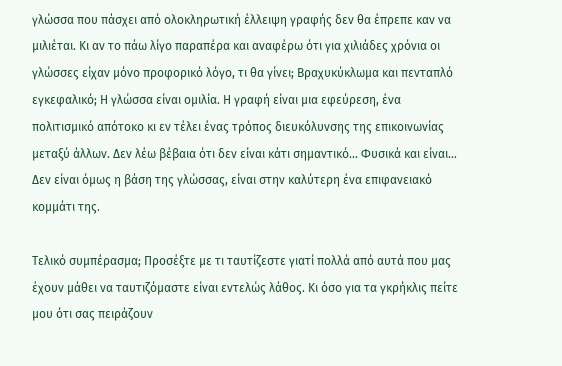γλώσσα που πάσχει από ολοκληρωτική έλλειψη γραφής δεν θα έπρεπε καν να μιλιέται. Κι αν το πάω λίγο παραπέρα και αναφέρω ότι για χιλιάδες χρόνια οι γλώσσες είχαν μόνο προφορικό λόγο, τι θα γίνει; Βραχυκύκλωμα και πενταπλό εγκεφαλικό; Η γλώσσα είναι ομιλία. Η γραφή είναι μια εφεύρεση, ένα πολιτισμικό απότοκο κι εν τέλει ένας τρόπος διευκόλυνσης της επικοινωνίας μεταξύ άλλων. Δεν λέω βέβαια ότι δεν είναι κάτι σημαντικό... Φυσικά και είναι... Δεν είναι όμως η βάση της γλώσσας, είναι στην καλύτερη ένα επιφανειακό κομμάτι της.

Τελικό συμπέρασμα; Προσέξτε με τι ταυτίζεστε γιατί πολλά από αυτά που μας έχουν μάθει να ταυτιζόμαστε είναι εντελώς λάθος. Κι όσο για τα γκρήκλις πείτε μου ότι σας πειράζουν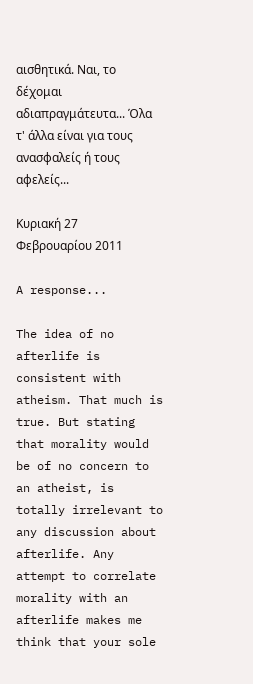αισθητικά. Ναι, το δέχομαι αδιαπραγμάτευτα... Όλα τ' άλλα είναι για τους ανασφαλείς ή τους αφελείς...

Κυριακή 27 Φεβρουαρίου 2011

A response...

The idea of no afterlife is consistent with atheism. That much is true. But stating that morality would be of no concern to an atheist, is totally irrelevant to any discussion about afterlife. Any attempt to correlate morality with an afterlife makes me think that your sole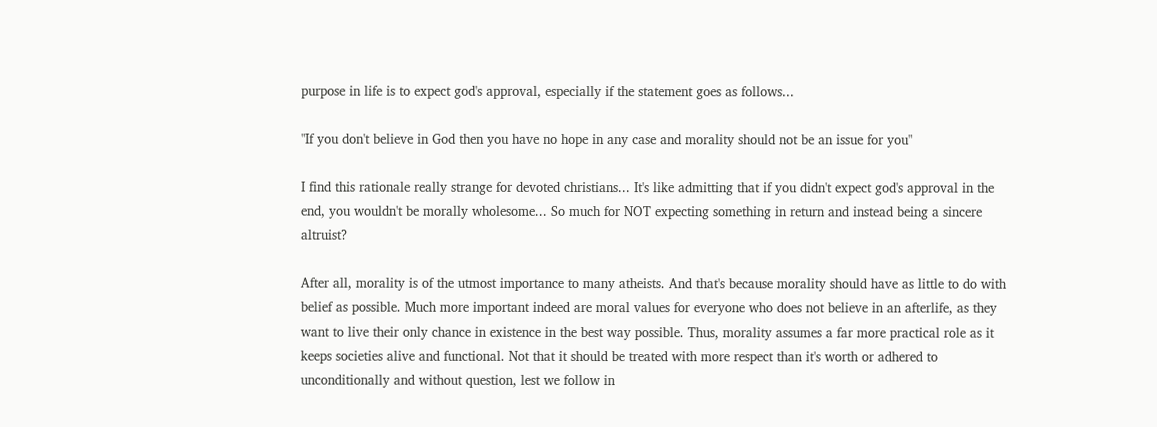purpose in life is to expect god's approval, especially if the statement goes as follows...

"If you don't believe in God then you have no hope in any case and morality should not be an issue for you"

I find this rationale really strange for devoted christians... It's like admitting that if you didn't expect god's approval in the end, you wouldn't be morally wholesome... So much for NOT expecting something in return and instead being a sincere altruist?

After all, morality is of the utmost importance to many atheists. And that's because morality should have as little to do with belief as possible. Much more important indeed are moral values for everyone who does not believe in an afterlife, as they want to live their only chance in existence in the best way possible. Thus, morality assumes a far more practical role as it keeps societies alive and functional. Not that it should be treated with more respect than it's worth or adhered to unconditionally and without question, lest we follow in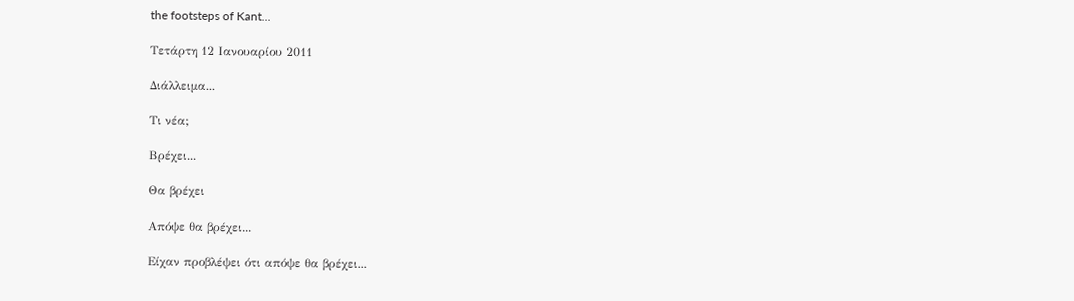the footsteps of Kant...

Τετάρτη 12 Ιανουαρίου 2011

Διάλλειμα...

Τι νέα;

Βρέχει...

Θα βρέχει

Απόψε θα βρέχει...

Είχαν προβλέψει ότι απόψε θα βρέχει...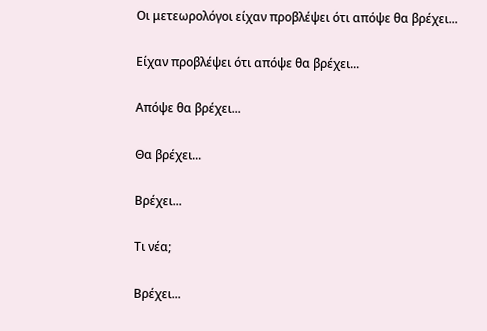Οι μετεωρολόγοι είχαν προβλέψει ότι απόψε θα βρέχει...

Είχαν προβλέψει ότι απόψε θα βρέχει...

Απόψε θα βρέχει...

Θα βρέχει...

Βρέχει...

Τι νέα;

Βρέχει...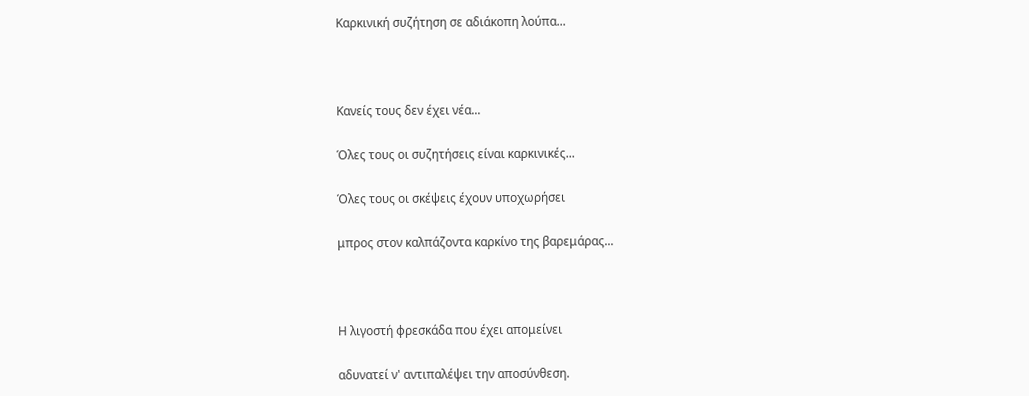Καρκινική συζήτηση σε αδιάκοπη λούπα...



Κανείς τους δεν έχει νέα...

Όλες τους οι συζητήσεις είναι καρκινικές...

Όλες τους οι σκέψεις έχουν υποχωρήσει

μπρος στον καλπάζοντα καρκίνο της βαρεμάρας...



Η λιγοστή φρεσκάδα που έχει απομείνει

αδυνατεί ν' αντιπαλέψει την αποσύνθεση.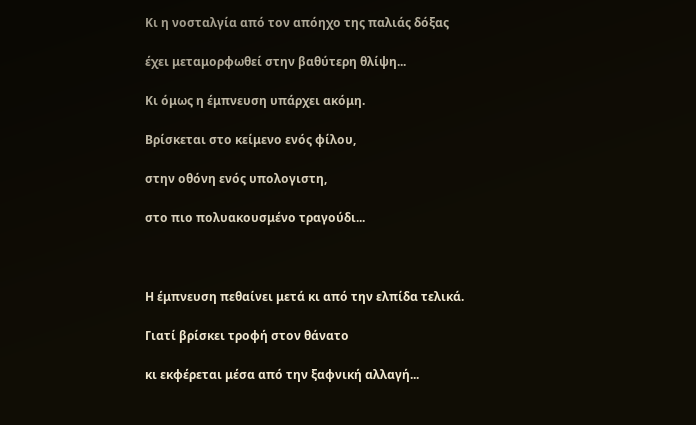Κι η νοσταλγία από τον απόηχο της παλιάς δόξας

έχει μεταμορφωθεί στην βαθύτερη θλίψη...

Κι όμως η έμπνευση υπάρχει ακόμη.

Βρίσκεται στο κείμενο ενός φίλου,

στην οθόνη ενός υπολογιστη,

στο πιο πολυακουσμένο τραγούδι...



Η έμπνευση πεθαίνει μετά κι από την ελπίδα τελικά.

Γιατί βρίσκει τροφή στον θάνατο

κι εκφέρεται μέσα από την ξαφνική αλλαγή...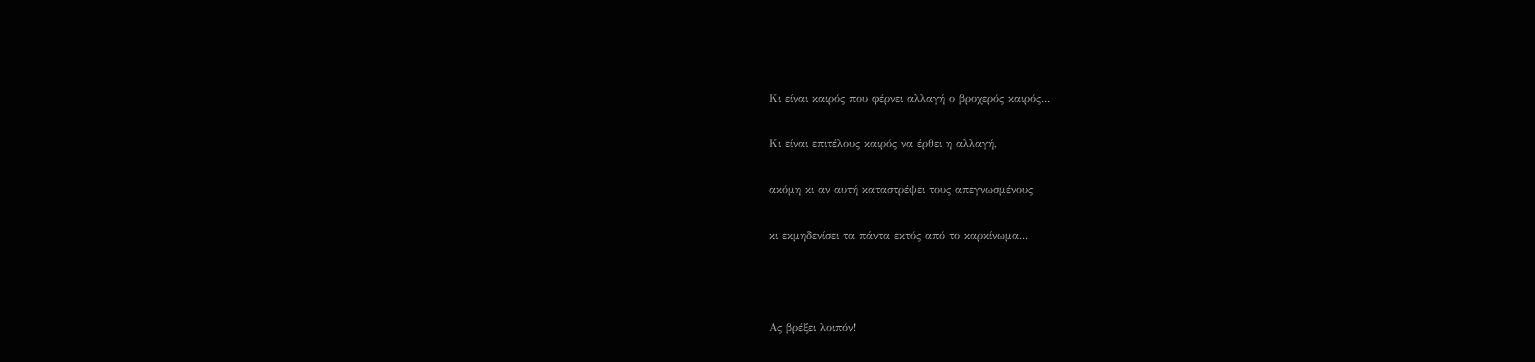Κι είναι καιρός που φέρνει αλλαγή ο βροχερός καιρός...

Κι είναι επιτέλους καιρός να έρθει η αλλαγή,

ακόμη κι αν αυτή καταστρέψει τους απεγνωσμένους

κι εκμηδενίσει τα πάντα εκτός από το καρκίνωμα...



Ας βρέξει λοιπόν!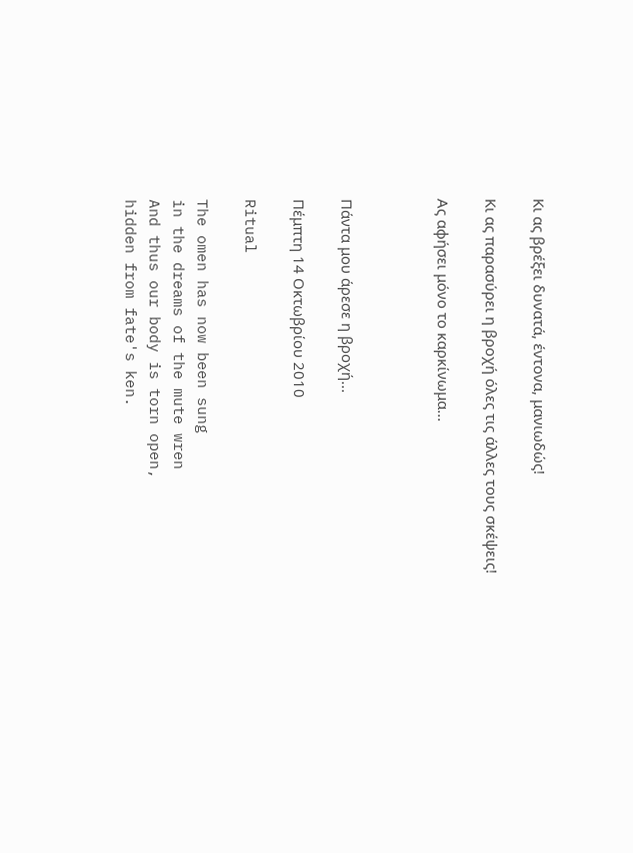Κι ας βρέξει δυνατά, έντονα, μανιωδώς!

Κι ας παρασύρει η βροχή όλες τις άλλες τους σκέψεις!

Ας αφήσει μόνο το καρκίνωμα...



Πάντα μου άρεσε η βροχή...

Πέμπτη 14 Οκτωβρίου 2010

Ritual

The omen has now been sung
in the dreams of the mute wren
And thus our body is torn open,
hidden from fate's ken.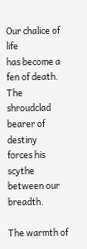Our chalice of life
has become a fen of death.
The shroudclad bearer of destiny
forces his scythe between our breadth.

The warmth of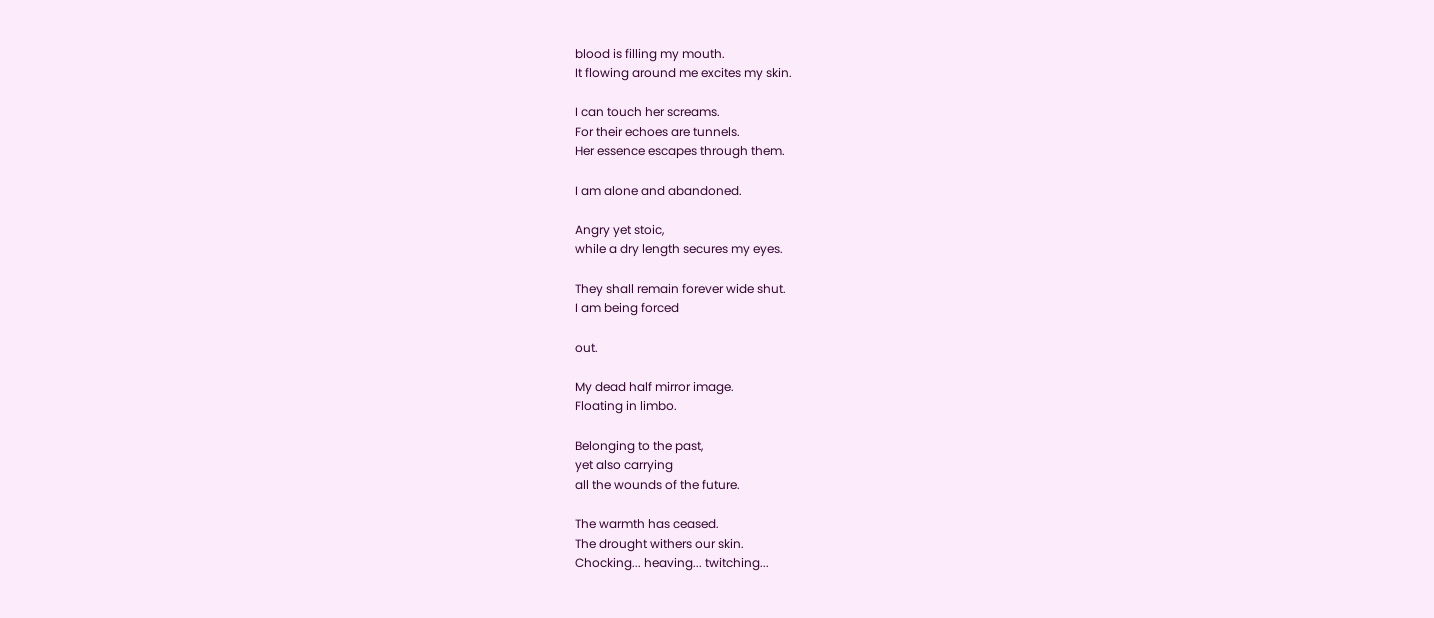blood is filling my mouth.
It flowing around me excites my skin.

I can touch her screams.
For their echoes are tunnels.
Her essence escapes through them.

I am alone and abandoned.

Angry yet stoic,
while a dry length secures my eyes.

They shall remain forever wide shut.
I am being forced

out.

My dead half mirror image.
Floating in limbo.

Belonging to the past,
yet also carrying
all the wounds of the future.

The warmth has ceased.
The drought withers our skin.
Chocking... heaving... twitching...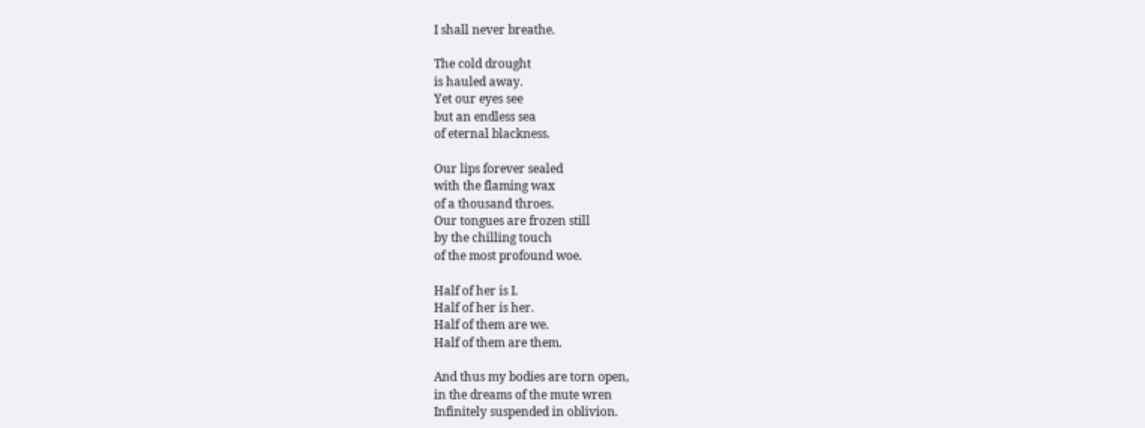I shall never breathe.

The cold drought
is hauled away.
Yet our eyes see
but an endless sea
of eternal blackness.

Our lips forever sealed
with the flaming wax
of a thousand throes.
Our tongues are frozen still
by the chilling touch
of the most profound woe.

Half of her is I.
Half of her is her.
Half of them are we.
Half of them are them.

And thus my bodies are torn open,
in the dreams of the mute wren
Infinitely suspended in oblivion.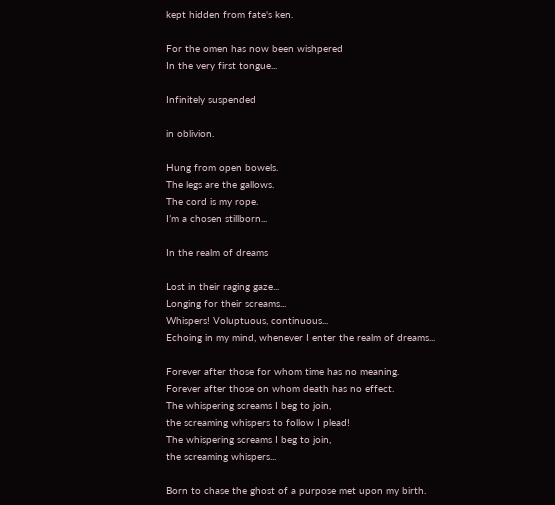kept hidden from fate's ken.

For the omen has now been wishpered
In the very first tongue...

Infinitely suspended

in oblivion.

Hung from open bowels.
The legs are the gallows.
The cord is my rope.
I’m a chosen stillborn...

In the realm of dreams

Lost in their raging gaze...
Longing for their screams...
Whispers! Voluptuous, continuous...
Echoing in my mind, whenever I enter the realm of dreams...

Forever after those for whom time has no meaning.
Forever after those on whom death has no effect.
The whispering screams I beg to join,
the screaming whispers to follow I plead!
The whispering screams I beg to join,
the screaming whispers...

Born to chase the ghost of a purpose met upon my birth.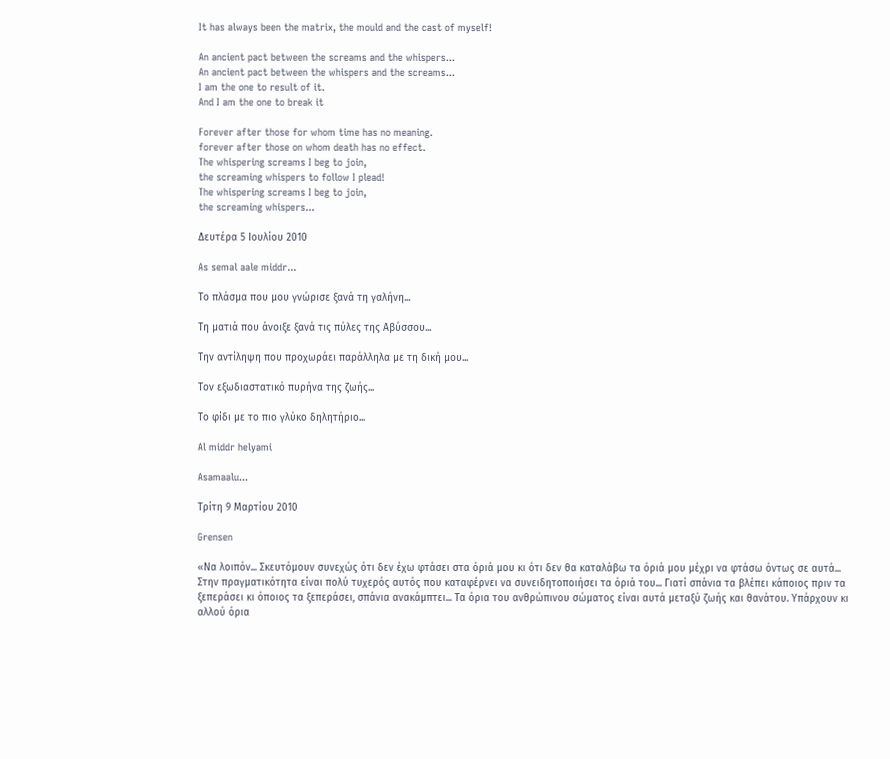It has always been the matrix, the mould and the cast of myself!

An ancient pact between the screams and the whispers...
An ancient pact between the whispers and the screams...
I am the one to result of it.
And I am the one to break it

Forever after those for whom time has no meaning.
forever after those on whom death has no effect.
The whispering screams I beg to join,
the screaming whispers to follow I plead!
The whispering screams I beg to join,
the screaming whispers...

Δευτέρα 5 Ιουλίου 2010

As semal aale middr...

Το πλάσμα που μου γνώρισε ξανά τη γαλήνη...

Τη ματιά που άνοιξε ξανά τις πύλες της Αβύσσου...

Την αντίληψη που προχωράει παράλληλα με τη δική μου...

Τον εξωδιαστατικό πυρήνα της ζωής...

Το φίδι με το πιο γλύκο δηλητήριο...

Al middr helyami

Asamaalu...

Τρίτη 9 Μαρτίου 2010

Grensen

«Να λοιπόν... Σκευτόμουν συνεχώς ότι δεν έχω φτάσει στα όριά μου κι ότι δεν θα καταλάβω τα όριά μου μέχρι να φτάσω όντως σε αυτά... Στην πραγματικότητα είναι πολύ τυχερός αυτός που καταφέρνει να συνειδητοποιήσει τα όριά του... Γιατί σπάνια τα βλέπει κάποιος πριν τα ξεπεράσει κι όποιος τα ξεπεράσει, σπάνια ανακάμπτει... Τα όρια του ανθρώπινου σώματος είναι αυτά μεταξύ ζωής και θανάτου. Υπάρχουν κι αλλού όρια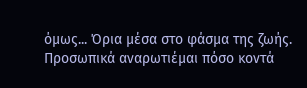όμως... Όρια μέσα στο φάσμα της ζωής. Προσωπικά αναρωτιέμαι πόσο κοντά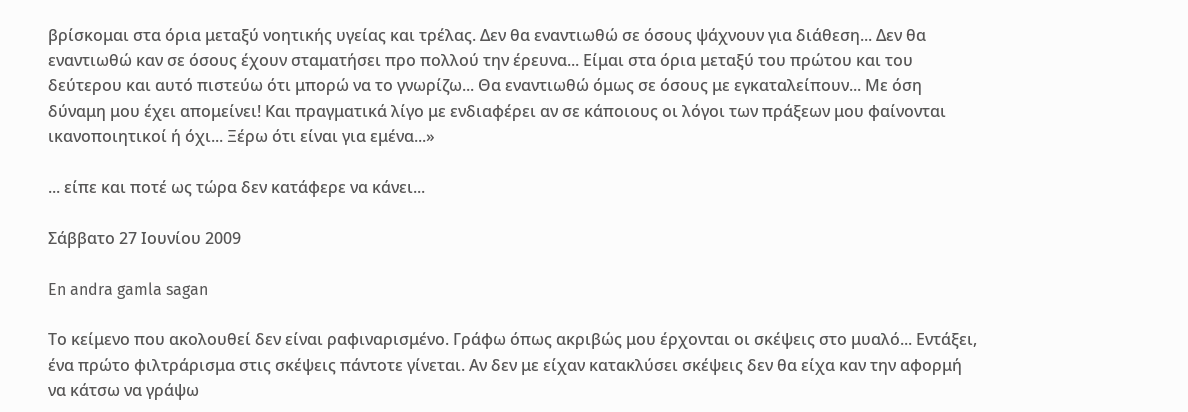βρίσκομαι στα όρια μεταξύ νοητικής υγείας και τρέλας. Δεν θα εναντιωθώ σε όσους ψάχνουν για διάθεση... Δεν θα εναντιωθώ καν σε όσους έχουν σταματήσει προ πολλού την έρευνα... Είμαι στα όρια μεταξύ του πρώτου και του δεύτερου και αυτό πιστεύω ότι μπορώ να το γνωρίζω... Θα εναντιωθώ όμως σε όσους με εγκαταλείπουν... Με όση δύναμη μου έχει απομείνει! Και πραγματικά λίγο με ενδιαφέρει αν σε κάποιους οι λόγοι των πράξεων μου φαίνονται ικανοποιητικοί ή όχι... Ξέρω ότι είναι για εμένα...»

... είπε και ποτέ ως τώρα δεν κατάφερε να κάνει...

Σάββατο 27 Ιουνίου 2009

En andra gamla sagan

Το κείμενο που ακολουθεί δεν είναι ραφιναρισμένο. Γράφω όπως ακριβώς μου έρχονται οι σκέψεις στο μυαλό... Εντάξει, ένα πρώτο φιλτράρισμα στις σκέψεις πάντοτε γίνεται. Αν δεν με είχαν κατακλύσει σκέψεις δεν θα είχα καν την αφορμή να κάτσω να γράψω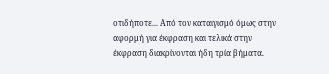οτιδήποτε... Από τον καταιγισμό όμως στην αφορμή για έκφραση και τελικά στην έκφραση διακρίνονται ήδη τρία βήματα.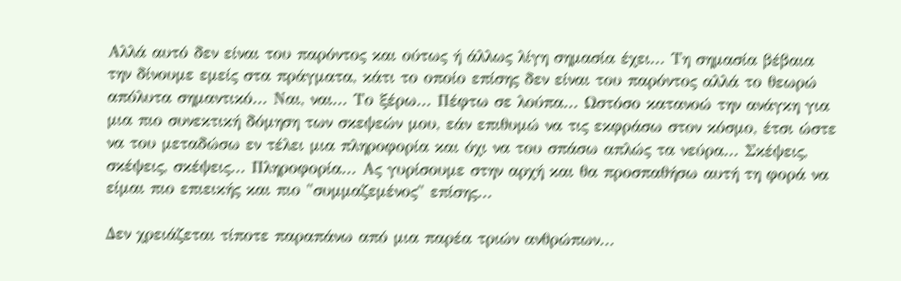Αλλά αυτό δεν είναι του παρόντος και ούτως ή άλλως λίγη σημασία έχει... Τη σημασία βέβαια την δίνουμε εμείς στα πράγματα, κάτι το οποίο επίσης δεν είναι του παρόντος αλλά το θεωρώ απόλυτα σημαντικό... Ναι, ναι... Το ξέρω... Πέφτω σε λούπα... Ωστόσο κατανοώ την ανάγκη για μια πιο συνεκτική δόμηση των σκεψεών μου, εάν επιθυμώ να τις εκφράσω στον κόσμο, έτσι ώστε να του μεταδώσω εν τέλει μια πληροφορία και όχι να του σπάσω απλώς τα νεύρα... Σκέψεις, σκέψεις, σκέψεις... Πληροφορία... Ας γυρίσουμε στην αρχή και θα προσπαθήσω αυτή τη φορά να είμαι πιο επιεικής και πιο "συμμαζεμένος" επίσης...

Δεν χρειάζεται τίποτε παραπάνω από μια παρέα τριών ανθρώπων...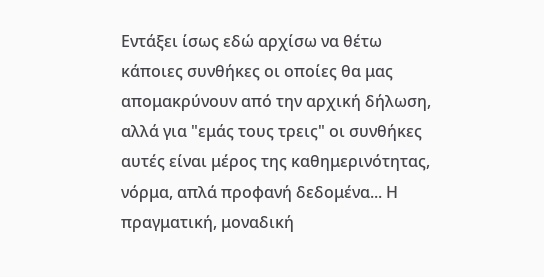Εντάξει ίσως εδώ αρχίσω να θέτω κάποιες συνθήκες οι οποίες θα μας απομακρύνουν από την αρχική δήλωση, αλλά για "εμάς τους τρεις" οι συνθήκες αυτές είναι μέρος της καθημερινότητας, νόρμα, απλά προφανή δεδομένα... Η πραγματική, μοναδική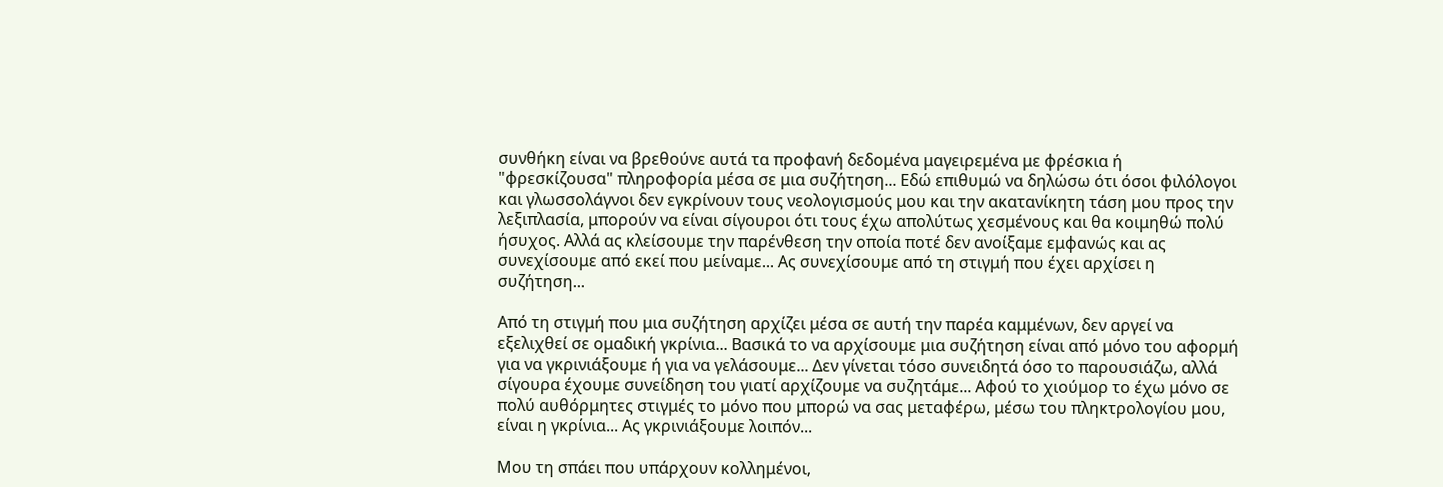συνθήκη είναι να βρεθούνε αυτά τα προφανή δεδομένα μαγειρεμένα με φρέσκια ή "φρεσκίζουσα" πληροφορία μέσα σε μια συζήτηση... Εδώ επιθυμώ να δηλώσω ότι όσοι φιλόλογοι και γλωσσολάγνοι δεν εγκρίνουν τους νεολογισμούς μου και την ακατανίκητη τάση μου προς την λεξιπλασία, μπορούν να είναι σίγουροι ότι τους έχω απολύτως χεσμένους και θα κοιμηθώ πολύ ήσυχος. Αλλά ας κλείσουμε την παρένθεση την οποία ποτέ δεν ανοίξαμε εμφανώς και ας συνεχίσουμε από εκεί που μείναμε... Ας συνεχίσουμε από τη στιγμή που έχει αρχίσει η συζήτηση...

Από τη στιγμή που μια συζήτηση αρχίζει μέσα σε αυτή την παρέα καμμένων, δεν αργεί να εξελιχθεί σε ομαδική γκρίνια... Βασικά το να αρχίσουμε μια συζήτηση είναι από μόνο του αφορμή για να γκρινιάξουμε ή για να γελάσουμε... Δεν γίνεται τόσο συνειδητά όσο το παρουσιάζω, αλλά σίγουρα έχουμε συνείδηση του γιατί αρχίζουμε να συζητάμε... Αφού το χιούμορ το έχω μόνο σε πολύ αυθόρμητες στιγμές το μόνο που μπορώ να σας μεταφέρω, μέσω του πληκτρολογίου μου, είναι η γκρίνια... Ας γκρινιάξουμε λοιπόν...

Μου τη σπάει που υπάρχουν κολλημένοι,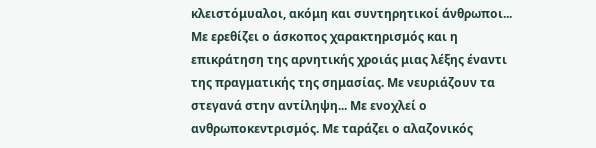κλειστόμυαλοι, ακόμη και συντηρητικοί άνθρωποι... Με ερεθίζει ο άσκοπος χαρακτηρισμός και η επικράτηση της αρνητικής χροιάς μιας λέξης έναντι της πραγματικής της σημασίας. Με νευριάζουν τα στεγανά στην αντίληψη... Με ενοχλεί ο ανθρωποκεντρισμός. Με ταράζει ο αλαζονικός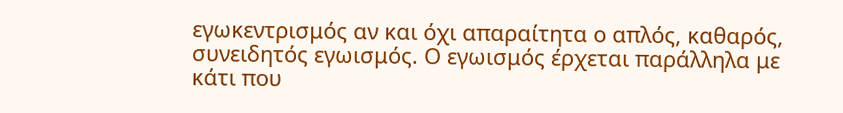εγωκεντρισμός αν και όχι απαραίτητα ο απλός, καθαρός, συνειδητός εγωισμός. Ο εγωισμός έρχεται παράλληλα με κάτι που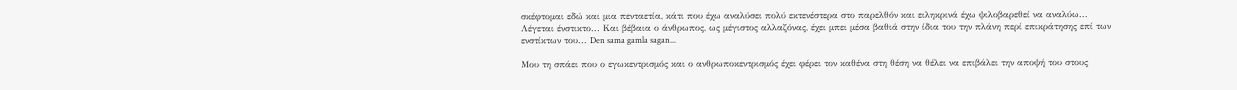σκέφτομαι εδώ και μια πενταετία, κάτι που έχω αναλύσει πολύ εκτενέστερα στο παρελθόν και ειληκρινά έχω ψιλοβαρεθεί να αναλύω... Λέγεται ένστικτο... Και βέβαια ο άνθρωπος, ως μέγιστος αλλαζόνας, έχει μπει μέσα βαθιά στην ίδια του την πλάνη περί επικράτησης επί των ενστίκτων του... Den sama gamla sagan...

Μου τη σπάει που ο εγωκεντρισμός και ο ανθρωποκεντρισμός έχει φέρει τον καθένα στη θέση να θέλει να επιβάλει την αποψή του στους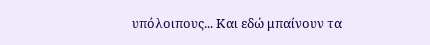υπόλοιπους... Και εδώ μπαίνουν τα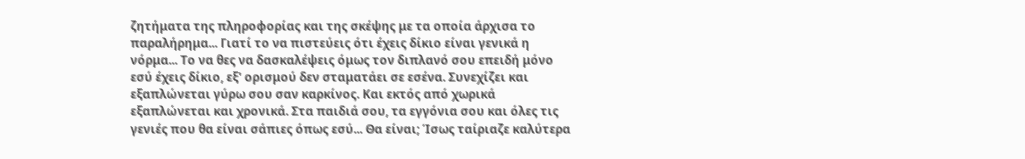ζητήματα της πληροφορίας και της σκέψης με τα οποία άρχισα το παραλήρημα... Γιατί το να πιστεύεις ότι έχεις δίκιο είναι γενικά η νόρμα... Το να θες να δασκαλέψεις όμως τον διπλανό σου επειδή μόνο εσύ έχεις δίκιο, εξ' ορισμού δεν σταματάει σε εσένα. Συνεχίζει και εξαπλώνεται γύρω σου σαν καρκίνος. Και εκτός από χωρικά εξαπλώνεται και χρονικά. Στα παιδιά σου, τα εγγόνια σου και όλες τις γενιές που θα είναι σάπιες όπως εσύ... Θα είναι; Ίσως ταίριαζε καλύτερα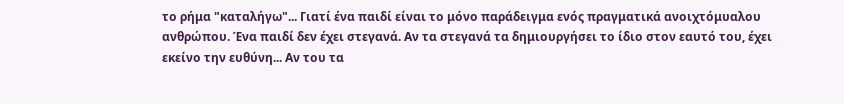το ρήμα "καταλήγω"... Γιατί ένα παιδί είναι το μόνο παράδειγμα ενός πραγματικά ανοιχτόμυαλου ανθρώπου. Ένα παιδί δεν έχει στεγανά. Αν τα στεγανά τα δημιουργήσει το ίδιο στον εαυτό του, έχει εκείνο την ευθύνη... Αν του τα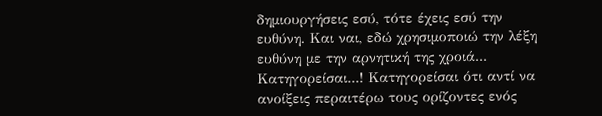δημιουργήσεις εσύ, τότε έχεις εσύ την ευθύνη. Και ναι, εδώ χρησιμοποιώ την λέξη ευθύνη με την αρνητική της χροιά... Κατηγορείσαι...! Κατηγορείσαι ότι αντί να ανοίξεις περαιτέρω τους ορίζοντες ενός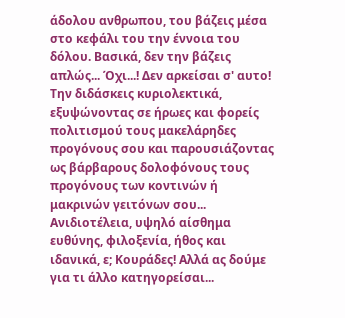άδολου ανθρωπου, του βάζεις μέσα στο κεφάλι του την έννοια του δόλου. Βασικά, δεν την βάζεις απλώς... Όχι...! Δεν αρκείσαι σ' αυτο! Την διδάσκεις κυριολεκτικά, εξυψώνοντας σε ήρωες και φορείς πολιτισμού τους μακελάρηδες προγόνους σου και παρουσιάζοντας ως βάρβαρους δολοφόνους τους προγόνους των κοντινών ή μακρινών γειτόνων σου... Ανιδιοτέλεια, υψηλό αίσθημα ευθύνης, φιλοξενία, ήθος και ιδανικά, ε; Κουράδες! Αλλά ας δούμε για τι άλλο κατηγορείσαι...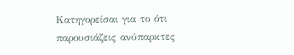Κατηγορείσαι για το ότι παρουσιάζεις ανύπαρκτες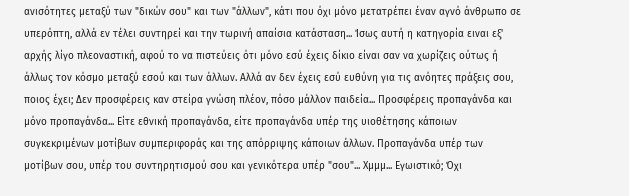ανισότητες μεταξύ των "δικών σου" και των "άλλων", κάτι που όχι μόνο μετατρέπει έναν αγνό άνθρωπο σε υπερόπτη, αλλά εν τέλει συντηρεί και την τωρινή απαίσια κατάσταση... Ίσως αυτή η κατηγορία ειναι εξ' αρχής λίγο πλεοναστική, αφού το να πιστεύεις ότι μόνο εσύ έχεις δίκιο είναι σαν να χωρίζεις ούτως ή άλλως τον κόσμο μεταξύ εσού και των άλλων. Αλλά αν δεν έχεις εσύ ευθύνη για τις ανόητες πράξεις σου, ποιος έχει; Δεν προσφέρεις καν στείρα γνώση πλέον, πόσο μάλλον παιδεία... Προσφέρεις προπαγάνδα και μόνο προπαγάνδα... Είτε εθνική προπαγάνδα, είτε προπαγάνδα υπέρ της υιοθέτησης κάποιων συγκεκριμένων μοτίβων συμπεριφοράς και της απόρριψης κάποιων άλλων. Προπαγάνδα υπέρ των μοτίβων σου, υπέρ του συντηρητισμού σου και γενικότερα υπέρ "σου"... Χμμμ... Εγωιστικό; Όχι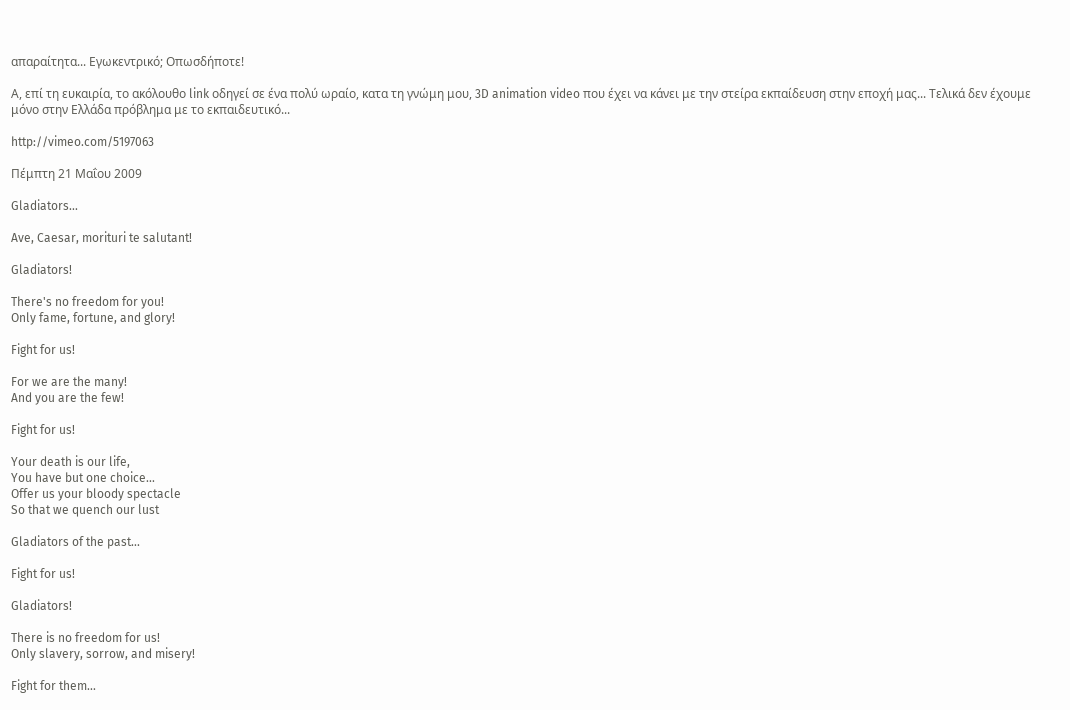απαραίτητα... Εγωκεντρικό; Οπωσδήποτε!

Α, επί τη ευκαιρία, το ακόλουθο link οδηγεί σε ένα πολύ ωραίο, κατα τη γνώμη μου, 3D animation video που έχει να κάνει με την στείρα εκπαίδευση στην εποχή μας... Τελικά δεν έχουμε μόνο στην Ελλάδα πρόβλημα με το εκπαιδευτικό...

http://vimeo.com/5197063

Πέμπτη 21 Μαΐου 2009

Gladiators...

Ave, Caesar, morituri te salutant!

Gladiators!

There's no freedom for you!
Only fame, fortune, and glory!

Fight for us!

For we are the many!
And you are the few!

Fight for us!

Your death is our life,
You have but one choice...
Offer us your bloody spectacle
So that we quench our lust

Gladiators of the past...

Fight for us!

Gladiators!

There is no freedom for us!
Only slavery, sorrow, and misery!

Fight for them...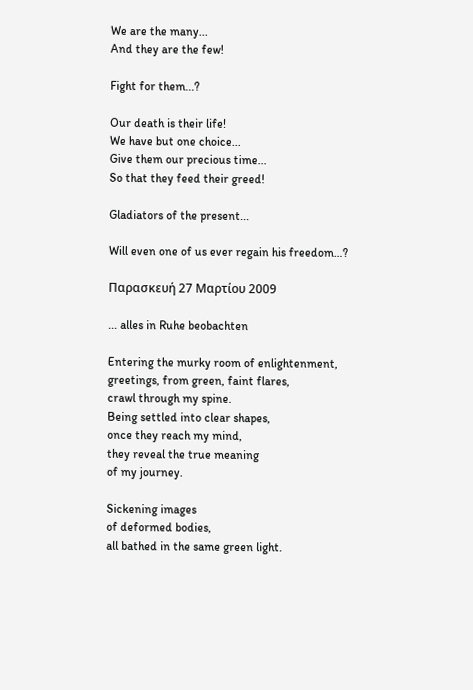We are the many...
And they are the few!

Fight for them...?

Our death is their life!
We have but one choice...
Give them our precious time...
So that they feed their greed!

Gladiators of the present...

Will even one of us ever regain his freedom…?

Παρασκευή 27 Μαρτίου 2009

... alles in Ruhe beobachten

Entering the murky room of enlightenment,
greetings, from green, faint flares,
crawl through my spine.
Being settled into clear shapes,
once they reach my mind,
they reveal the true meaning
of my journey.

Sickening images
of deformed bodies,
all bathed in the same green light.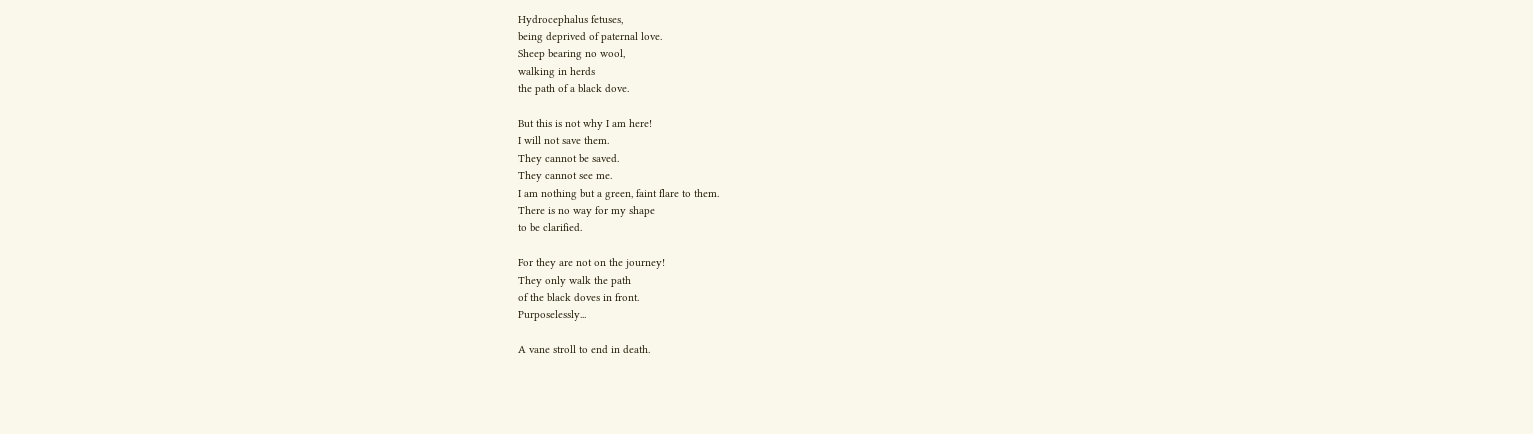Hydrocephalus fetuses,
being deprived of paternal love.
Sheep bearing no wool,
walking in herds
the path of a black dove.

But this is not why I am here!
I will not save them.
They cannot be saved.
They cannot see me.
I am nothing but a green, faint flare to them.
There is no way for my shape
to be clarified.

For they are not on the journey!
They only walk the path
of the black doves in front.
Purposelessly...

A vane stroll to end in death.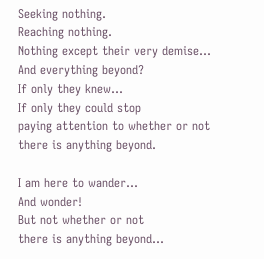Seeking nothing.
Reaching nothing.
Nothing except their very demise...
And everything beyond?
If only they knew...
If only they could stop
paying attention to whether or not
there is anything beyond.

I am here to wander...
And wonder!
But not whether or not
there is anything beyond...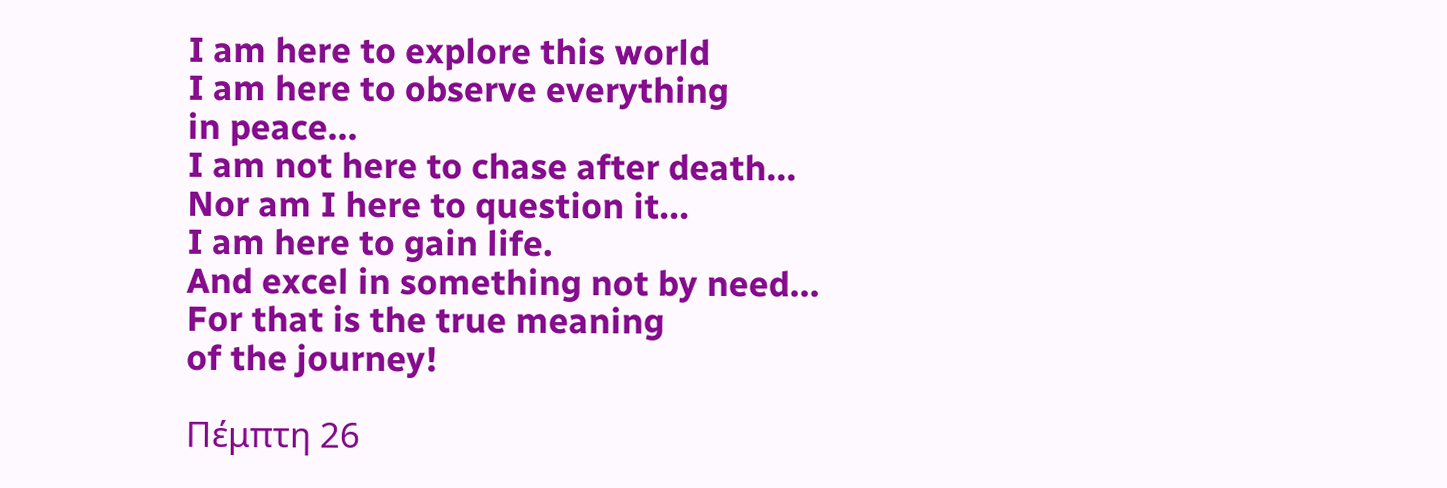I am here to explore this world
I am here to observe everything
in peace...
I am not here to chase after death...
Nor am I here to question it...
I am here to gain life.
And excel in something not by need...
For that is the true meaning
of the journey!

Πέμπτη 26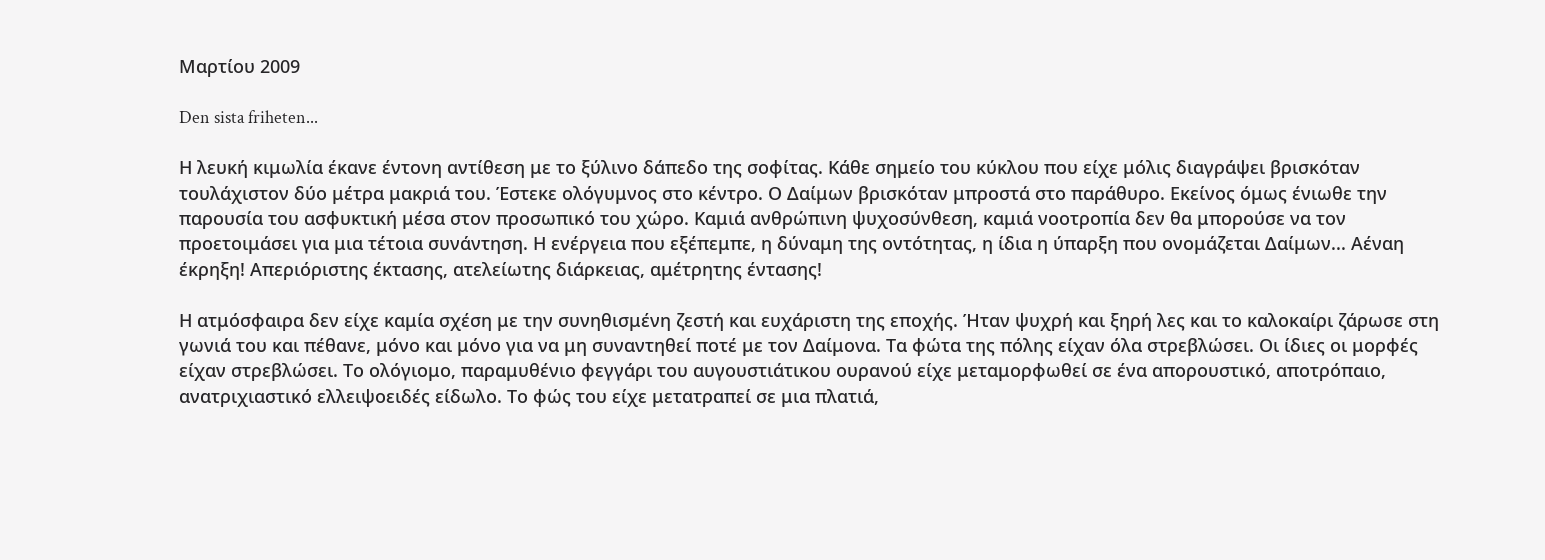Μαρτίου 2009

Den sista friheten...

Η λευκή κιμωλία έκανε έντονη αντίθεση με το ξύλινο δάπεδο της σοφίτας. Κάθε σημείο του κύκλου που είχε μόλις διαγράψει βρισκόταν τουλάχιστον δύο μέτρα μακριά του. Έστεκε ολόγυμνος στο κέντρο. Ο Δαίμων βρισκόταν μπροστά στο παράθυρο. Εκείνος όμως ένιωθε την παρουσία του ασφυκτική μέσα στον προσωπικό του χώρο. Καμιά ανθρώπινη ψυχοσύνθεση, καμιά νοοτροπία δεν θα μπορούσε να τον προετοιμάσει για μια τέτοια συνάντηση. Η ενέργεια που εξέπεμπε, η δύναμη της οντότητας, η ίδια η ύπαρξη που ονομάζεται Δαίμων... Αέναη έκρηξη! Απεριόριστης έκτασης, ατελείωτης διάρκειας, αμέτρητης έντασης!

Η ατμόσφαιρα δεν είχε καμία σχέση με την συνηθισμένη ζεστή και ευχάριστη της εποχής. Ήταν ψυχρή και ξηρή λες και το καλοκαίρι ζάρωσε στη γωνιά του και πέθανε, μόνο και μόνο για να μη συναντηθεί ποτέ με τον Δαίμονα. Τα φώτα της πόλης είχαν όλα στρεβλώσει. Οι ίδιες οι μορφές είχαν στρεβλώσει. Το ολόγιομο, παραμυθένιο φεγγάρι του αυγουστιάτικου ουρανού είχε μεταμορφωθεί σε ένα απορουστικό, αποτρόπαιο, ανατριχιαστικό ελλειψοειδές είδωλο. Το φώς του είχε μετατραπεί σε μια πλατιά,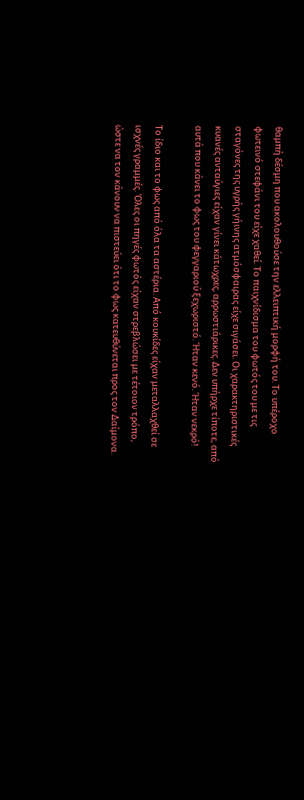θαμπή δέσμη που ακολουθούσε την ελλειπτική μορφή του. Το υπέροχο φωτεινό στεφάνι του είχε χαθεί. Το παιχνίδισμα του φωτός του με τις σταγόνες της υγρής γήινης ατμόσφαιρας είχε σιγάσει. Οι χαρακτηριστικές κυανές ανταύγιες είχαν γίνει κάτωχρες, αρρωστιάρικες. Δεν υπήρχε τίποτε, από αυτά που κάνει το φως του φεγγαριού ξεχωριστό. Ήταν κενό. Ήταν νεκρό!

Το ίδιο και το φως από όλα τα αστέρια. Από κουκίδες είχαν μεταλλαχθεί σε ισχνές γραμμές. Όλες οι πηγές φωτός είχαν στρεβλώσει με τέτοιον τρόπο, ώστε να τον κάνουν να πιστεύει ότι το φως κατευθύνεται προς τον Δαίμονα.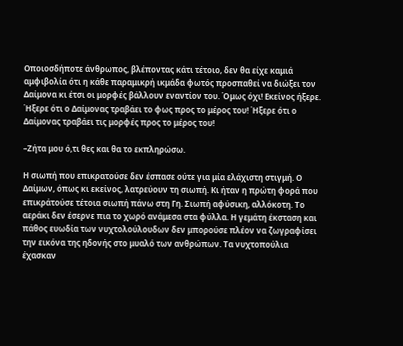Οποιοσδήποτε άνθρωπος, βλέποντας κάτι τέτοιο, δεν θα είχε καμιά αμφιβολία ότι η κάθε παραμικρή ικμάδα φωτός προσπαθεί να διώξει τον Δαίμονα κι έτσι οι μορφές βάλλουν εναντίον του. Όμως όχι! Εκείνος ήξερε. Ήξερε ότι ο Δαίμονας τραβάει το φως προς το μέρος του! Ήξερε ότι ο Δαίμονας τραβάει τις μορφές προς το μέρος του!

–Ζήτα μου ό,τι θες και θα το εκπληρώσω.

Η σιωπή που επικρατούσε δεν έσπασε ούτε για μία ελάχιστη στιγμή. Ο Δαίμων, όπως κι εκείνος, λατρεύουν τη σιωπή. Κι ήταν η πρώτη φορά που επικράτούσε τέτοια σιωπή πάνω στη Γη. Σιωπή αφύσικη, αλλόκοτη. Το αεράκι δεν έσερνε πια το χωρό ανάμεσα στα φύλλα. Η γεμάτη έκσταση και πάθος ευωδία των νυχτολούλουδων δεν μπορούσε πλέον να ζωγραφίσει την εικόνα της ηδονής στο μυαλό των ανθρώπων. Τα νυχτοπούλια έχασκαν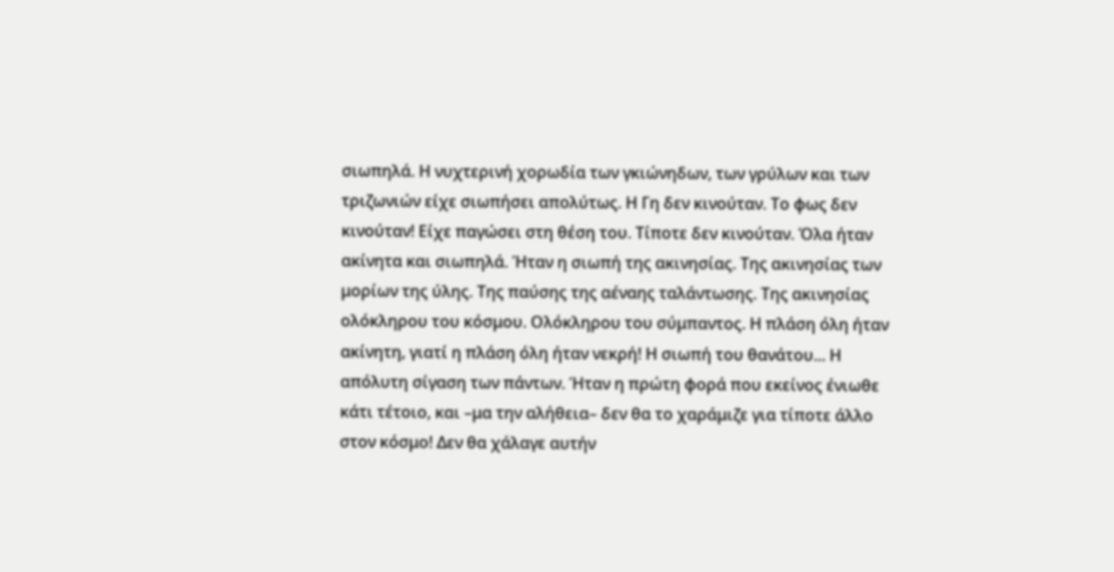σιωπηλά. Η νυχτερινή χορωδία των γκιώνηδων, των γρύλων και των τριζωνιών είχε σιωπήσει απολύτως. Η Γη δεν κινούταν. Το φως δεν κινούταν! Είχε παγώσει στη θέση του. Τίποτε δεν κινούταν. Όλα ήταν ακίνητα και σιωπηλά. Ήταν η σιωπή της ακινησίας. Της ακινησίας των μορίων της ύλης. Της παύσης της αέναης ταλάντωσης. Της ακινησίας ολόκληρου του κόσμου. Ολόκληρου του σύμπαντος. Η πλάση όλη ήταν ακίνητη, γιατί η πλάση όλη ήταν νεκρή! Η σιωπή του θανάτου... Η απόλυτη σίγαση των πάντων. Ήταν η πρώτη φορά που εκείνος ένιωθε κάτι τέτοιο, και –μα την αλήθεια– δεν θα το χαράμιζε για τίποτε άλλο στον κόσμο! Δεν θα χάλαγε αυτήν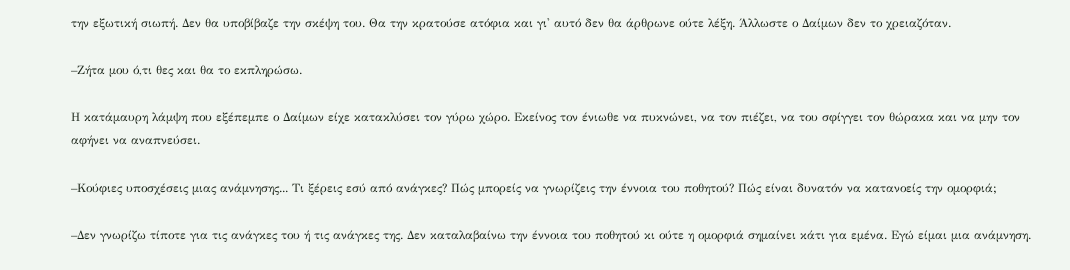την εξωτική σιωπή. Δεν θα υποβίβαζε την σκέψη του. Θα την κρατούσε ατόφια και γι' αυτό δεν θα άρθρωνε ούτε λέξη. Άλλωστε ο Δαίμων δεν το χρειαζόταν.

–Ζήτα μου ό,τι θες και θα το εκπληρώσω.

Η κατάμαυρη λάμψη που εξέπεμπε ο Δαίμων είχε κατακλύσει τον γύρω χώρο. Εκείνος τον ένιωθε να πυκνώνει, να τον πιέζει, να του σφίγγει τον θώρακα και να μην τον αφήνει να αναπνεύσει.

–Κούφιες υποσχέσεις μιας ανάμνησης... Τι ξέρεις εσύ από ανάγκες? Πώς μπορείς να γνωρίζεις την έννοια του ποθητού? Πώς είναι δυνατόν να κατανοείς την ομορφιά;

–Δεν γνωρίζω τίποτε για τις ανάγκες του ή τις ανάγκες της. Δεν καταλαβαίνω την έννοια του ποθητού κι ούτε η ομορφιά σημαίνει κάτι για εμένα. Εγώ είμαι μια ανάμνηση.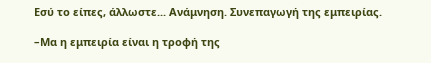Εσύ το είπες, άλλωστε... Ανάμνηση. Συνεπαγωγή της εμπειρίας.

–Μα η εμπειρία είναι η τροφή της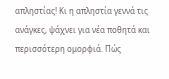απληστίας! Κι η απληστία γεννά τις ανάγκες, ψάχνει για νέα ποθητά και περισσότερη ομορφιά. Πώς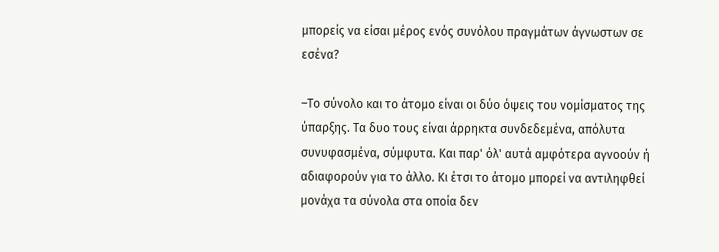μπορείς να είσαι μέρος ενός συνόλου πραγμάτων άγνωστων σε εσένα?

–Το σύνολο και το άτομο είναι οι δύο όψεις του νομίσματος της ύπαρξης. Τα δυο τους είναι άρρηκτα συνδεδεμένα, απόλυτα συνυφασμένα, σύμφυτα. Και παρ' όλ' αυτά αμφότερα αγνοούν ή αδιαφορούν για το άλλο. Κι έτσι το άτομο μπορεί να αντιληφθεί μονάχα τα σύνολα στα οποία δεν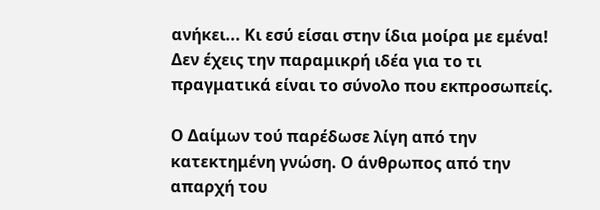ανήκει... Κι εσύ είσαι στην ίδια μοίρα με εμένα! Δεν έχεις την παραμικρή ιδέα για το τι πραγματικά είναι το σύνολο που εκπροσωπείς.

Ο Δαίμων τού παρέδωσε λίγη από την κατεκτημένη γνώση. Ο άνθρωπος από την απαρχή του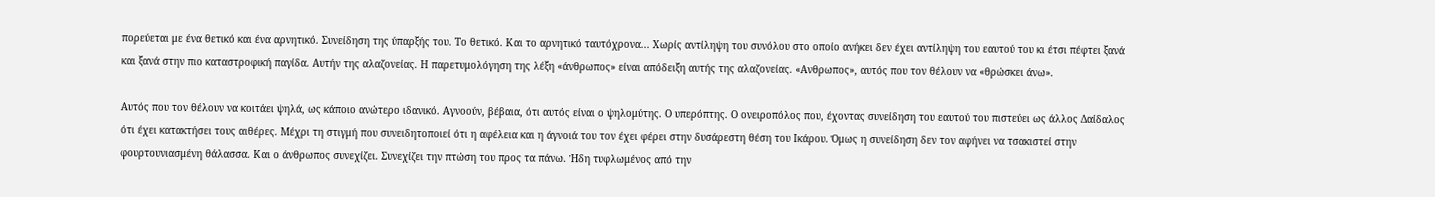πορεύεται με ένα θετικό και ένα αρνητικό. Συνείδηση της ύπαρξής του. Το θετικό. Και το αρνητικό ταυτόχρονα... Χωρίς αντίληψη του συνόλου στο οποίο ανήκει δεν έχει αντίληψη του εαυτού του κι έτσι πέφτει ξανά και ξανά στην πιο καταστροφική παγίδα. Αυτήν της αλαζονείας. Η παρετυμολόγηση της λέξη «άνθρωπος» είναι απόδειξη αυτής της αλαζονείας. «Ανθρωπος», αυτός που τον θέλουν να «θρώσκει άνω».

Αυτός που τον θέλουν να κοιτάει ψηλά, ως κάποιο ανώτερο ιδανικό. Αγνοούν, βέβαια, ότι αυτός είναι ο ψηλομύτης. Ο υπερόπτης. Ο ονειροπόλος που, έχοντας συνείδηση του εαυτού του πιστεύει ως άλλος Δαίδαλος ότι έχει κατακτήσει τους αιθέρες. Μέχρι τη στιγμή που συνειδητοποιεί ότι η αφέλεια και η άγνοιά του τον έχει φέρει στην δυσάρεστη θέση του Ικάρου. Όμως η συνείδηση δεν τον αφήνει να τσακιστεί στην φουρτουνιασμένη θάλασσα. Και ο άνθρωπος συνεχίζει. Συνεχίζει την πτώση του προς τα πάνω. Ήδη τυφλωμένος από την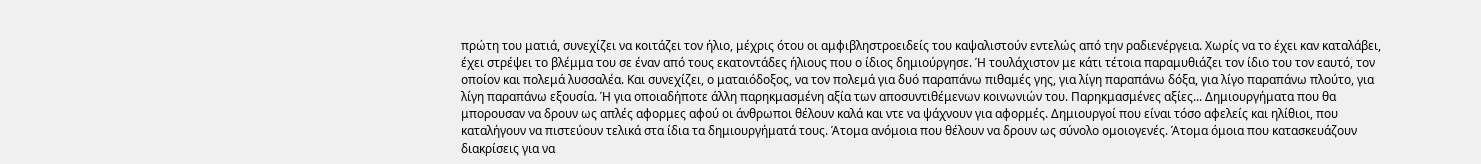πρώτη του ματιά, συνεχίζει να κοιτάζει τον ήλιο, μέχρις ότου οι αμφιβληστροειδείς του καψαλιστούν εντελώς από την ραδιενέργεια. Χωρίς να το έχει καν καταλάβει, έχει στρέψει το βλέμμα του σε έναν από τους εκατοντάδες ήλιους που ο ίδιος δημιούργησε. Ή τουλάχιστον με κάτι τέτοια παραμυθιάζει τον ίδιο του τον εαυτό, τον οποίον και πολεμά λυσσαλέα. Και συνεχίζει, ο ματαιόδοξος, να τον πολεμά για δυό παραπάνω πιθαμές γης, για λίγη παραπάνω δόξα, για λίγο παραπάνω πλούτο, για λίγη παραπάνω εξουσία. Ή για οποιαδήποτε άλλη παρηκμασμένη αξία των αποσυντιθέμενων κοινωνιών του. Παρηκμασμένες αξίες... Δημιουργήματα που θα μπορουσαν να δρουν ως απλές αφορμες αφού οι άνθρωποι θέλουν καλά και ντε να ψάχνουν για αφορμές. Δημιουργοί που είναι τόσο αφελείς και ηλίθιοι, που καταλήγουν να πιστεύουν τελικά στα ίδια τα δημιουργήματά τους. Άτομα ανόμοια που θέλουν να δρουν ως σύνολο ομοιογενές. Άτομα όμοια που κατασκευάζουν διακρίσεις για να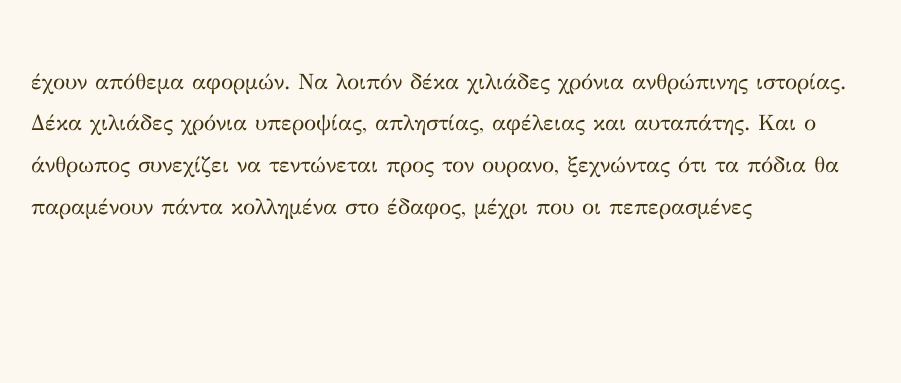έχουν απόθεμα αφορμών. Να λοιπόν δέκα χιλιάδες χρόνια ανθρώπινης ιστορίας. Δέκα χιλιάδες χρόνια υπεροψίας, απληστίας, αφέλειας και αυταπάτης. Και ο άνθρωπος συνεχίζει να τεντώνεται προς τον ουρανο, ξεχνώντας ότι τα πόδια θα παραμένουν πάντα κολλημένα στο έδαφος, μέχρι που οι πεπερασμένες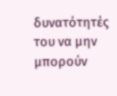δυνατότητές του να μην μπορούν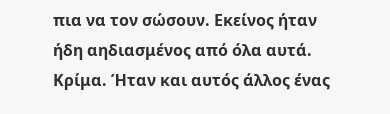πια να τον σώσουν. Εκείνος ήταν ήδη αηδιασμένος από όλα αυτά. Κρίμα. Ήταν και αυτός άλλος ένας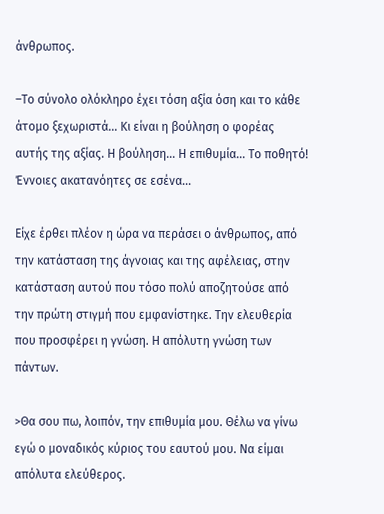άνθρωπος.

–Το σύνολο ολόκληρο έχει τόση αξία όση και το κάθε άτομο ξεχωριστά... Κι είναι η βούληση ο φορέας αυτής της αξίας. Η βούληση... Η επιθυμία... Το ποθητό! Έννοιες ακατανόητες σε εσένα...

Είχε έρθει πλέον η ώρα να περάσει ο άνθρωπος, από την κατάσταση της άγνοιας και της αφέλειας, στην κατάσταση αυτού που τόσο πολύ αποζητούσε από την πρώτη στιγμή που εμφανίστηκε. Την ελευθερία που προσφέρει η γνώση. Η απόλυτη γνώση των πάντων.

>Θα σου πω, λοιπόν, την επιθυμία μου. Θέλω να γίνω εγώ ο μοναδικός κύριος του εαυτού μου. Να είμαι απόλυτα ελεύθερος.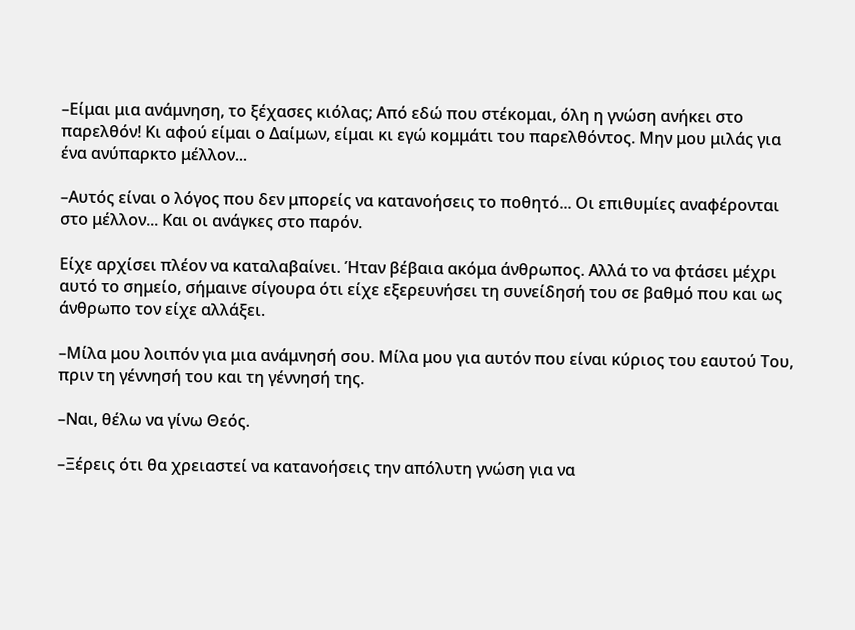–Είμαι μια ανάμνηση, το ξέχασες κιόλας; Από εδώ που στέκομαι, όλη η γνώση ανήκει στο παρελθόν! Κι αφού είμαι ο Δαίμων, είμαι κι εγώ κομμάτι του παρελθόντος. Μην μου μιλάς για ένα ανύπαρκτο μέλλον...

–Αυτός είναι ο λόγος που δεν μπορείς να κατανοήσεις το ποθητό... Οι επιθυμίες αναφέρονται στο μέλλον... Και οι ανάγκες στο παρόν.

Είχε αρχίσει πλέον να καταλαβαίνει. Ήταν βέβαια ακόμα άνθρωπος. Αλλά το να φτάσει μέχρι αυτό το σημείο, σήμαινε σίγουρα ότι είχε εξερευνήσει τη συνείδησή του σε βαθμό που και ως άνθρωπο τον είχε αλλάξει.

–Μίλα μου λοιπόν για μια ανάμνησή σου. Μίλα μου για αυτόν που είναι κύριος του εαυτού Του, πριν τη γέννησή του και τη γέννησή της.

–Ναι, θέλω να γίνω Θεός.

–Ξέρεις ότι θα χρειαστεί να κατανοήσεις την απόλυτη γνώση για να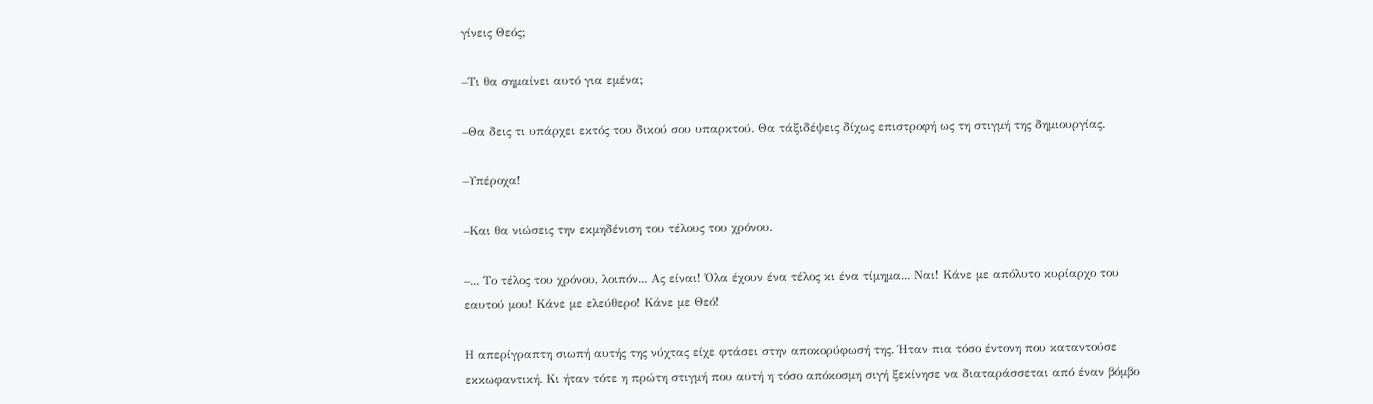γίνεις Θεός;

–Τι θα σημαίνει αυτό για εμένα;

–Θα δεις τι υπάρχει εκτός του δικού σου υπαρκτού. Θα τάξιδέψεις δίχως επιστροφή ως τη στιγμή της δημιουργίας.

–Υπέροχα!

–Και θα νιώσεις την εκμηδένιση του τέλους του χρόνου.

–... Το τέλος του χρόνου, λοιπόν... Ας είναι! Όλα έχουν ένα τέλος κι ένα τίμημα... Ναι! Κάνε με απόλυτο κυρίαρχο του εαυτού μου! Κάνε με ελεύθερο! Κάνε με Θεό!

Η απερίγραπτη σιωπή αυτής της νύχτας είχε φτάσει στην αποκορύφωσή της. Ήταν πια τόσο έντονη που καταντούσε εκκωφαντική. Κι ήταν τότε η πρώτη στιγμή που αυτή η τόσο απόκοσμη σιγή ξεκίνησε να διαταράσσεται από έναν βόμβο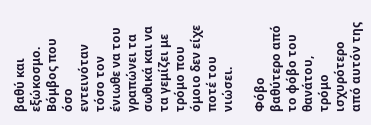βαθύ και εξώκοσμο. Βόμβος που όσο εντεινόταν τόσο τον ένιωθε να του γραπώνει τα σωθικά και να τα γεμίζει με τρόμο που όμοιο δεν είχε ποτέ του νιώσει.

Φόβο βαθύτερο από το φόβο του θανάτου, τρόμο ισχυρότερο από αυτόν της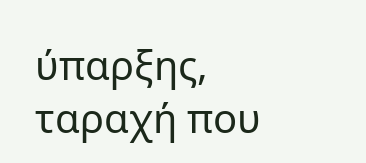ύπαρξης, ταραχή που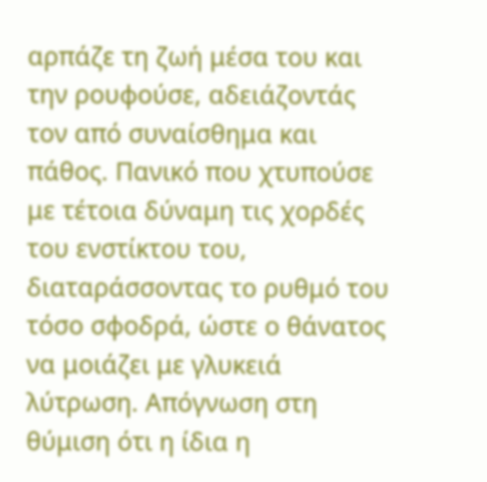αρπάζε τη ζωή μέσα του και την ρουφούσε, αδειάζοντάς τον από συναίσθημα και πάθος. Πανικό που χτυπούσε με τέτοια δύναμη τις χορδές του ενστίκτου του, διαταράσσοντας το ρυθμό του τόσο σφοδρά, ώστε ο θάνατος να μοιάζει με γλυκειά λύτρωση. Απόγνωση στη θύμιση ότι η ίδια η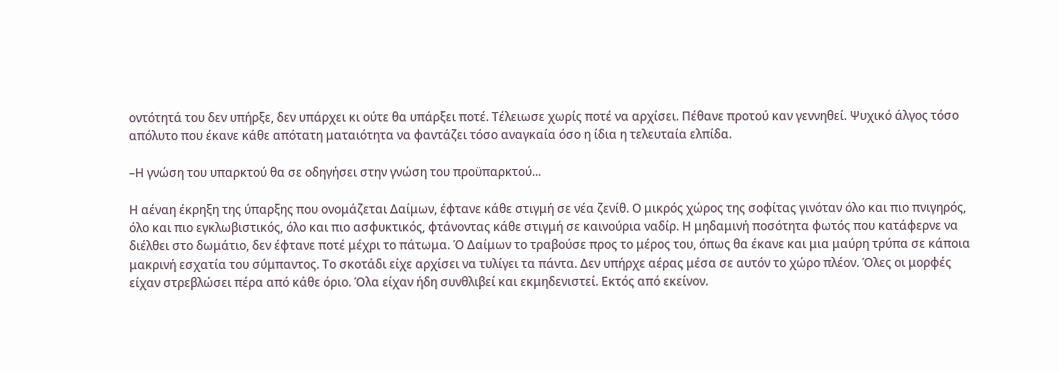οντότητά του δεν υπήρξε, δεν υπάρχει κι ούτε θα υπάρξει ποτέ. Τέλειωσε χωρίς ποτέ να αρχίσει. Πέθανε προτού καν γεννηθεί. Ψυχικό άλγος τόσο απόλυτο που έκανε κάθε απότατη ματαιότητα να φαντάζει τόσο αναγκαία όσο η ίδια η τελευταία ελπίδα.

–Η γνώση του υπαρκτού θα σε οδηγήσει στην γνώση του προϋπαρκτού...

Η αέναη έκρηξη της ύπαρξης που ονομάζεται Δαίμων, έφτανε κάθε στιγμή σε νέα ζενίθ. Ο μικρός χώρος της σοφίτας γινόταν όλο και πιο πνιγηρός, όλο και πιο εγκλωβιστικός, όλο και πιο ασφυκτικός, φτάνοντας κάθε στιγμή σε καινούρια ναδίρ. Η μηδαμινή ποσότητα φωτός που κατάφερνε να διέλθει στο δωμάτιο, δεν έφτανε ποτέ μέχρι το πάτωμα. Ό Δαίμων το τραβούσε προς το μέρος του, όπως θα έκανε και μια μαύρη τρύπα σε κάποια μακρινή εσχατία του σύμπαντος. Το σκοτάδι είχε αρχίσει να τυλίγει τα πάντα. Δεν υπήρχε αέρας μέσα σε αυτόν το χώρο πλέον. Όλες οι μορφές είχαν στρεβλώσει πέρα από κάθε όριο. Όλα είχαν ήδη συνθλιβεί και εκμηδενιστεί. Εκτός από εκείνον.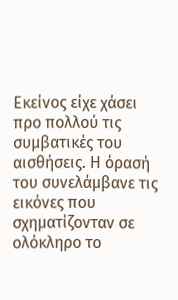Εκείνος είχε χάσει προ πολλού τις συμβατικές του αισθήσεις. Η όρασή του συνελάμβανε τις εικόνες που σχηματίζονταν σε ολόκληρο το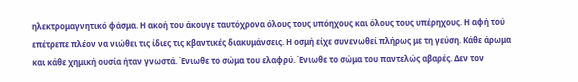ηλεκτρομαγνητικό φάσμα. Η ακοή του άκουγε ταυτόχρονα όλους τους υπόηχους και όλους τους υπέρηχους. Η αφή τού επέτρεπε πλέον να νιώθει τις ίδιες τις κβαντικές διακυμάνσεις. Η οσμή είχε συνενωθεί πλήρως με τη γεύση. Κάθε άρωμα και κάθε χημική ουσία ήταν γνωστά. Ένιωθε το σώμα του ελαφρύ. Ένιωθε το σώμα του παντελώς αβαρές. Δεν τον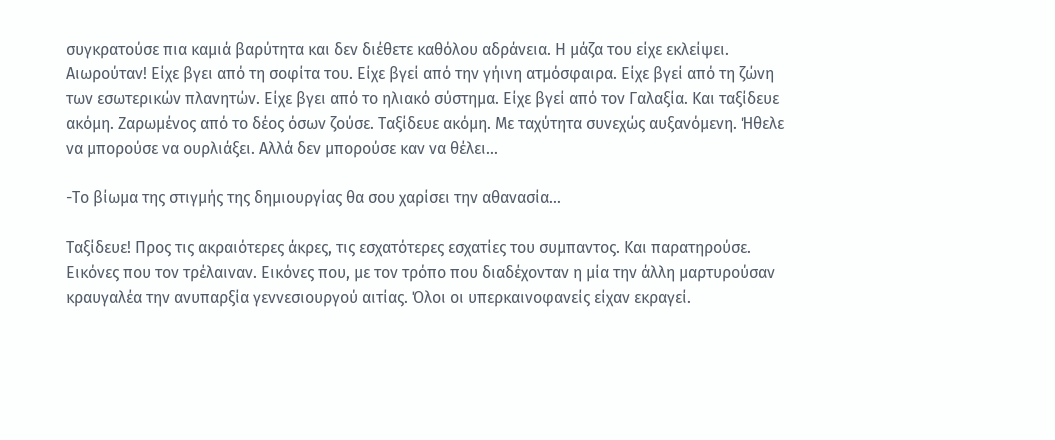συγκρατούσε πια καμιά βαρύτητα και δεν διέθετε καθόλου αδράνεια. Η μάζα του είχε εκλείψει. Αιωρούταν! Είχε βγει από τη σοφίτα του. Είχε βγεί από την γήινη ατμόσφαιρα. Είχε βγεί από τη ζώνη των εσωτερικών πλανητών. Είχε βγει από το ηλιακό σύστημα. Είχε βγεί από τον Γαλαξία. Και ταξίδευε ακόμη. Ζαρωμένος από το δέος όσων ζούσε. Ταξίδευε ακόμη. Με ταχύτητα συνεχώς αυξανόμενη. Ήθελε να μπορούσε να ουρλιάξει. Αλλά δεν μπορούσε καν να θέλει...

-Το βίωμα της στιγμής της δημιουργίας θα σου χαρίσει την αθανασία...

Ταξίδευε! Προς τις ακραιότερες άκρες, τις εσχατότερες εσχατίες του συμπαντος. Και παρατηρούσε. Εικόνες που τον τρέλαιναν. Εικόνες που, με τον τρόπο που διαδέχονταν η μία την άλλη μαρτυρούσαν κραυγαλέα την ανυπαρξία γεννεσιουργού αιτίας. Όλοι οι υπερκαινοφανείς είχαν εκραγεί.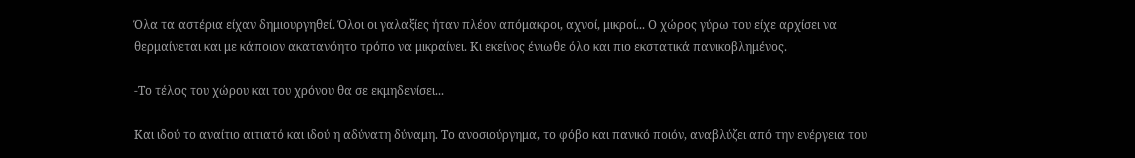Όλα τα αστέρια είχαν δημιουργηθεί. Όλοι οι γαλαξίες ήταν πλέον απόμακροι, αχνοί, μικροί... Ο χώρος γύρω του είχε αρχίσει να θερμαίνεται και με κάποιον ακατανόητο τρόπο να μικραίνει. Κι εκείνος ένιωθε όλο και πιο εκστατικά πανικοβλημένος.

-Το τέλος του χώρου και του χρόνου θα σε εκμηδενίσει...

Και ιδού το αναίτιο αιτιατό και ιδού η αδύνατη δύναμη. Το ανοσιούργημα, το φόβο και πανικό ποιόν, αναβλύζει από την ενέργεια του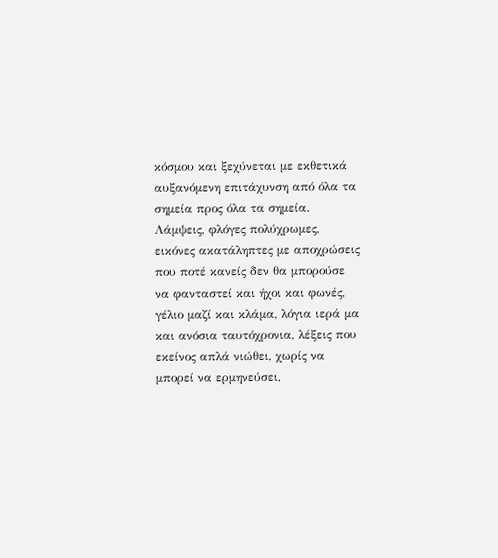κόσμου και ξεχύνεται με εκθετικά αυξανόμενη επιτάχυνση από όλα τα σημεία προς όλα τα σημεία. Λάμψεις, φλόγες πολύχρωμες, εικόνες ακατάληπτες με αποχρώσεις που ποτέ κανείς δεν θα μπορούσε να φανταστεί και ήχοι και φωνές, γέλιο μαζί και κλάμα, λόγια ιερά μα και ανόσια ταυτόχρονια, λέξεις που εκείνος απλά νιώθει, χωρίς να μπορεί να ερμηνεύσει,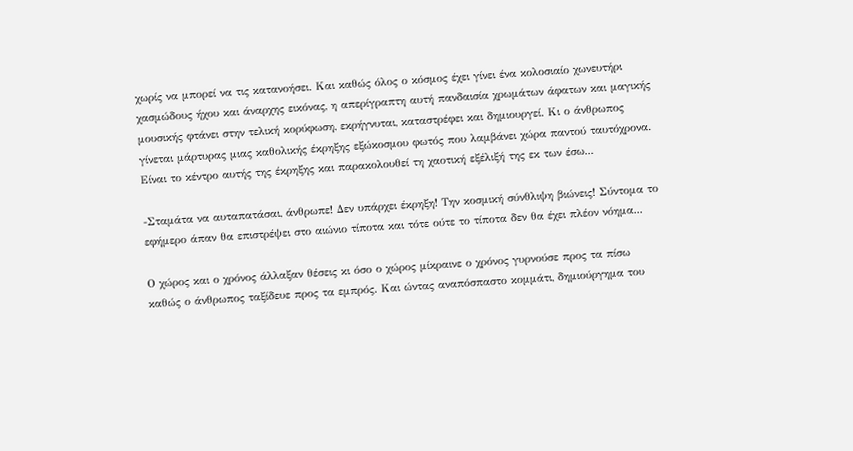χωρίς να μπορεί να τις κατανοήσει. Και καθώς όλος ο κόσμος έχει γίνει ένα κολοσιαίο χωνευτήρι χασμώδους ήχου και άναρχης εικόνας, η απερίγραπτη αυτή πανδαισία χρωμάτων άφατων και μαγικής μουσικής φτάνει στην τελική κορύφωση, εκρήγνυται, καταστρέφει και δημιουργεί. Κι ο άνθρωπος γίνεται μάρτυρας μιας καθολικής έκρηξης εξώκοσμου φωτός που λαμβάνει χώρα παντού ταυτόχρονα. Είναι το κέντρο αυτής της έκρηξης και παρακολουθεί τη χαοτική εξέλιξή της εκ των έσω...

-Σταμάτα να αυταπατάσαι, άνθρωπε! Δεν υπάρχει έκρηξη! Την κοσμική σύνθλιψη βιώνεις! Σύντομα το εφήμερο άπαν θα επιστρέψει στο αιώνιο τίποτα και τότε ούτε το τίποτα δεν θα έχει πλέον νόημα...

Ο χώρος και ο χρόνος άλλαξαν θέσεις κι όσο ο χώρος μίκραινε ο χρόνος γυρνούσε προς τα πίσω καθώς ο άνθρωπος ταξίδευε προς τα εμπρός. Και ώντας αναπόσπαστο κομμάτι, δημιούργημα του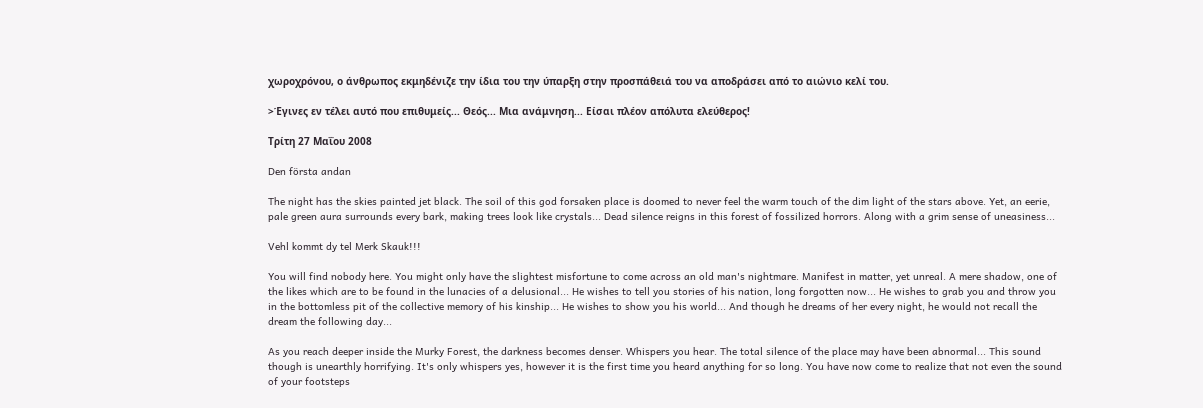χωροχρόνου, ο άνθρωπος εκμηδένιζε την ίδια του την ύπαρξη στην προσπάθειά του να αποδράσει από το αιώνιο κελί του.

>Έγινες εν τέλει αυτό που επιθυμείς... Θεός... Μια ανάμνηση... Είσαι πλέον απόλυτα ελεύθερος!

Τρίτη 27 Μαΐου 2008

Den första andan

The night has the skies painted jet black. The soil of this god forsaken place is doomed to never feel the warm touch of the dim light of the stars above. Yet, an eerie, pale green aura surrounds every bark, making trees look like crystals... Dead silence reigns in this forest of fossilized horrors. Along with a grim sense of uneasiness...

Vehl kommt dy tel Merk Skauk!!!

You will find nobody here. You might only have the slightest misfortune to come across an old man's nightmare. Manifest in matter, yet unreal. A mere shadow, one of the likes which are to be found in the lunacies of a delusional... He wishes to tell you stories of his nation, long forgotten now... He wishes to grab you and throw you in the bottomless pit of the collective memory of his kinship... He wishes to show you his world... And though he dreams of her every night, he would not recall the dream the following day...

As you reach deeper inside the Murky Forest, the darkness becomes denser. Whispers you hear. The total silence of the place may have been abnormal... This sound though is unearthly horrifying. It's only whispers yes, however it is the first time you heard anything for so long. You have now come to realize that not even the sound of your footsteps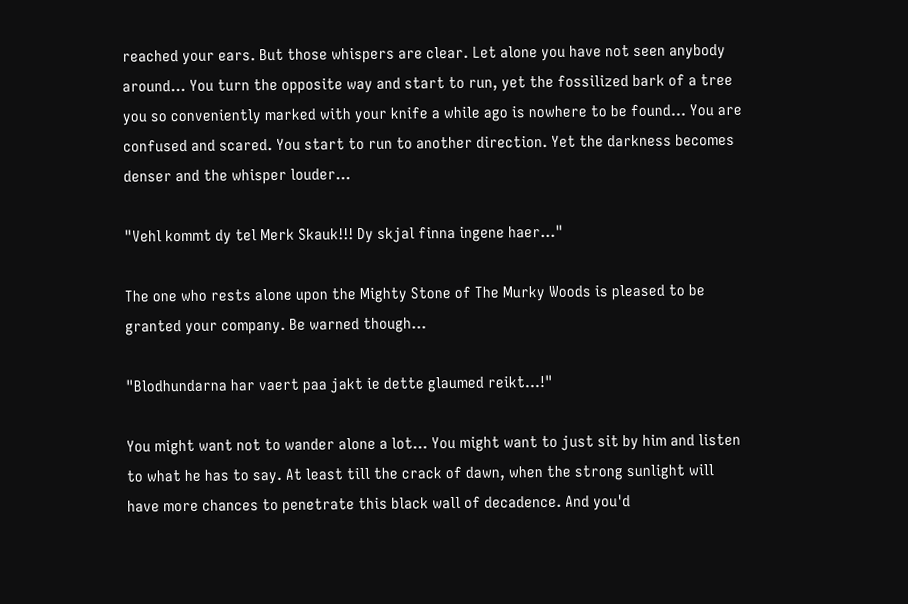reached your ears. But those whispers are clear. Let alone you have not seen anybody around... You turn the opposite way and start to run, yet the fossilized bark of a tree you so conveniently marked with your knife a while ago is nowhere to be found... You are confused and scared. You start to run to another direction. Yet the darkness becomes denser and the whisper louder...

"Vehl kommt dy tel Merk Skauk!!! Dy skjal finna ingene haer..."

The one who rests alone upon the Mighty Stone of The Murky Woods is pleased to be granted your company. Be warned though...

"Blodhundarna har vaert paa jakt ie dette glaumed reikt...!"

You might want not to wander alone a lot... You might want to just sit by him and listen to what he has to say. At least till the crack of dawn, when the strong sunlight will have more chances to penetrate this black wall of decadence. And you'd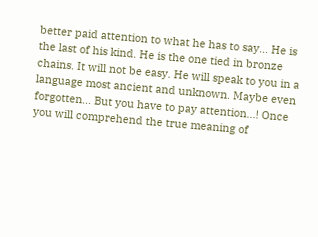better paid attention to what he has to say... He is the last of his kind. He is the one tied in bronze chains. It will not be easy. He will speak to you in a language most ancient and unknown. Maybe even forgotten... But you have to pay attention...! Once you will comprehend the true meaning of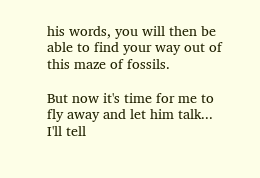his words, you will then be able to find your way out of this maze of fossils.

But now it's time for me to fly away and let him talk... I'll tell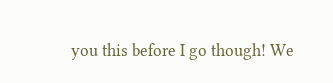you this before I go though! We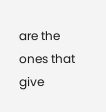are the ones that give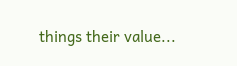things their value...